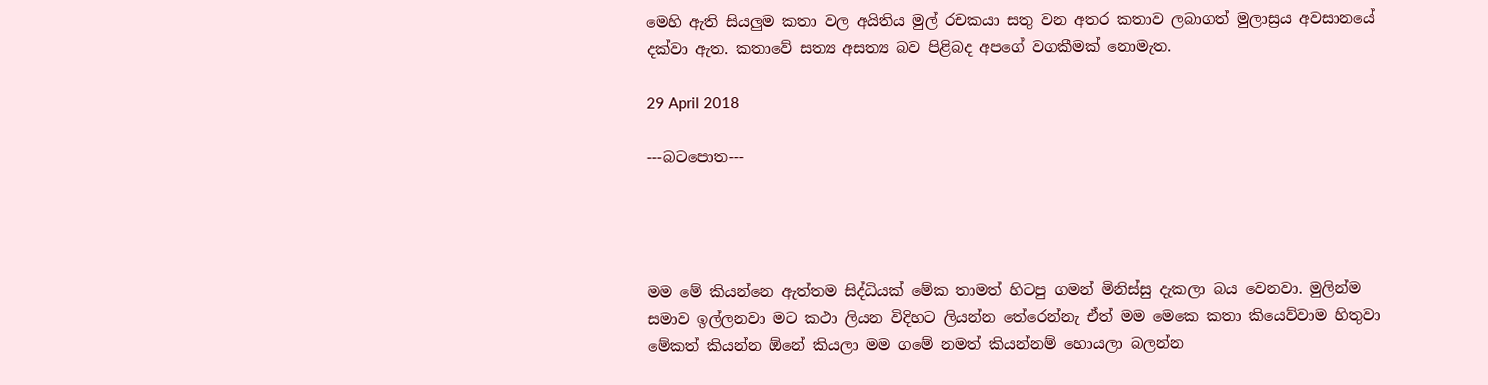මෙහි ඇති සියලුම කතා වල අයිතිය මුල් රචකයා සතු වන අතර කතාව ලබාගත් මුලාස්‍රය අවසානයේ දක්වා ඇත. කතාවේ සත්‍ය අසත්‍ය බව පිළිබද අපගේ වගකීමක් නොමැත.

29 April 2018

---බටපොත---




මම මේ කියන්නෙ ඇත්තම සිද්ධියක් මේක තාමත් හිටපු ගමන් මිනිස්සු දැකලා බය වෙනවා. මුලින්ම සමාව ඉල්ලනවා මට කථා ලියන විදිහට ලියන්න තේරෙන්නැ ඒත් මම මෙකෙ කතා කියෙව්වාම හිතුවා මේකත් කියන්න ඕනේ කියලා මම ගමේ නමත් කියන්නම් හොයලා බලන්න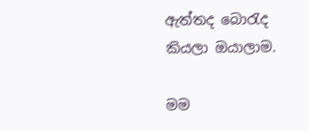ඇත්තද බොරැද කියලා ඔයාලාම.

මම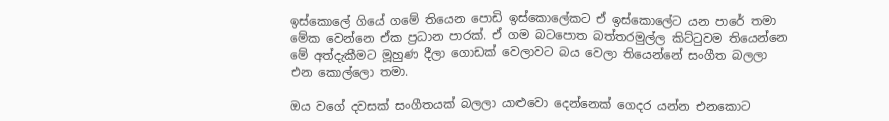ඉස්කොලේ ගියේ ගමේ තියෙන පොඩි ඉස්කොලේකට ඒ ඉස්කොලේට යන පාරේ තමා මේක වෙන්නෙ ඒක ප්‍රධාන පාරක්. ඒ ගම බටපොත බත්තරමුල්ල කිට්ටුවම තියෙන්නෙ මේ අත්දැකීමට මූහුණ දීලා ගොඩක් වෙලාවට බය වෙලා තියෙන්නේ සංගීත බලලා එන කොල්ලො තමා.

ඔය වගේ දවසක් සංගීතයක් බලලා යාළුවො දෙන්නෙක් ගෙදර යන්න එනකොට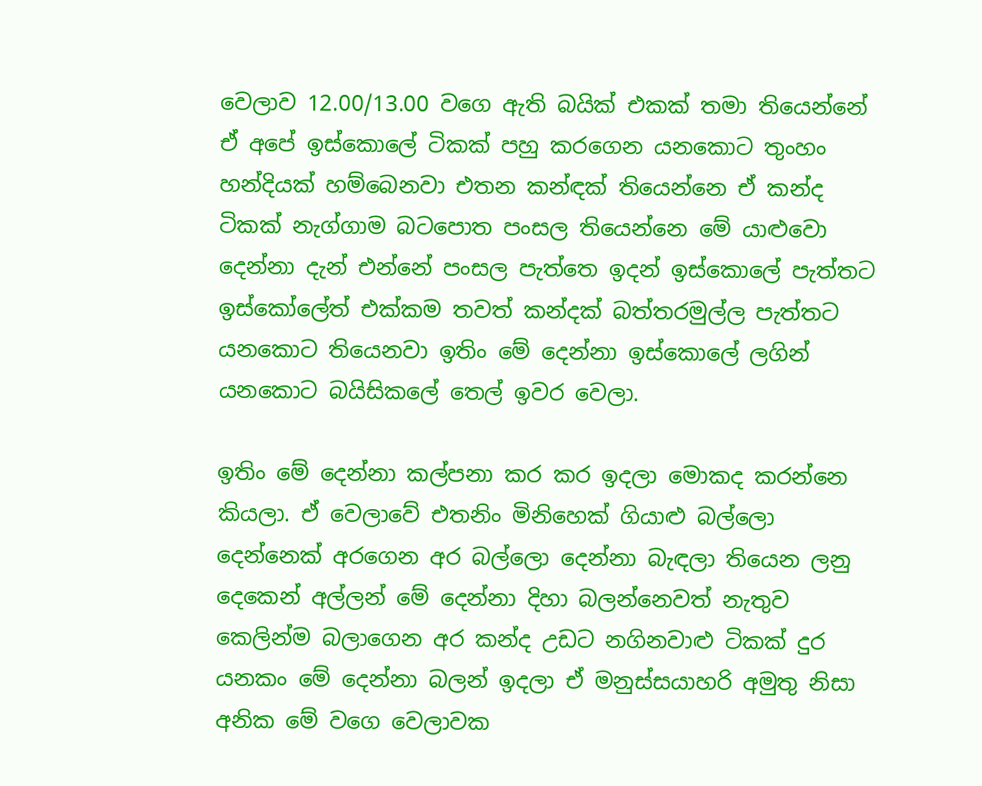වෙලාව 12.00/13.00 වගෙ ඇති බයික් එකක් තමා තියෙන්නේ ඒ අපේ ඉස්කොලේ ටිකක් පහු කරගෙන යනකොට තුංහං හන්දියක් හම්බෙනවා එතන කන්ඳක් තියෙන්නෙ ඒ කන්ද ටිකක් නැග්ගාම බටපොත පංසල තියෙන්නෙ මේ යාළුවො දෙන්නා දැන් එන්නේ පංසල පැත්තෙ ඉදන් ඉස්කොලේ පැත්තට ඉස්කෝලේත් එක්කම තවත් කන්දක් බත්තරමුල්ල පැත්තට යනකොට තියෙනවා ඉතිං මේ දෙන්නා ඉස්කොලේ ලගින් යනකොට බයිසිකලේ තෙල් ඉවර වෙලා.

ඉතිං මේ දෙන්නා කල්පනා කර කර ඉදලා මොකද කරන්නෙ කියලා. ඒ වෙලාවේ එතනිං මිනිහෙක් ගියාළු බල්ලො දෙන්නෙක් අරගෙන අර බල්ලො දෙන්නා බැඳලා තියෙන ලනු දෙකෙන් අල්ලන් මේ දෙන්නා දිහා බලන්නෙවත් නැතුව කෙලින්ම බලාගෙන අර කන්ද උඩට නගිනවාළු ටිකක් දුර යනකං මේ දෙන්නා බලන් ඉදලා ඒ මනුස්සයාහරි අමුතු නිසා අනික මේ වගෙ වෙලාවක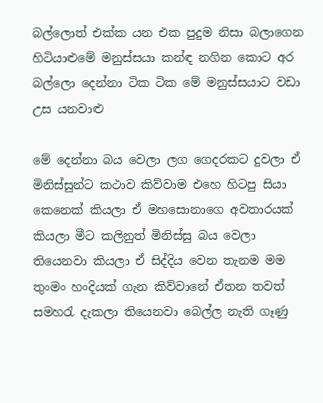බල්ලොත් එක්ක යන එක පුදුම නිසා බලාගෙන හිටියාළුමේ මනුස්සයා කන්ඳ නගින කොට අර බල්ලො දෙන්නා ටික ටික මේ මනුස්සයාට වඩා උස යනවාළු

මේ දෙන්නා බය වෙලා ලග ගෙදරකට දුවලා ඒ මිනිස්සුන්ට කථාව කිව්වාම එහෙ හිටපු සියා කෙනෙක් කියලා ඒ මහසොනාගෙ අවතාරයක් කියලා මීට කලිනුත් මිනිස්සු බය වෙලා තියෙනවා කියලා ඒ සිද්දිය වෙන තැනම මම තුංමං හංදියක් ගැන කිව්වානේ ඒතන තවත් සමහරැ දැකලා තියෙනවා බෙල්ල නැති ගෑණු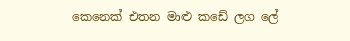කෙනෙක් එතන මාළු කඩේ ලග ලේ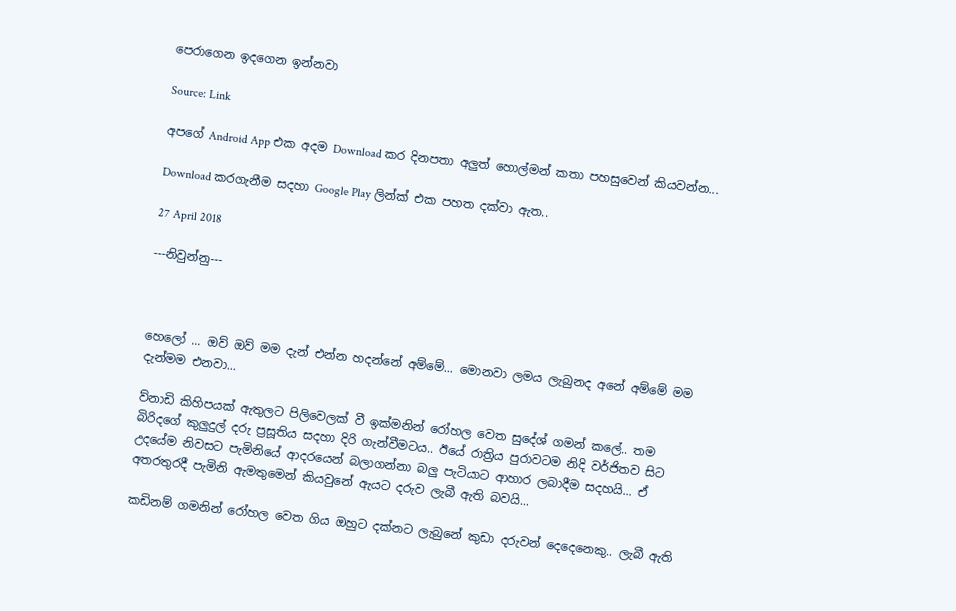පෙරාගෙන ඉදගෙන ඉන්නවා

Source: Link

අපගේ Android App එක අදම Download කර දිනපතා අලුත් හොල්මන් කතා පහසුවෙන් කියවන්න...

Download කරගැනීම සදහා Google Play ලින්ක් එක පහත දක්වා ඇත..

27 April 2018

---නිවුන්නු---



හෙලෝ ... ඔව් ඔව් මම දැන් එන්න හදන්නේ අම්මේ... මොනවා ලමය ලැබුනද අනේ අම්මේ මම දැන්මම එනවා...

ව්නාඩි කිහිපයක් ඇතුලට පිලිවෙලක් වී ඉක්මනින් රෝහල වෙත සුදේශ් ගමන් කලේ.. තම බිරිදගේ කුලුදුල් දරු ප්‍රසූතිය සදහා දිරි ගැන්වීමටය.. ඊයේ රාත්‍රිය පුරාවටම නිදි වර්ජිතව සිට උදයේම නිවසට පැමිනියේ ආදරයෙන් බලාගන්නා බලු පැටියාට ආහාර ලබාදීම සදහයි... ඒ අතරතුරදී පැමිනි ඇමතුමෙන් කියවුනේ ඇයට දරුව ලැබී ඇති බවයි...

කඩිනම් ගමනින් රෝහල වෙත ගිය ඔහුට දක්නට ලැබුනේ කුඩා දරුවන් දෙදෙනෙකු.. ලැබී ඇති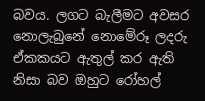බවය. ලගට බැලීමට අවසර නොලැබුනේ නොමේරූ ලදරු ඒකකයට ඇතුල් කර ඇති නිසා බව ඔහුට රෝහල්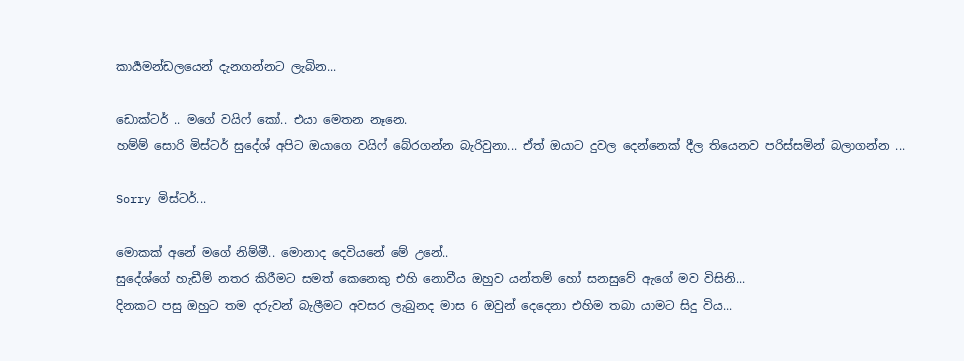කාර්‍යමන්ඩලයෙන් දැනගන්නට ලැබින...

ඩොක්ටර් .. මගේ වයිෆ් කෝ.. එයා මෙතන නෑනෙ.
හම්ම් සොරි මිස්ටර් සුදේශ් අපිට ඔයාගෙ වයිෆ් බේරගන්න බැරිවුනා... ඒත් ඔයාට දුවල දෙන්නෙක් දීල තියෙනව පරිස්සමින් බලාගන්න ...

Sorry මිස්ටර්...

මොකක් අනේ මගේ නිම්මී.. මොනාද දෙවියනේ මේ උනේ..
සුදේශ්ගේ හැඩීම් නතර කිරීමට සමත් කෙනෙකු එහි නොවීය ඔහුව යන්තම් හෝ සනසුවේ ඇගේ මව විසිනි...
දිනකට පසු ඔහුට තම දරුවන් බැලීමට අවසර ලැබුනද මාස 6 ඔවුන් දෙදෙනා එහිම තබා යාමට සිදු විය...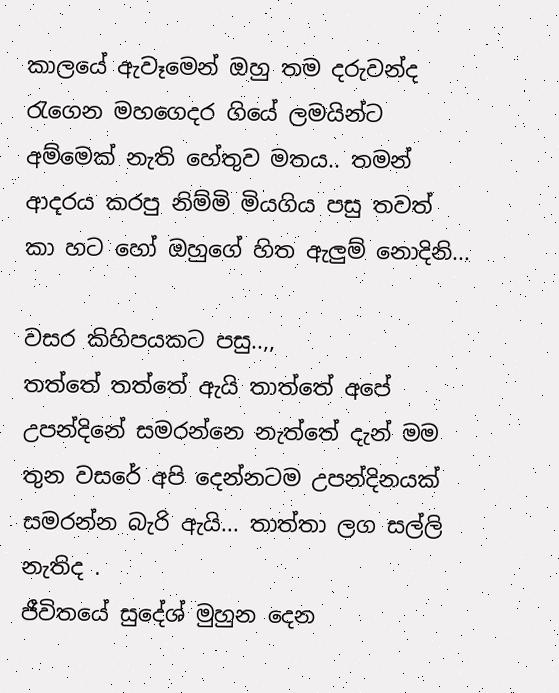කාලයේ ඇවෑමෙන් ඔහු තම දරුවන්ද රැගෙන මහගෙදර ගියේ ලමයින්ට අම්මෙක් නැති හේතුව මතය.. තමන් ආදරය කරපු නිම්මි මියගිය පසු තවත් කා හට හෝ ඔහුගේ හිත ඇලුම් නොදිනි...

වසර කිහිපයකට පසු..,,
තත්තේ තත්තේ ඇයි තාත්තේ අපේ උපන්දිනේ සමරන්නෙ නැත්තේ දැන් මම තුන වසරේ අපි දෙන්නටම උපන්දිනයක් සමරන්න බැරි ඇයි... තාත්තා ලග සල්ලි නැතිද .
ජීවිතයේ සුදේශ් මුහුන දෙන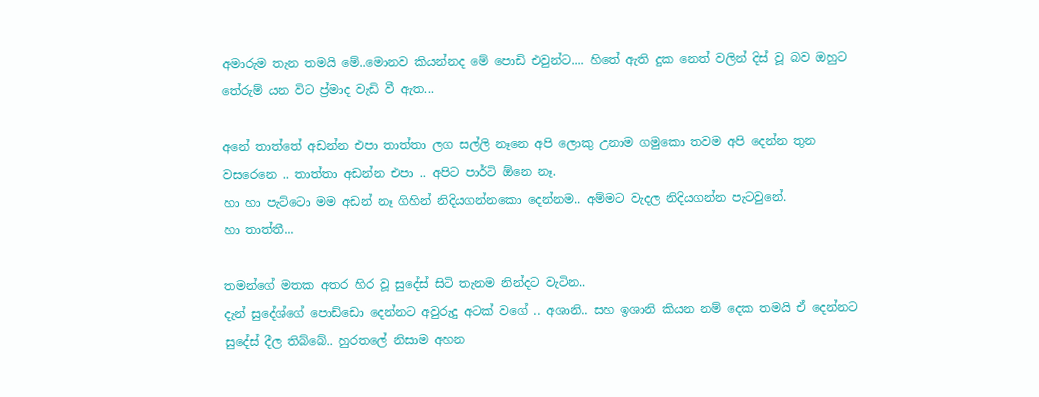අමාරුම තැන තමයි මේ..මොනව කියන්නද මේ පොඩි එවුන්ට.... හිතේ ඇති දුක නෙත් වලින් දිස් වූ බව ඔහුට තේරුම් යන විට ප්‍ර්මාද වැඩි වී ඇත...

අනේ තාත්තේ අඩන්න එපා තාත්තා ලග සල්ලි නෑනෙ අපි ලොකු උනාම ගමුකො තවම අපි දෙන්න තුන වසරෙනෙ .. තාත්තා අඩන්න එපා .. අපිට පාර්ටි ඕනෙ නෑ.
හා හා පැට්ටො මම අඩන් නෑ ගිහින් නිදියගන්නකො දෙන්නම.. අම්මට වැදල නිදියගන්න පැටවුනේ.
හා තාත්තී...

තමන්ගේ මතක අතර හිර වූ සුදේස් සිටි තැනම නින්දට වැටින..
දැන් සුදේශ්ගේ පොඩ්ඩො දෙන්නට අවුරුදු අටක් වගේ .. අශානි.. සහ ඉශානි කියන නම් දෙක තමයි ඒ දෙන්නට සුදේස් දීල තිබ්බේ.. හුරතලේ නිසාම අහන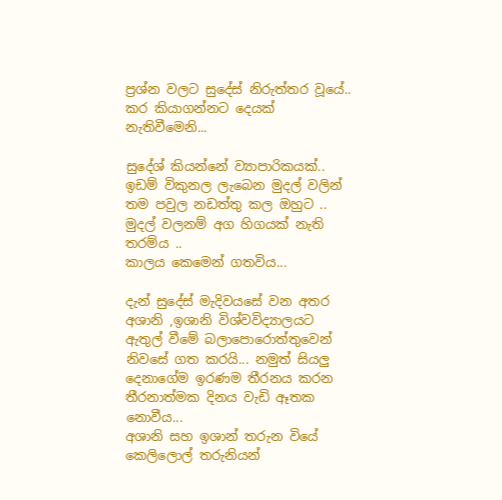ප්‍රශ්න වලට සුදේස් නිරුත්තර වූයේ.. කර කියාගන්නට දෙයක් නැතිවීමෙනි...

සුදේශ් කියන්නේ ව්‍යාපාරිකයක්.. ඉඩම් විකුනල ලැබෙන මුදල් වලින් තම පවුල නඩත්තු කල ඔහුට .. මුදල් වලනම් අග හිගයක් නැති තරම්ය ..
කාලය කෙමෙන් ගතවිය...

දැන් සුදේස් මැදිවයසේ වන අතර අශානි ,ඉශානි විශ්වවිද්‍යාලයට ඇතුල් වීමේ බලාපොරොත්තුවෙන් නිවසේ ගත කරයි... නමුත් සියලු දෙනාගේම ඉරණම තීරනය කරන තීරනාත්මක දිනය වැඩි ඈතක නොවීය...
අශානි සහ ඉශාන් තරුන වියේ කෙලිලොල් තරුනියන්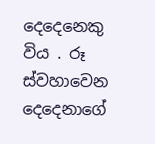දෙදෙනෙකු විය . රූ ස්වහාවෙන දෙදෙනාගේ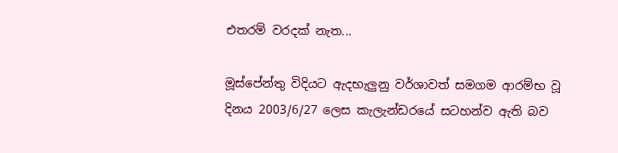එතරම් වරදක් නැත...

මූස්පේන්තු විදියට ඇදභැලුනු වර්ශාවත් සමගම ආරම්භ වූ දිනය 2003/6/27 ලෙස කැලැන්ඩරයේ සටහන්ව ඇති බව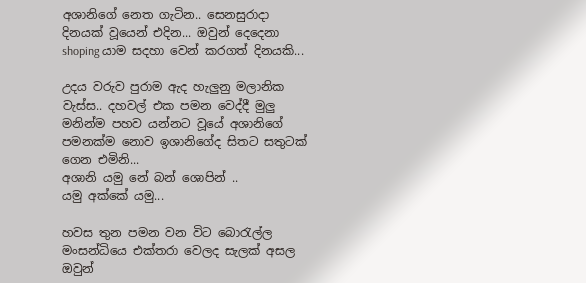අශානිගේ නෙත ගැටින.. සෙනසුරාදා දිනයක් වූයෙන් එදින... ඔවුන් දෙදෙනා shoping යාම සදහා වෙන් කරගත් දිනයකි...

උදය වරුව පුරාම ඇද හැලුනු මලානික වැස්ස.. දහවල් එක පමන වෙද්දී මුලු මනින්ම පහව යන්නට වූයේ අශානිගේ පමනක්ම නොව ඉශානිගේද සිතට සතුටක් ගෙන එමිනි...
අශානි යමු නේ බන් ශොපින් ..
යමු අක්කේ යමු...

හවස තුන පමන වන විට බොරැල්ල මංසන්ධියෙ එක්තරා වෙලද සැලක් අසල ඔවුන්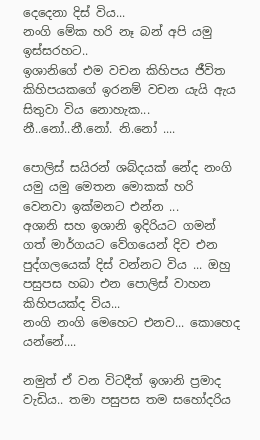දෙදෙනා දිස් විය...
නංගි මේක හරි නෑ බන් අපි යමු ඉස්සරහට..
ඉශානිගේ එම වචන කිහිපය ජීවිත කිහිපයකගේ ඉරනම් වචන යැයි ඇය සිතුවා විය නොහැක...
නී..නෝ..නී.නෝ. නි.නෝ ....

පොලිස් සයිරන් ශබ්දයක් නේද නංගි යමු යමු මෙතන මොකක් හරි වෙනවා ඉක්මනට එන්න ...
අශානි සහ ඉශානි ඉදිරියට ගමන් ගත් මාර්ගයට වේගයෙන් දිව එන පුද්ගලයෙක් දිස් වන්නට විය ... ඔහු පසුපස හබා එන පොලිස් වාහන කිහිපයක්ද විය...
නංගි නංගි මෙහෙට එනව... කොහෙද යන්නේ....

නමුත් ඒ වන විටදීත් ඉශානි ප්‍රමාද වැඩිය.. තමා පසුපස තම සහෝදරිය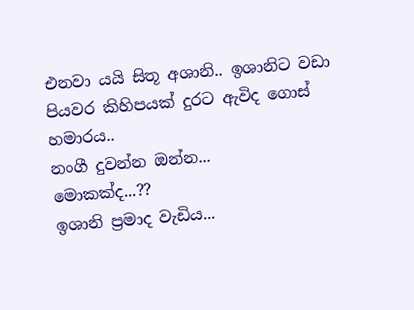එනවා යයි සිතූ අශානි.. ඉශානිට වඩා පියවර කිහිපයක් දුරට ඇවිද ගොස් හමාරය..
නංගී දුවන්න ඔන්න...
මොකක්ද...??
ඉශානි ප්‍රමාද වැඩිය...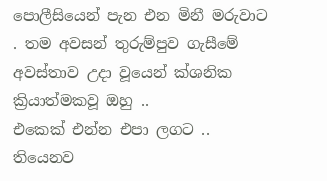පොලීසියෙන් පැන එන මිනී මරුවාට . තම අවසන් තුරුම්පුව ගැසීමේ අවස්තාව උදා වූයෙන් ක්ශනික ක්‍රියාත්මකවූ ඔහු ..
එකෙක් එන්න එපා ලගට .. තියෙනව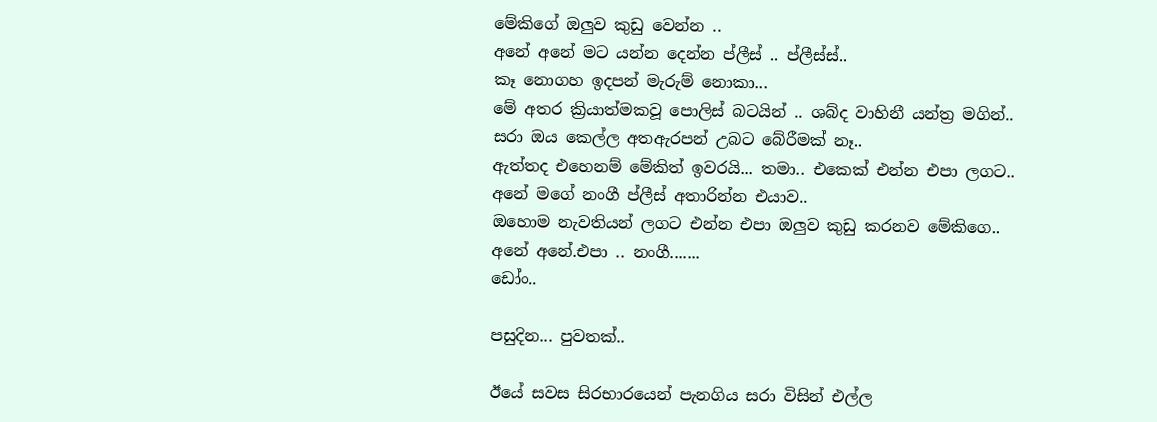මේකිගේ ඔලුව කුඩු වෙන්න ..
අනේ අනේ මට යන්න දෙන්න ප්ලීස් .. ප්ලීස්ස්..
කෑ නොගහ ඉදපන් මැරුම් නොකා...
මේ අතර ක්‍රියාත්මකවූ පොලිස් බටයින් .. ශබ්ද වාහිනී යන්ත්‍ර මගින්..
සරා ඔය කෙල්ල අතඇරපන් උබට බේරීමක් නෑ..
ඇත්තද එහෙනම් මේකිත් ඉවරයි... තමා.. එකෙක් එන්න එපා ලගට..
අනේ මගේ නංගී ප්ලීස් අතාරින්න එයාව..
ඔහොම නැවතියන් ලගට එන්න එපා ඔලුව කුඩු කරනව මේකිගෙ..
අනේ අනේ.එපා .. නංගී.......
ඩෝං..

පසුදින... පුවතක්..

ඊයේ සවස සිරභාරයෙන් පැනගිය සරා විසින් එල්ල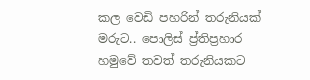කල වෙඩි පහරින් තරුනියක් මරුට.. පොලිස් ප්‍ර්තිප්‍රහාර හමුවේ තවත් තරුනියකට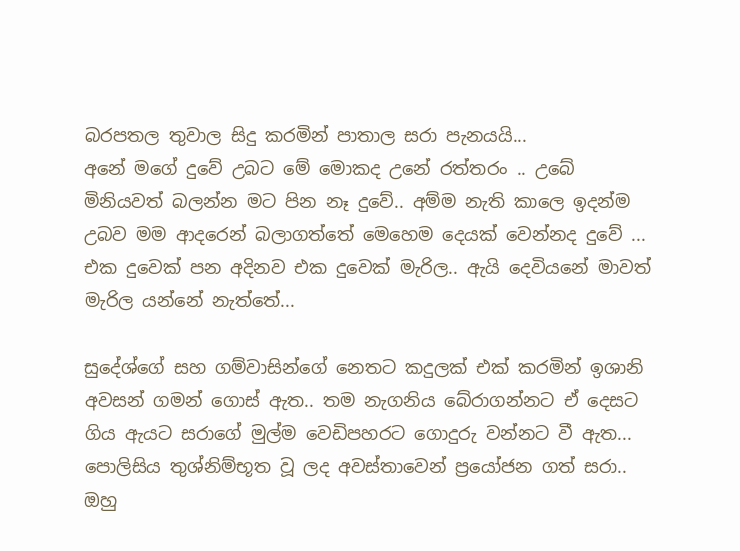බරපතල තුවාල සිදු කරමින් පාතාල සරා පැනයයි...
අනේ මගේ දුවේ උබට මේ මොකද උනේ රත්තරං .. උබේ මිනියවත් බලන්න මට පින නෑ දුවේ.. අම්ම නැති කාලෙ ඉදන්ම උබව මම ආදරෙන් බලාගත්තේ මෙහෙම දෙයක් වෙන්නද දුවේ ...
එක දුවෙක් පන අදිනව එක දුවෙක් මැරිල.. ඇයි දෙවියනේ මාවත් මැරිල යන්නේ නැත්තේ...

සුදේශ්ගේ සහ ගම්වාසින්ගේ නෙතට කදුලක් එක් කරමින් ඉශානි අවසන් ගමන් ගොස් ඇත.. තම නැගනිය බේරාගන්නට ඒ දෙසට ගිය ඇයට සරාගේ මුල්ම වෙඩිපහරට ගොදුරු වන්නට වී ඇත... පොලිසිය තුශ්නිම්භූත වූ ලද අවස්තාවෙන් ප්‍රයෝජන ගත් සරා.. ඔහු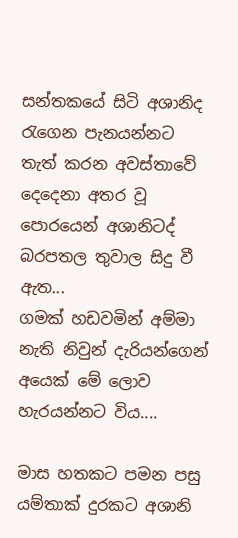සන්තකයේ සිටි අශානිද රැගෙන පැනයන්නට තැත් කරන අවස්තාවේ දෙදෙනා අතර වූ පොරයෙන් අශානිටද් බරපතල තුවාල සිදු වී ඇත...
ගමක් හඩවමින් අම්මා නැති නිවුන් දැරියන්ගෙන් අයෙක් මේ ලොව හැරයන්නට විය....

මාස හතකට පමන පසු යම්තාක් දුරකට අශානි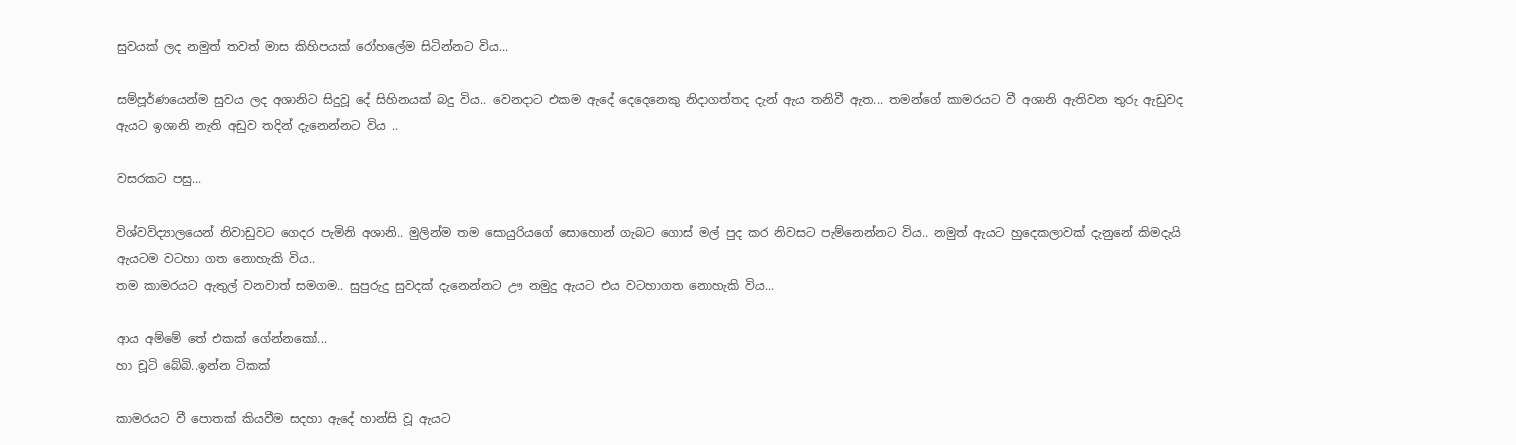සුවයක් ලද නමුත් තවත් මාස කිහිපයක් රෝහලේම සිටින්නට විය...

සම්පූර්ණයෙන්ම සුවය ලද අශානිට සිදුවූ දේ සිහිනයක් බදු විය.. වෙනදාට එකම ඇදේ දෙදෙනෙකු නිදාගත්තද දැන් ඇය තනිවී ඇත... තමන්ගේ කාමරයට වී අශානි ඇතිවන තුරු ඇඩුවද ඇයට ඉශානි නැති අඩුව තදින් දැනෙන්නට විය ..

වසරකට පසු...

විශ්වවිද්‍යාලයෙන් නිවාඩුවට ගෙදර පැමිනි අශානි.. මුලින්ම තම සොයුරියගේ සොහොන් ගැබට ගොස් මල් පුද කර නිවසට පැම්නෙන්නට විය.. නමුත් ඇයට හුදෙකලාවක් දැනුනේ කිමදැයි ඇයටම වටහා ගත නොහැකි විය..
තම කාමරයට ඇතුල් වනවාත් සමගම.. සුපුරුදු සුවදක් දැනෙන්නට ඌ නමුදු ඇයට එය වටහාගත නොහැකි විය...

ආය අම්මේ තේ එකක් ගේන්නකෝ...
හා චූටි බේබි..ඉන්න ටිකක්

කාමරයට වී පොතක් කියවීම සදහා ඇදේ හාන්සි වූ ඇයට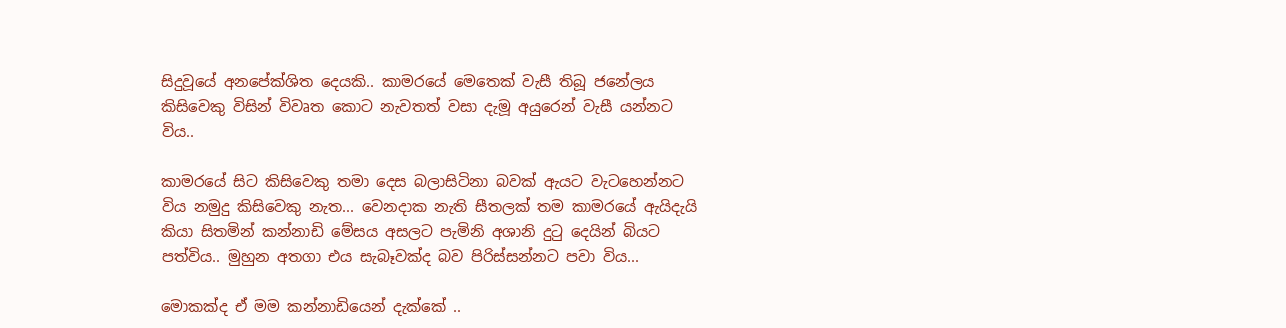සිදුවූයේ අනපේක්ශිත දෙයකි.. කාමරයේ මෙතෙක් වැසී තිබූ ජනේලය කිසිවෙකු විසින් විවෘත කොට නැවතත් වසා දැමූ අයුරෙන් වැසී යන්නට විය..

කාමරයේ සිට කිසිවෙකු තමා දෙස බලාසිටිනා බවක් ඇයට වැටහෙන්නට විය නමුදු කිසිවෙකු නැත... වෙනදාක නැති සීතලක් තම කාමරයේ ඇයිදැයි කියා සිතමින් කන්නාඩි මේසය අසලට පැමිනි අශානි දුටු දෙයින් බියට පත්විය.. මුහුන අතගා එය සැබෑවක්ද බව පිරිස්සන්නට පවා විය...

මොකක්ද ඒ මම කන්නාඩියෙන් දැක්කේ ..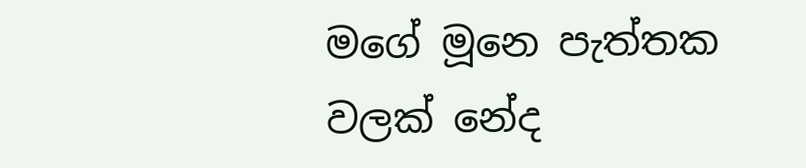මගේ මූනෙ පැත්තක වලක් නේද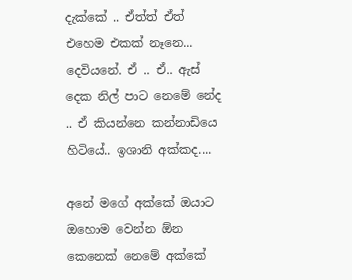දැක්කේ .. ඒත්ත් ඒත් එහෙම එකක් නෑනෙ... දෙවියනේ. ඒ .. ඒ.. ඇස් දෙක නිල් පාට නෙමේ නේද .. ඒ කියන්නෙ කන්නාඩියෙ හිටියේ.. ඉශානි අක්කද....

අනේ මගේ අක්කේ ඔයාට ඔහොම වෙන්න ඕන කෙනෙක් නෙමේ අක්කේ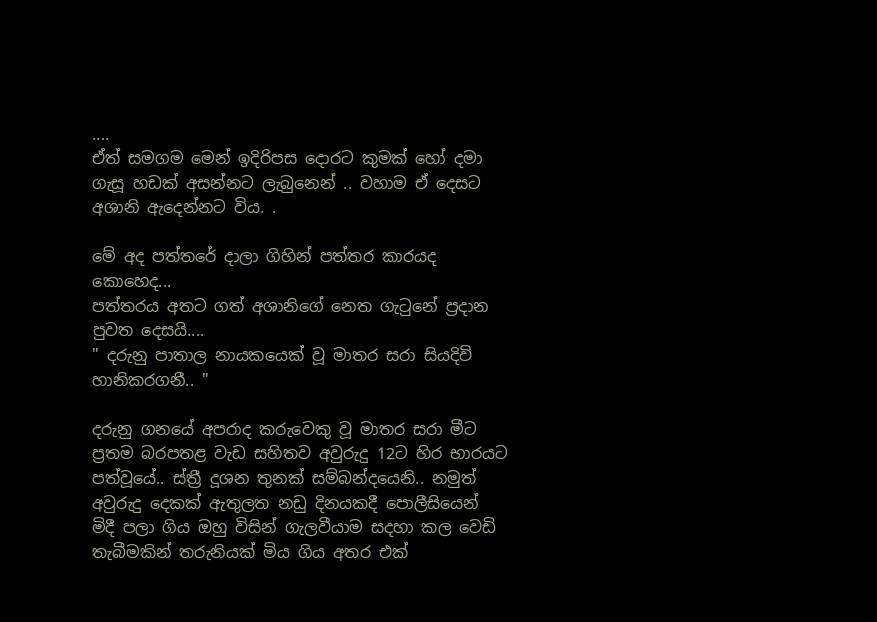....
ඒත් සමගම මෙන් ඉදිරිපස දොරට කුමක් හෝ දමා ගැසූ හඩක් අසන්නට ලැබුනෙන් .. වහාම ඒ දෙසට අශානි ඇදෙන්නට විය. .

මේ අද පත්තරේ දාලා ගිහින් පත්තර කාරයද කොහෙද...
පත්තරය අතට ගත් අශානිගේ නෙත ගැටුනේ ප්‍රදාන පුවත දෙසයි....
" දරුනු පාතාල නායකයෙක් වූ මාතර සරා සියදිවි හානිකරගනී.. "

දරුනු ගනයේ අපරාද කරුවෙකු වූ මාතර සරා මීට ප්‍රතම බරපතළ වැඩ සහිතව අවුරුදු 12ට හිර භාරයට පත්වූයේ.. ස්ත්‍රී දූශන තුනක් සම්බන්දයෙනි.. නමුත් අවුරුදු දෙකක් ඇතුලත නඩු දිනයකදී පොලීසියෙන් මිදී පලා ගිය ඔහු විසින් ගැලවීයාම සදහා කල වෙඩි තැබීමකින් තරුනියක් මිය ගිය අතර එක්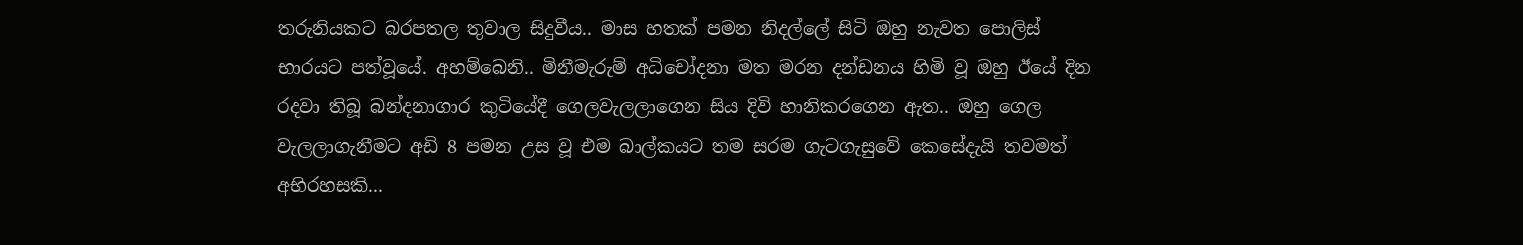තරුනියකට බරපතල තුවාල සිදුවීය.. මාස හතක් පමන නිදල්ලේ සිටි ඔහු නැවත පොලිස් භාරයට පත්වූයේ. අහම්බෙනි.. මිනීමැරුම් අධිචෝදනා මත මරන දන්ඩනය හිමි වූ ඔහු ඊයේ දින රදවා තිබූ බන්දනාගාර කුටියේදී ගෙලවැලලාගෙන සිය දිවි හානිකරගෙන ඇත.. ඔහු ගෙල වැලලාගැනීමට අඩි 8 පමන උස වූ එම බාල්කයට තම සරම ගැටගැසුවේ කෙසේදැයි තවමත් අභිරහසකි...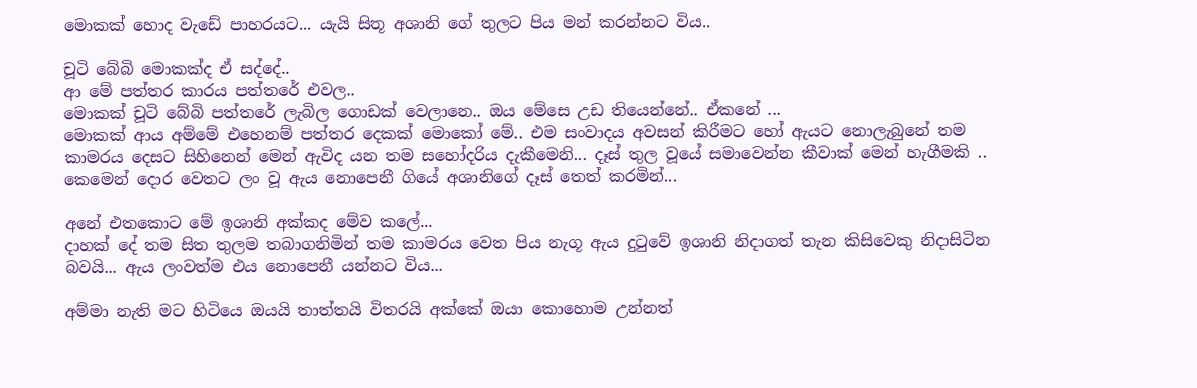මොකක් හොද වැඩේ පාහරයට... යැයි සිතූ අශානි ගේ තුලට පිය මන් කරන්නට විය..

චූටි බේබි මොකක්ද ඒ සද්දේ..
ආ මේ පත්තර කාරය පත්තරේ එවල..
මොකක් චූටි බේබි පත්තරේ ලැබිල ගොඩක් වෙලානෙ.. ඔය මේසෙ උඩ තියෙන්නේ.. ඒකනේ ...
මොකක් ආය අම්මේ එහෙනම් පත්තර දෙකක් මොකෝ මේ.. එම සංවාදය අවසන් කිරීමට හෝ ඇයට නොලැබුනේ තම කාමරය දෙසට සිහිනෙන් මෙන් ඇවිද යන තම සහෝදරිය දැකීමෙනි... දෑස් තුල වූයේ සමාවෙන්න කීවාක් මෙන් හැගීමකි .. කෙමෙන් දොර වෙතට ලං වූ ඇය නොපෙනී ගියේ අශානිගේ දෑස් තෙත් කරමින්...

අනේ එතකොට මේ ඉශානි අක්කද මේව කලේ...
දාහක් දේ තම සිත තුලම තබාගනිමින් තම කාමරය වෙත පිය නැගූ ඇය දුටුවේ ඉශානි නිදාගත් තැන කිසිවෙකු නිදාසිටින බවයි... ඇය ලංවත්ම එය නොපෙනී යන්නට විය...

අම්මා නැති මට හිටියෙ ඔයයි තාත්තයි විතරයි අක්කේ ඔයා කොහොම උන්නත්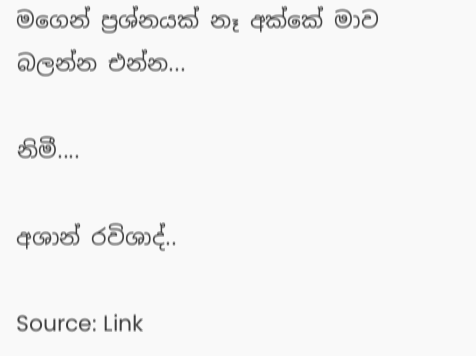මගෙන් ප්‍රශ්නයක් නෑ අක්කේ මාව බලන්න එන්න...

නිමී....

අශාන් රවිශාද්..

Source: Link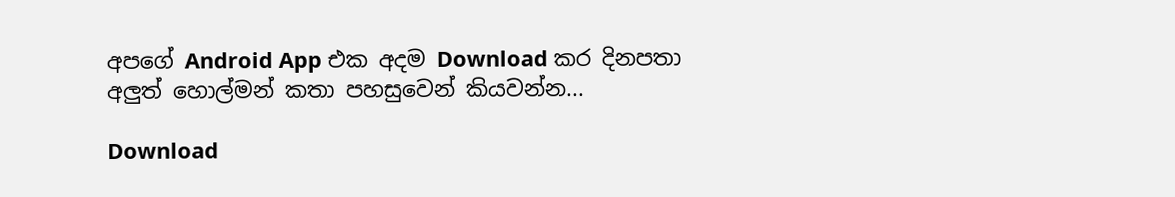අපගේ Android App එක අදම Download කර දිනපතා අලුත් හොල්මන් කතා පහසුවෙන් කියවන්න...

Download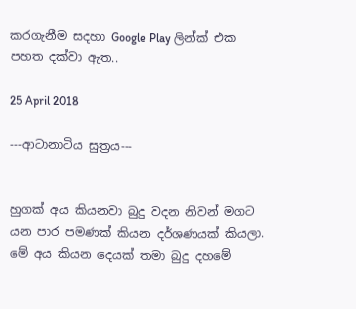කරගැනීම සදහා Google Play ලින්ක් එක පහත දක්වා ඇත..

25 April 2018

---ආටානාටිය සුත්‍රය---


හුගක් අය කියනවා බුදු වදන නිවන් මගට යන පාර පමණක් කියන දර්ශණයක් කියලා. මේ අය කියන දෙයක් තමා බුදු දහමේ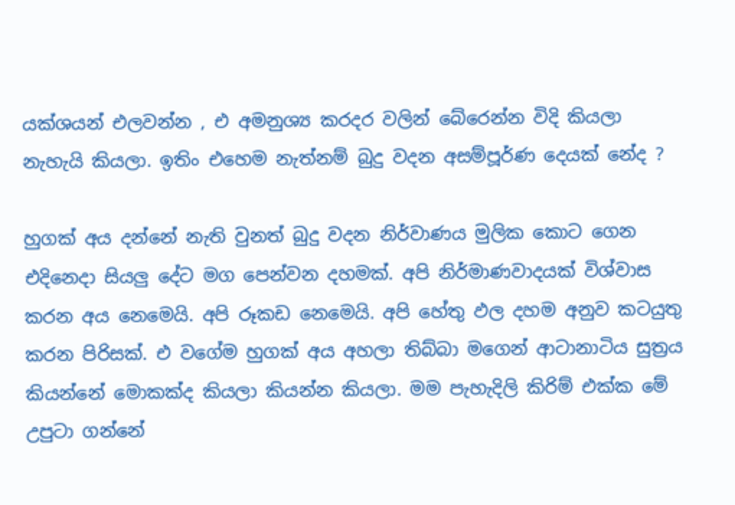යක්ශයන් එලවන්න , එ අමනුශ්‍ය කරදර වලින් බේරෙන්න විදි කියලා නැහැයි කියලා. ඉතිං එහෙම නැත්නම් බුදු වදන අසම්පූර්ණ දෙයක් නේද ?

හුගක් අය දන්නේ නැති වුනත් බුදු වදන නිර්වාණය මුලික කොට ගෙන එදිනෙදා සියලු දේට මග පෙන්වන දහමක්. අපි නිර්මාණවාදයක් විශ්වාස කරන අය නෙමෙයි. අපි රූකඩ නෙමෙයි. අපි හේතු ඵල දහම අනුව කටයුතු කරන පිරිසක්. එ වගේම හුගක් අය අහලා තිබ්බා මගෙන් ආටානාටිය සුත්‍රය කියන්නේ මොකක්ද කියලා කියන්න කියලා. මම පැහැදිලි කිරිම් එක්ක මේ උපුටා ගන්නේ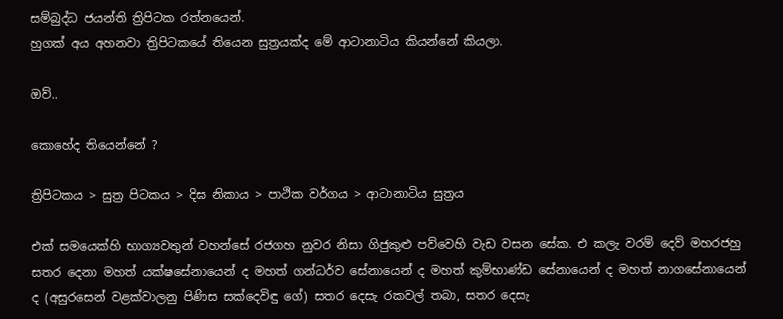සම්බුද්ධ ජයන්ති ත්‍රිපිටක රත්නයෙන්.
හුගක් අය අහනවා ත්‍රිපිටකයේ තියෙන සුත්‍රයක්ද මේ ආටානාටිය කියන්නේ කියලා.

ඔව්..

කොහේද තියෙන්නේ ?

ත්‍රිපිටකය > සුත්‍ර පිටකය > දිඝ නිකාය > පාථික වර්ගය > ආටානාටිය සුත්‍රය

එක් සමයෙක්හි භාග්‍යවතුන් වහන්සේ රජගහ නුවර නිසා ගිජුකුළු පව්වෙහි වැඩ වසන සේක. එ කලැ වරම් දෙව් මහරජහු සතර දෙනා මහත් යක්ෂසේනායෙන් ද මහත් ගන්ධර්ව සේනායෙන් ද මහත් කුම්භාණ්ඩ සේනායෙන් ද මහත් නාගසේනායෙන් ද (අසුරසෙන් වළක්වාලනු පිණිස සක්දෙවිඳු ගේ) සතර දෙසැ රකවල් තබා, සතර දෙසැ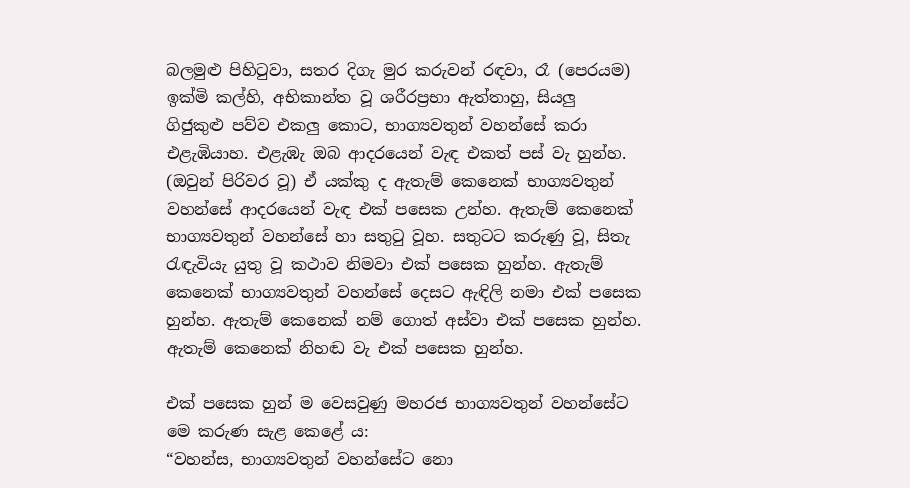බලමුළු පිහිටුවා, සතර දිගැ මුර කරුවන් රඳවා, රෑ (පෙරයම) ඉක්මි කල්හි, අභිකාන්ත වූ ශරීරප්‍රභා ඇත්තාහු, සියලු ගිජුකුළු පව්ව එකලු කොට, භාග්‍යවතුන් වහන්සේ කරා එළැඹියාහ. එළැඹැ ඔබ ආදරයෙන් වැඳ එකත් පස් වැ හුන්හ. (ඔවුන් පිරිවර වූ) ඒ යක්කු ද ඇතැම් කෙනෙක් භාග්‍යවතුන් වහන්සේ ආදරයෙන් වැඳ එක් පසෙක උන්හ. ඇතැම් කෙනෙක් භාග්‍යවතුන් වහන්සේ හා සතුටු වූහ. සතුටට කරුණු වූ, සිතැ රැඳැවියැ යුතු වූ කථාව නිමවා එක් පසෙක හුන්හ. ඇතැම් කෙනෙක් භාග්‍යවතුන් වහන්සේ දෙසට ඇඳිලි නමා එක් පසෙක හුන්හ. ඇතැම් කෙනෙක් නම් ගොත් අස්වා එක් පසෙක හුන්හ. ඇතැම් කෙනෙක් නිහඬ වැ එක් පසෙක හුන්හ.

එක් පසෙක හුන් ම වෙසවුණු මහරජ භාග්‍යවතුන් වහන්සේට මෙ කරුණ සැළ කෙළේ ය:
“වහන්ස, භාග්‍යවතුන් වහන්සේට නො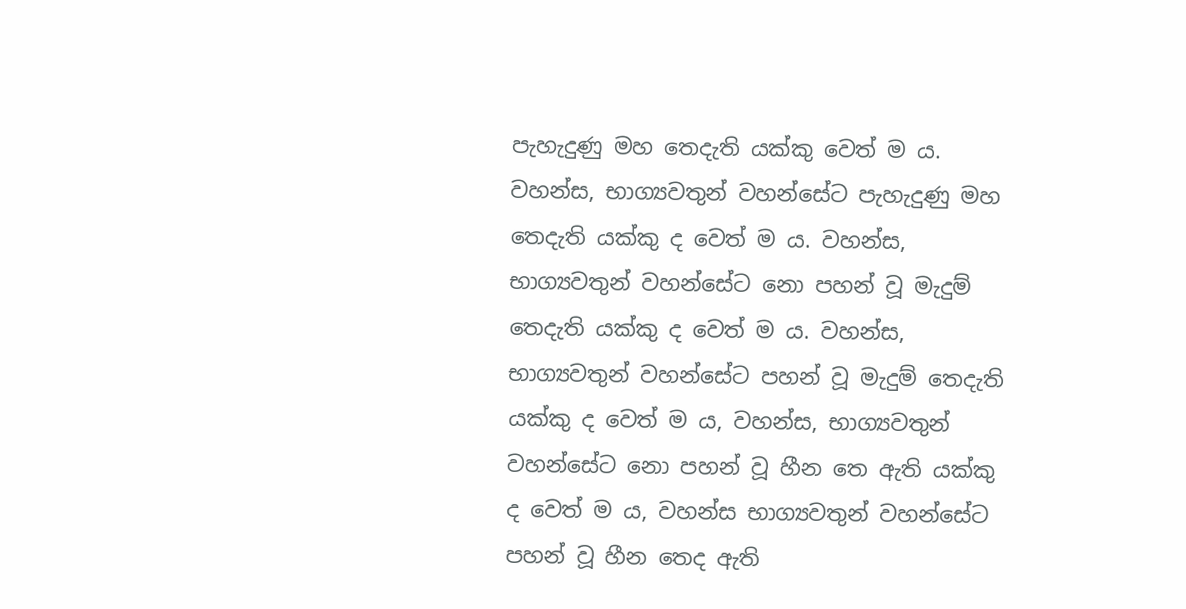පැහැදුණු මහ තෙදැති යක්කු වෙත් ම ය. වහන්ස, භාග්‍යවතුන් වහන්සේට පැහැදුණු මහ තෙදැති යක්කු ද වෙත් ම ය. වහන්ස, භාග්‍යවතුන් වහන්සේට නො පහන් වූ මැදුම් තෙදැති යක්කු ද වෙත් ම ය. වහන්ස, භාග්‍යවතුන් වහන්සේට පහන් වූ මැදුම් තෙදැති යක්කු ද වෙත් ම ය, වහන්ස, භාග්‍යවතුන් වහන්සේට නො පහන් වූ හීන තෙ ඇති යක්කු ද වෙත් ම ය, වහන්ස භාග්‍යවතුන් වහන්සේට පහන් වූ හීන තෙද ඇති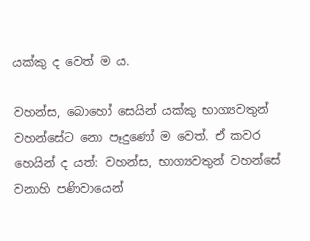යක්කු ද වෙත් ම ය.

වහන්ස, බොහෝ සෙයින් යක්කු භාග්‍යවතුන් වහන්සේට නො පෑදුණෝ ම වෙත්. ඒ කවර හෙයින් ද යත්: වහන්ස, භාග්‍යවතුන් වහන්සේ වනාහි පණිවායෙන්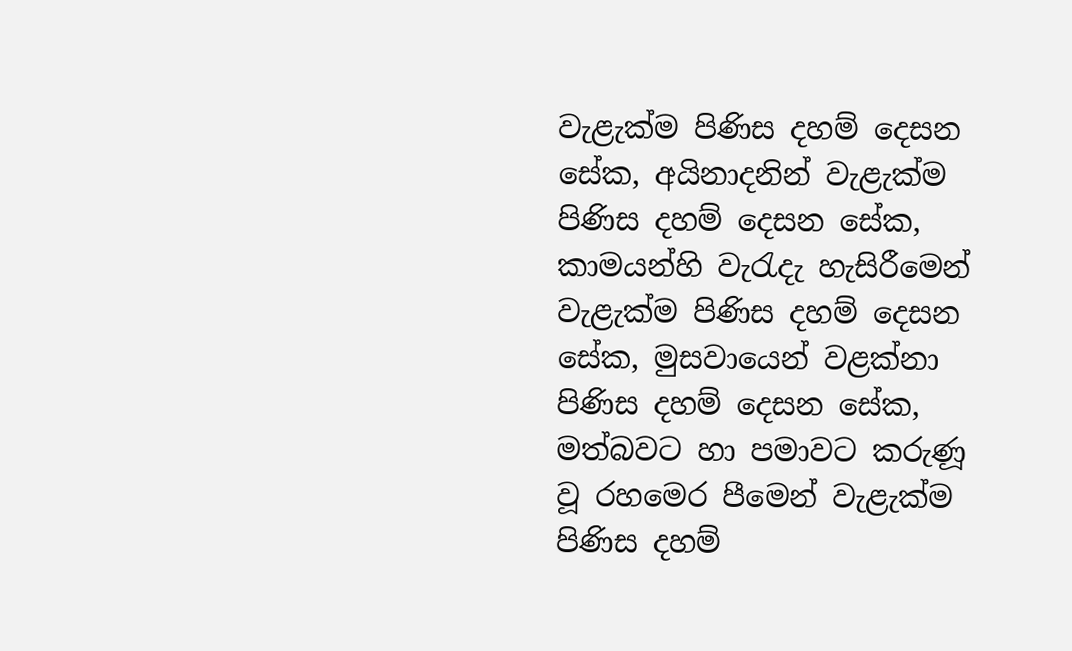වැළැක්ම පිණිස දහම් දෙසන සේක, අයිනාදනින් වැළැක්ම පිණිස දහම් දෙසන සේක, කාමයන්හි වැරැදැ හැසිරීමෙන් වැළැක්ම පිණිස දහම් දෙසන සේක, මුසවායෙන් වළක්නා පිණිස දහම් දෙසන සේක, මත්බවට හා පමාවට කරුණූ වූ රහමෙර පීමෙන් වැළැක්ම පිණිස දහම්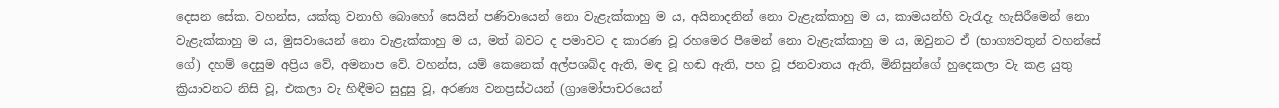දෙසන සේක. වහන්ස, යක්කු වනාහි බොහෝ සෙයින් පණිවායෙන් නො වැළැක්කාහු ම ය, අයිනාදනින් නො වැළැක්කාහු ම ය, කාමයන්හි වැරැදැ හැසිරීමෙන් නො වැළැක්කාහු ම ය, මුසවායෙන් නො වැළැක්කාහු ම ය, මත් බවට ද පමාවට ද කාරණ වූ රහමෙර පීමෙන් නො වැළැක්කාහු ම ය, ඔවුනට ඒ (භාග්‍යවතුන් වහන්සේ ගේ) දහම් දෙසුම අප්‍රිය වේ, අමනාප වේ. වහන්ස, යම් කෙනෙක් අල්පශබ්ද ඇති, මඳ වූ හඬ ඇති, පහ වූ ජනවාතය ඇති, මිනිසුන්ගේ හුදෙකලා වැ කළ යුතු ක්‍රියාවනට නිසි වූ, එකලා වැ හිඳීමට සුදුසු වූ, අරණ්‍ය වනප්‍රස්ථයන් (ග්‍රාමෝපාචරයෙන්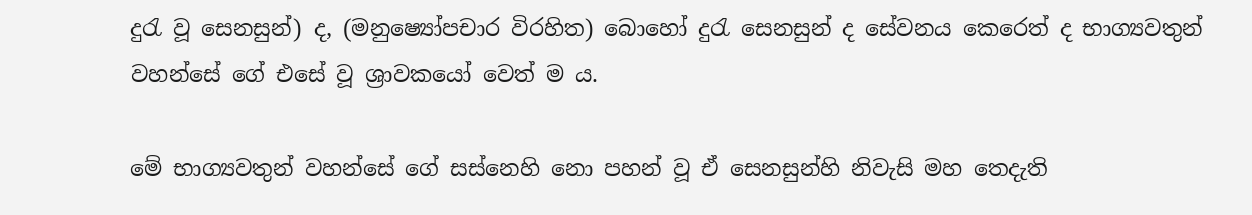දුරැ වූ සෙනසුන්) ද, (මනුෂ්‍යෝපචාර විරහිත) බොහෝ දුරැ සෙනසුන් ද සේවනය කෙරෙත් ද භාග්‍යවතුන් වහන්සේ ගේ එසේ වූ ශ්‍රාවකයෝ වෙත් ම ය.

මේ භාග්‍යවතුන් වහන්සේ ගේ සස්නෙහි නො පහන් වූ ඒ සෙනසුන්හි නිවැසි මහ තෙදැති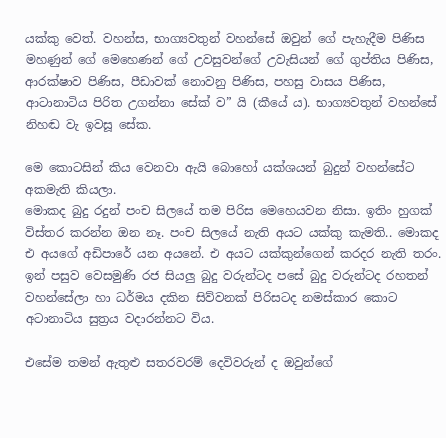යක්කු වෙත්. වහන්ස, භාග්‍යවතුන් වහන්සේ ඔවුන් ගේ පැහැදීම පිණිස මහණුන් ගේ මෙහෙණන් ගේ උවසුවන්ගේ උවැසියන් ගේ ගුප්තිය පිණිස, ආරක්ෂාව පිණිස, පීඩාවක් නොවනු පිණිස, පහසු වාසය පිණිස, ආටානාටිය පිරිත උගන්නා සේක් ව” යි (කීයේ ය). භාග්‍යවතුන් වහන්සේ නිහඬ වැ ඉවසූ සේක.

මෙ කොටසින් කිය වෙනවා ඇයි බොහෝ යක්ශයන් බුදුන් වහන්සේට අකමැති කියලා.
මොකද බුදු රදුන් පංච සිලයේ තම පිරිස මෙහෙයවන නිසා. ඉතිං හුගක් විස්තර කරන්න ඔන නෑ. පංච සිලයේ නැති අයට යක්කු කැමති.. මොකද එ අයගේ අඩිපාරේ යන අයනේ. එ අයට යක්කුන්ගෙන් කරදර නැති තරං.
ඉන් පසුව වෙසමුණි රජ සියලු බුදු වරුන්ටද පසේ බුදු වරුන්ටද රහතන් වහන්සේලා හා ධර්මය දකින සිව්වනක් පිරිසටද නමස්කාර කොට අටානාටිය සුත්‍රය වදාරන්නට විය.

එසේම තමන් ඇතුළු සතරවරම් දෙවිවරුන් ද ඔවුන්ගේ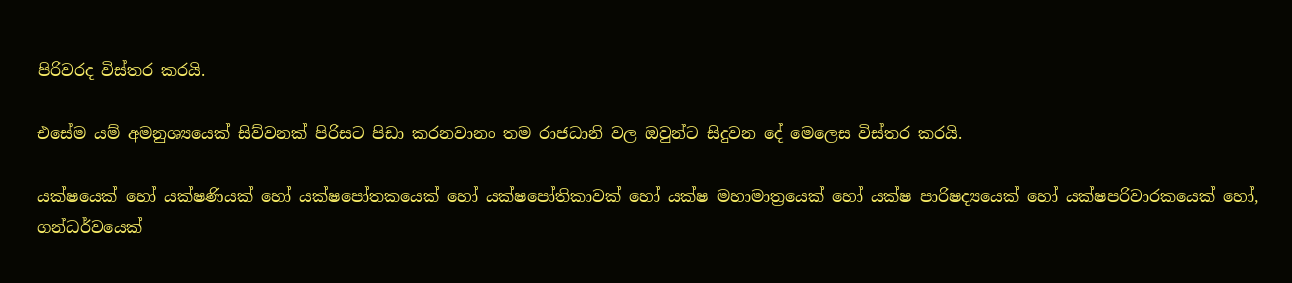පිරිවරද විස්තර කරයි.

එසේම යම් අමනුශ්‍යයෙක් සිව්වනක් පිරිසට පිඩා කරනවානං තම රාජධානි වල ඔවුන්ට සිදුවන දේ මෙලෙස විස්තර කරයි.

යක්ෂයෙක් හෝ යක්ෂණියක් හෝ යක්ෂපෝතකයෙක් හෝ යක්ෂපෝතිකාවක් හෝ යක්ෂ මහාමාත්‍රයෙක් හෝ යක්ෂ පාරිෂද්‍යයෙක් හෝ යක්ෂපරිවාරකයෙක් හෝ, ගන්ධර්වයෙක්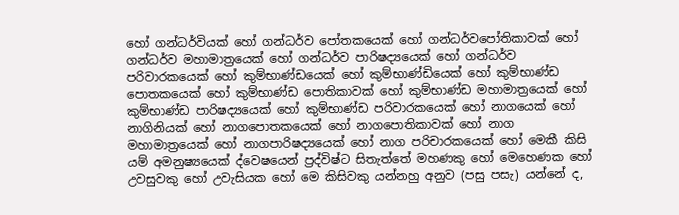හෝ ගන්ධර්වියක් හෝ ගන්ධර්ව පෝතකයෙක් හෝ ගන්ධර්වපෝතිකාවක් හෝ ගන්ධර්ව මහාමාත්‍රයෙක් හෝ ගන්ධර්ව පාරිෂද්‍යයෙක් හෝ ගන්ධර්ව පරිවාරකයෙක් හෝ කුම්භාණ්ඩයෙක් හෝ කුම්භාණ්ඩියෙක් හෝ කුම්භාණ්ඩ පොතකයෙක් හෝ කුම්භාණ්ඩ පොතිකාවක් හෝ කුම්භාණ්ඩ මහාමාත්‍රයෙක් හෝ කුම්භාණ්ඩ පාරිෂද්‍යයෙක් හෝ කුම්භාණ්ඩ පරිවාරකයෙක් හෝ නාගයෙක් හෝ නාගිනියක් හෝ නාගපොතකයෙක් හෝ නාගපොතිකාවක් හෝ නාග මහාමාත්‍රයෙක් හෝ නාගපාරිෂද්‍යයෙක් හෝ නාග පරිචාරකයෙක් හෝ මෙකී කිසි යම් අමනුෂ්‍යයෙක් ද්වෙෂයෙන් ප්‍රද්විෂ්ට සිතැත්තේ මහණකු හෝ මෙහෙණක හෝ උවසුවකු හෝ උවැසියක හෝ මෙ කිසිවකු යන්නහු අනුව (පසු පසැ) යන්නේ ද,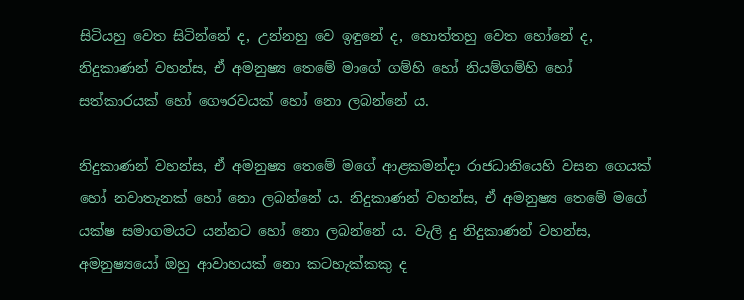සිටියහු වෙත සිටින්නේ ද, උන්නහු වෙ ඉඳුනේ ද, හොත්තහු වෙත හෝනේ ද, නිදුකාණන් වහන්ස, ඒ අමනුෂ්‍ය තෙමේ මාගේ ගම්හි හෝ නියම්ගම්හි හෝ සත්කාරයක් හෝ ගෞරවයක් හෝ නො ලබන්නේ ය.

නිදුකාණන් වහන්ස, ඒ අමනුෂ්‍ය තෙමේ මගේ ආළකමන්දා රාජධානියෙහි වසන ගෙයක් හෝ නවාතැනක් හෝ නො ලබන්නේ ය. නිදුකාණන් වහන්ස, ඒ අමනුෂ්‍ය තෙමේ මගේ යක්ෂ සමාගමයට යන්නට හෝ නො ලබන්නේ ය. වැලි දු නිදුකාණන් වහන්ස, අමනුෂ්‍යයෝ ඔහු ආවාහයක් නො කටහැක්කකු ද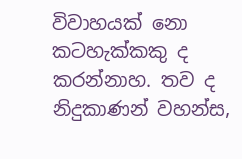විවාහයක් නො කටහැක්කකු ද කරන්නාහ. තව ද නිදුකාණන් වහන්ස,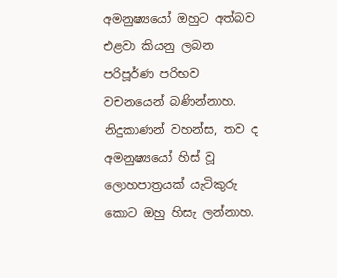අමනුෂ්‍යයෝ ඔහුට අත්බව එළවා කියනු ලබන පරිපූර්ණ පරිභව වචනයෙන් බණින්නාහ. නිදුකාණන් වහන්ස, තව ද අමනුෂ්‍යයෝ හිස් වූ ලොහපාත්‍රයක් යැටිකුරු කොට ඔහු හිසැ ලන්නාහ.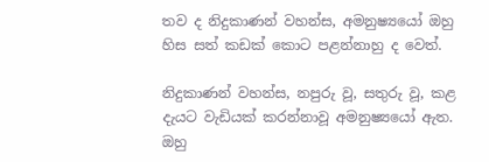තව ද නිදුකාණන් වහන්ස, අමනුෂ්‍යයෝ ඔහු හිස සත් කඩක් කොට පළන්නාහු ද වෙත්.

නිදුකාණන් වහන්ස, නපුරු වූ, සතුරු වූ, කළ දැයට වැඩියක් කරන්නාවූ අමනුෂ්‍යයෝ ඇත. ඔහු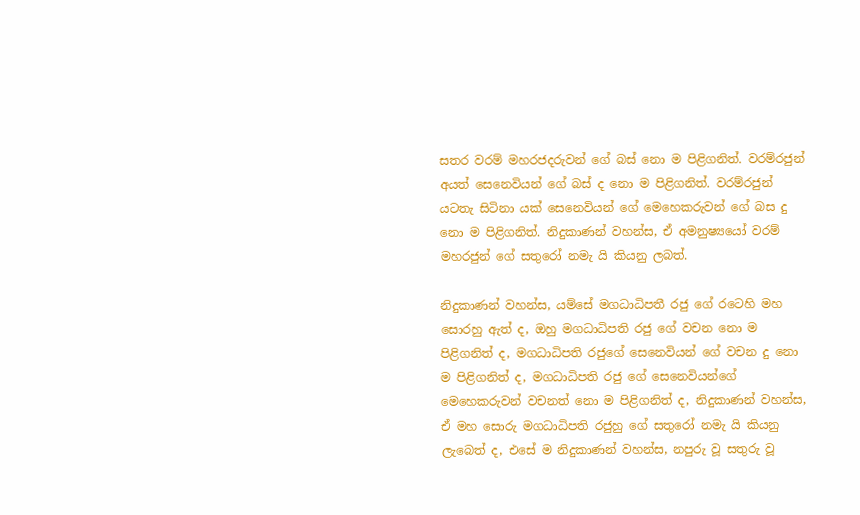සතර වරම් මහරජදරුවන් ගේ බස් නො ම පිළිගනිත්. වරම්රජුන් අයත් සෙනෙවියන් ගේ බස් ද නො ම පිළිගනිත්. වරම්රජුන් යටතැ සිටිනා යක් සෙනෙවියන් ගේ මෙහෙකරුවන් ගේ බස දු නො ම පිළිගනිත්. නිදුකාණන් වහන්ස, ඒ අමනුෂ්‍යයෝ වරම් මහරජුන් ගේ සතුරෝ නමැ යි කියනු ලබත්.

නිදුකාණන් වහන්ස, යම්සේ මගධාධිපතී රජු ගේ රටෙහි මහ සොරහු ඇත් ද, ඔහු මගධාධිපති රජු ගේ වචන නො ම පිළිගනිත් ද, මගධාධිපති රජුගේ සෙනෙවියන් ගේ වචන දු නො ම පිළිගනිත් ද, මගධාධිපති රජු ගේ සෙනෙවියන්ගේ මෙහෙකරුවන් වචනත් නො ම පිළිගනිත් ද, නිදුකාණන් වහන්ස, ඒ මහ සොරු මගධාධිපති රජුහු ගේ සතුරෝ නමැ යි කියනු ලැබෙත් ද, එසේ ම නිදුකාණන් වහන්ස, නපුරු වූ සතුරු වූ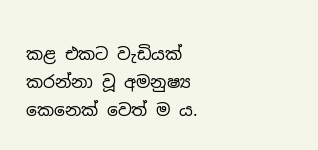කළ එකට වැඩියක් කරන්නා වූ අමනුෂ්‍ය කෙනෙක් වෙත් ම ය.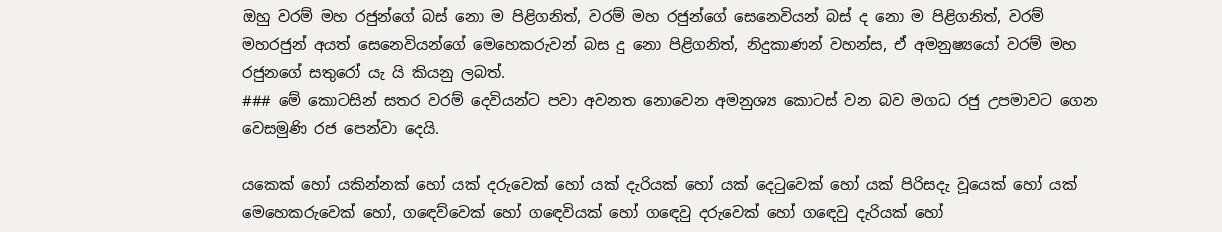ඔහු වරම් මහ රජුන්ගේ බස් නො ම පිළිගනිත්, වරම් මහ රජුන්ගේ සෙනෙවියන් බස් ද නො ම පිළිගනිත්, වරම් මහරජුන් අයත් සෙනෙවියන්ගේ මෙහෙකරුවන් බස දු නො පිළිගනිත්, නිදුකාණන් වහන්ස, ඒ අමනුෂ්‍යයෝ වරම් මහ රජුනගේ සතුරෝ යැ යි කියනු ලබත්.
### මේ කොටසින් සතර වරම් දෙවියන්ට පවා අවනත නොවෙන අමනුශ්‍ය කොටස් වන බව මගධ රජු උපමාවට ගෙන වෙසමුණි රජ පෙන්වා දෙයි.

යකෙක් හෝ යකින්නක් හෝ යක් දරුවෙක් හෝ යක් දැරියක් හෝ යක් දෙටුවෙක් හෝ යක් පිරිසදැ වූයෙක් හෝ යක් මෙහෙකරුවෙක් හෝ, ගඳෙව්වෙක් හෝ ගඳෙවියක් හෝ ගඳෙවු දරුවෙක් හෝ ගඳෙවු දැරියක් හෝ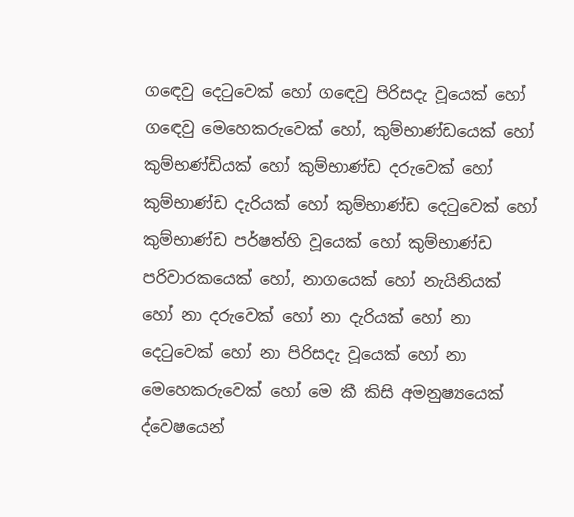ගඳෙවු දෙටුවෙක් හෝ ගඳෙවු පිරිසදැ වූයෙක් හෝ ගඳෙවු මෙහෙකරුවෙක් හෝ, කුම්භාණ්ඩයෙක් හෝ කුම්භණ්ඩියක් හෝ කුම්භාණ්ඩ දරුවෙක් හෝ කුම්භාණ්ඩ දැරියක් හෝ කුම්භාණ්ඩ දෙටුවෙක් හෝ කුම්භාණ්ඩ පර්ෂත්හි වූයෙක් හෝ කුම්භාණ්ඩ පරිවාරකයෙක් හෝ, නාගයෙක් හෝ නැයිනියක් හෝ නා දරුවෙක් හෝ නා දැරියක් හෝ නා දෙටුවෙක් හෝ නා පිරිසදැ වූයෙක් හෝ නා මෙහෙකරුවෙක් හෝ මෙ කී කිසි අමනුෂ්‍යයෙක් ද්වෙෂයෙන්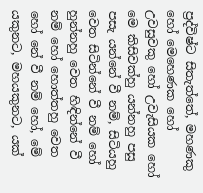ප්‍රද්විෂ්ට සිතැත්තේ, මහණකු හෝ මෙහෙණක හෝ උවසුවකු හෝ උවැසියක හෝ මෙ කිසිවක්හු යන්නහු පසු පසැ යන්නේ වී නම්, සිටියහු වෙත සිටින්නේ වී නම් හෝ හුන්නහු වෙත හිඳින්නේ වී නම් හෝ හොත්තහු වෙත හෝ නේ වී නම් හෝ, මේ යකුනට, මහයකුනට, යක්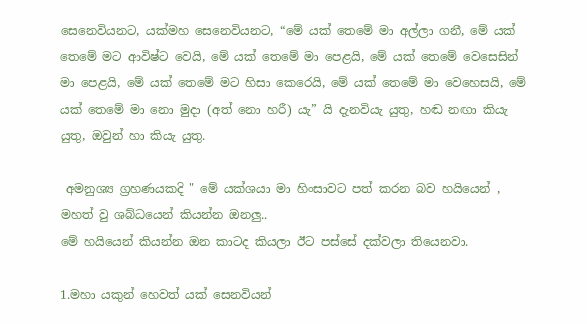සෙනෙවියනට, යක්මහ සෙනෙවියනට, “මේ යක් තෙමේ මා අල්ලා ගනී, මේ යක් තෙමේ මට ආවිෂ්ට වෙයි, මේ යක් තෙමේ මා පෙළයි, මේ යක් තෙමේ වෙසෙසින් මා පෙළයි, මේ යක් තෙමේ මට හිසා කෙරෙයි, මේ යක් තෙමේ මා වෙහෙසයි, මේ යක් තෙමේ මා නො මුදා (අත් නො හරී) යැ” යි දැනවියැ යුතු, හඬ නඟා කියැ යුතු, ඔවුන් හා කියැ යුතු.

 අමනුශ්‍ය ග්‍රහණයකදි " මේ යක්ශයා මා හිංසාවට පත් කරන බව හයියෙන් , මහත් වු ශබ්ධයෙන් කියන්න ඔනලු..
මේ හයියෙන් කියන්න ඔන කාටද කියලා ඊට පස්සේ දක්වලා තියෙනවා.

1.මහා යකුන් හෙවත් යක් සෙනවියන්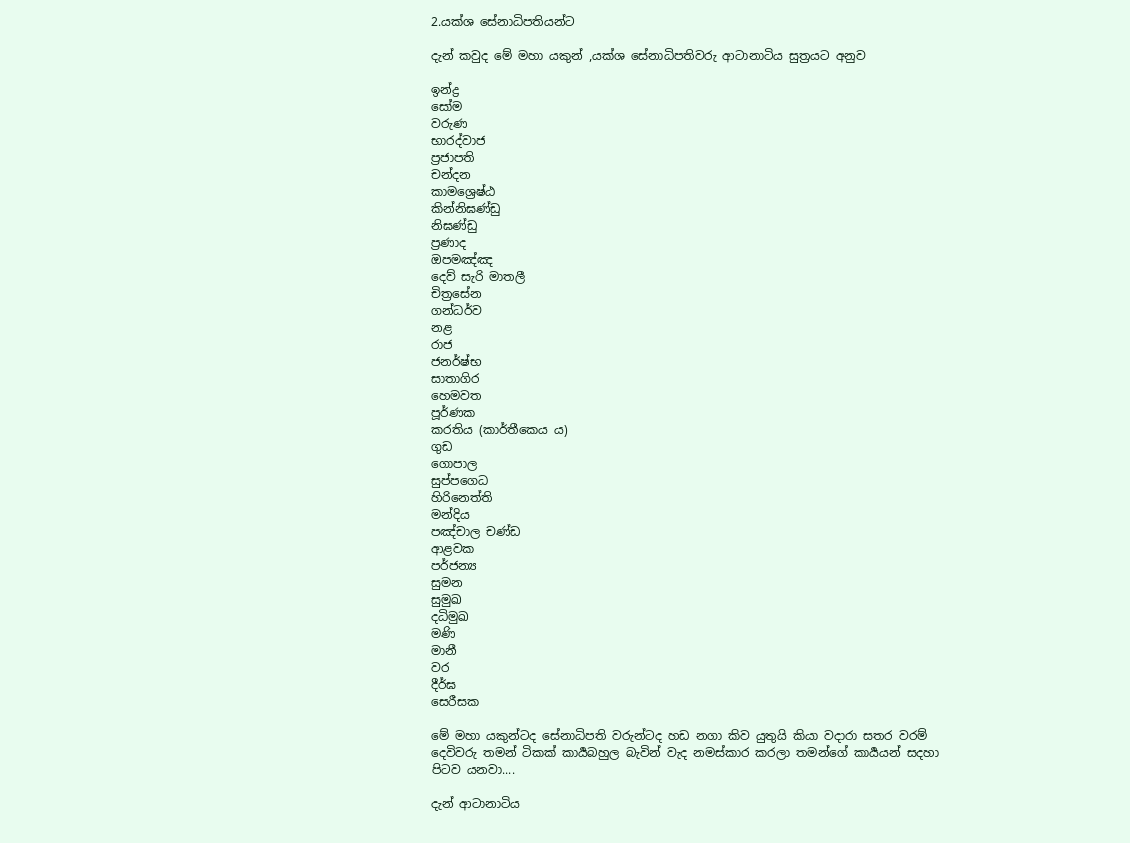2.යක්ශ සේනාධිපතියන්ට

දැන් කවුද මේ මහා යකුන් ,යක්ශ සේනාධිපතිවරු ආටානාටිය සුත්‍රයට අනුව

ඉන්ද්‍ර
සෝම
වරුණ
භාරද්වාජ
ප්‍රජාපති
චන්දන
කාමශ්‍රෙෂ්ඨ
කින්නිඝණ්ඩු
නිඝණ්ඩු
ප්‍රණාද
ඔපමඤ්ඤ
දෙව් සැරි මාතලී
චිත්‍රසේන
ගන්ධර්ව
නළ
රාජ
ජනර්ෂ්භ
සාතාගිර
හෙමවත
පූර්ණක
කරතිය (කාර්තීකෙය ය)
ගුඩ
ගොපාල
සුප්පගෙධ
හිරිනෙත්ති
මන්දිය
පඤ්චාල චණ්ඩ
ආළවක
පර්ජන්‍ය
සුමන
සුමුඛ
දධිමුඛ
මණි
මානී
වර
දීර්ඝ
සෙරීසක

මේ මහා යකුන්ටද සේනාධිපති වරුන්ටද හඩ නගා කිව යුතුයි කියා වදාරා සතර වරම් දෙවිවරු තමන් ටිකක් කාර්‍යබහුල බැවින් වැද නමස්කාර කරලා තමන්ගේ කාර්‍යයන් සදහා පිටව යනවා....

දැන් ආටානාටිය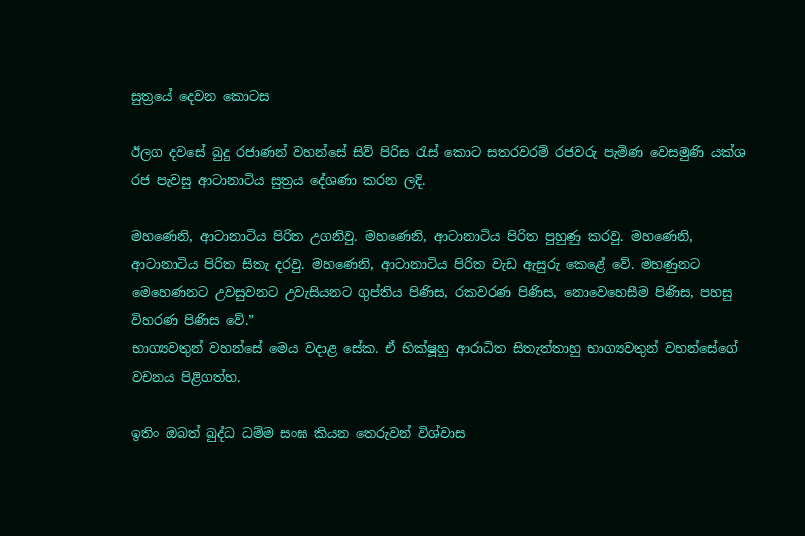සුත්‍රයේ දෙවන කොටස

ඊලග දවසේ බුදු රජාණන් වහන්සේ සිව් පිරිස රැස් කොට සතරවරම් රජවරු පැමිණ වෙසමුණි යක්ශ රජ පැවසු ආටානාටිය සුත්‍රය දේශණා කරන ලදි.

මහණෙනි, ආටානාටිය පිරිත උගනිවු. මහණෙනි, ආටානාටිය පිරිත පුහුණු කරවු. මහණෙනි, ආටානාටිය පිරිත සිතැ දරවු. මහණෙනි, ආටානාටිය පිරිත වැඩ ඇසුරු කෙළේ වේ. මහණුනට මෙහෙණනට උවසුවනට උවැසියනට ගුප්තිය පිණිස, රකවරණ පිණිස, නොවෙහෙසීම පිණිස, පහසු විහරණ පිණිස වේ.”
භාග්‍යවතුන් වහන්සේ මෙය වදාළ සේක. ඒ භික්ෂූහු ආරාධිත සිතැත්තාහු භාග්‍යවතුන් වහන්සේගේ වචනය පිළිගත්හ.

ඉතිං ඔබත් බුද්ධ ධම්ම සංඝ කියන තෙරුවන් විශ්වාස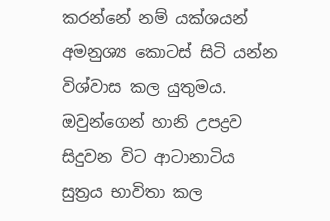කරන්නේ නම් යක්ශයන් අමනුශ්‍ය කොටස් සිටි යන්න විශ්වාස කල යුතුමය. ඔවුන්ගෙන් හානි උපද්‍රව සිදුවන විට ආටානාටිය සුත්‍රය භාවිතා කල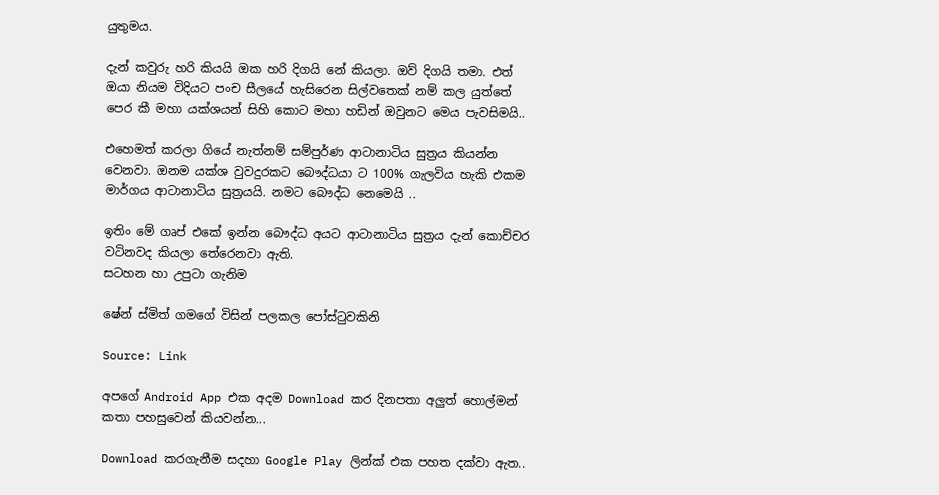යුතුමය.

දැන් කවුරු හරි කියයි ඔක හරි දිගයි නේ කියලා. ඔව් දිගයි තමා. එත් ඔයා නියම විදියට පංච සීලයේ හැසිරෙන සිල්වතෙක් නම් කල යුත්තේ පෙර කී මහා යක්ශයන් සිහි කොට මහා හඩින් ඔවුනට මෙය පැවසිමයි..

එහෙමත් කරලා ගියේ නැත්නම් සම්පුර්ණ ආටානාටිය සුත්‍රය කියන්න වෙනවා. ඔනම යක්ශ වුවදුරකට බෞද්ධයා ට 100% ගැලවිය හැකි එකම මාර්ගය ආටානාටිය සුත්‍රයයි. නමට බෞද්ධ නෙමෙයි ..

ඉතිං මේ ගෘප් එකේ ඉන්න බෞද්ධ අයට ආටානාටිය සුත්‍රය දැන් කොච්චර වටිනවද කියලා තේරෙනවා ඇති.
සටහන හා උපුටා ගැනිම

ෂේන් ස්මිත් ගමගේ විසින් පලකල පෝස්ටුවකිනි

Source: Link

අපගේ Android App එක අදම Download කර දිනපතා අලුත් හොල්මන් කතා පහසුවෙන් කියවන්න...

Download කරගැනීම සදහා Google Play ලින්ක් එක පහත දක්වා ඇත..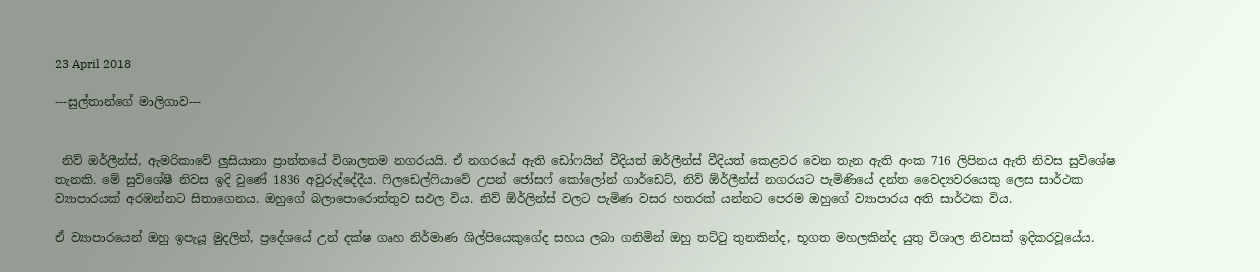23 April 2018

---සුල්තාන්ගේ මාලිගාව---


 නිව් ඔර්ලීන්ස්, ඇමරිකාවේ ලුසියානා ප්‍රාන්තයේ විශාලතම නගරයයි. ඒ නගරයේ ඇති ඩෝෆයින් වීදියත් ඔර්ලීන්ස් වීදියත් කෙළවර වෙන තැන ඇති අංක 716 ලිපිනය ඇති නිවස සුවිශේෂ තැනකි. මේ සුවිශේෂී නිවස ඉදි වුණේ 1836 අවුරුද්දේදීය. ෆිලඩෙල්ෆියාවේ උපන් ජෝසෆ් කෝලෝන් ගාර්ඩෙට්, නිව් ඕර්ලීන්ස් නගරයට පැමිණියේ දන්ත වෛද්‍යවරයෙකු ලෙස සාර්ථක ව්‍යාපාරයක් අරඹන්නට සිතාගෙනය. ඔහුගේ බලාපොරොත්තුව සඵල විය. නිව් ඕර්ලින්ස් වලට පැමිණ වසර හතරක් යන්නට පෙරම ඔහුගේ ව්‍යාපාරය අති සාර්ථක විය.

ඒ ව්‍යාපාරයෙන් ඔහු ඉපැයූ මුදලින්, ප්‍රදේශයේ උන් දක්ෂ ගෘහ නිර්මාණ ශිල්පියෙකුගේද සහය ලබා ගනිමින් ඔහු තට්ටු තුනකින්ද, භූගත මහලකින්ද යුතු විශාල නිවසක් ඉදිකරවූයේය.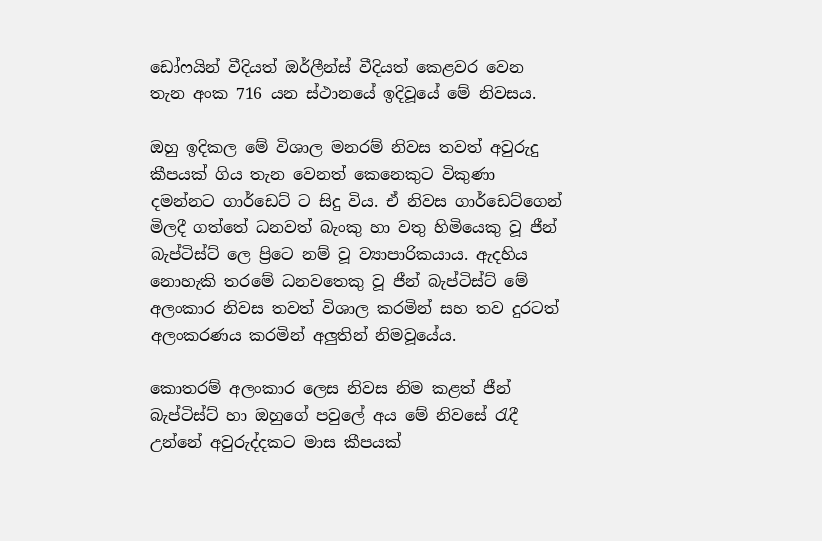ඩෝෆයින් වීදියත් ඔර්ලීන්ස් වීදියත් කෙළවර වෙන තැන අංක 716 යන ස්ථානයේ ඉදිවූයේ මේ නිවසය.

ඔහු ඉදිකල මේ විශාල මනරම් නිවස තවත් අවුරුදු කීපයක් ගිය තැන වෙනත් කෙනෙකුට විකුණා දමන්නට ගාර්ඩෙට් ට සිදු විය. ඒ නිවස ගාර්ඩෙට්ගෙන් මිලදී ගත්තේ ධනවත් බැංකු හා වතු හිමියෙකු වූ ජීන් බැප්ටිස්ට් ලෙ ප්‍රිටෙ නම් වූ ව්‍යාපාරිකයාය. ඇදහිය නොහැකි තරමේ ධනවතෙකු වූ ජීන් බැප්ටිස්ට් මේ අලංකාර නිවස තවත් විශාල කරමින් සහ තව දුරටත් අලංකරණය කරමින් අලුතින් නිමවූයේය.

කොතරම් අලංකාර ලෙස නිවස නිම කළත් ජීන් බැප්ටිස්ට් හා ඔහුගේ පවුලේ අය මේ නිවසේ රැදී උන්නේ අවුරුද්දකට මාස කීපයක්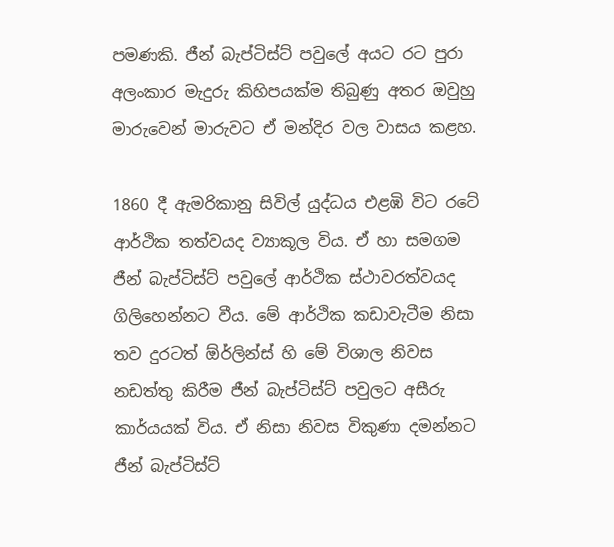පමණකි. ජීන් බැප්ටිස්ට් පවුලේ අයට රට පුරා අලංකාර මැදුරු කිහිපයක්ම තිබුණු අතර ඔවුහු මාරුවෙන් මාරුවට ඒ මන්දිර වල වාසය කළහ.

1860 දී ඇමරිකානු සිවිල් යුද්ධය එළඹි විට රටේ ආර්ථික තත්වයද ව්‍යාකූල විය. ඒ හා සමගම ජීන් බැප්ටිස්ට් පවුලේ ආර්ථික ස්ථාවරත්වයද ගිලිහෙන්නට වීය. මේ ආර්ථික කඩාවැටීම නිසා තව දුරටත් ඕර්ලින්ස් හි මේ විශාල නිවස නඩත්තු කිරීම ජීන් බැප්ටිස්ට් පවුලට අසීරු කාර්යයක් විය. ඒ නිසා නිවස විකුණා දමන්නට ජීන් බැප්ටිස්ට්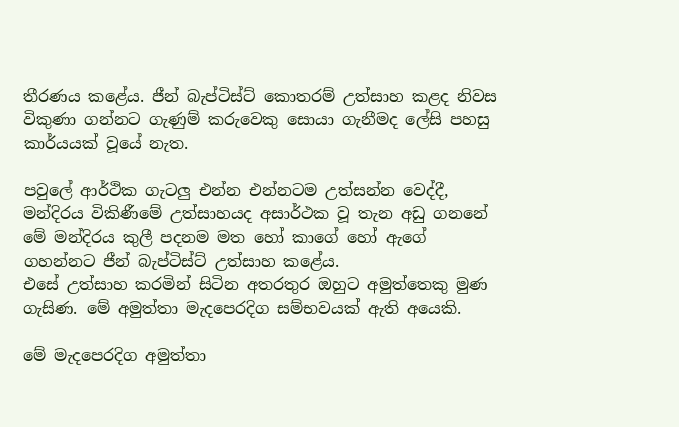තීරණය කළේය. ජීන් බැප්ටිස්ට් කොතරම් උත්සාහ කළද නිවස විකුණා ගන්නට ගැණුම් කරුවෙකු සොයා ගැනීමද ලේසි පහසු කාර්යයක් වූයේ නැත.

පවුලේ ආර්ථික ගැටලු එන්න එන්නටම උත්සන්න වෙද්දී, මන්දිරය විකිණීමේ උත්සාහයද අසාර්ථක වූ තැන අඩු ගනනේ මේ මන්දිරය කුලී පදනම මත හෝ කාගේ හෝ ඇගේ ගහන්නට ජීන් බැප්ටිස්ට් උත්සාහ කළේය.
එසේ උත්සාහ කරමින් සිටින අතරතුර ඔහුට අමුත්තෙකු මුණ ගැසිණ. මේ අමුත්තා මැදපෙරදිග සම්භවයක් ඇති අයෙකි.

මේ මැදපෙරදිග අමුත්තා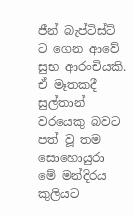ජීන් බැප්ටිස්ට් ට ගෙන ආවේ සුභ ආරංචියකි. ඒ මෑතකදී සුල්තාන් වරයෙකු බවට පත් වූ තම සොහොයුරා මේ මන්දිරය කුලියට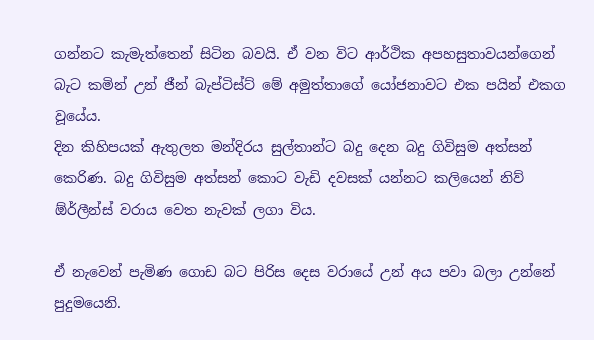ගන්නට කැමැත්තෙන් සිටින බවයි. ඒ වන විට ආර්ථික අපහසුතාවයන්ගෙන් බැට කමින් උන් ජීන් බැප්ටිස්ට් මේ අමුත්තාගේ යෝජනාවට එක පයින් එකග වූයේය.
දින කිහිපයක් ඇතුලත මන්දිරය සුල්තාන්ට බදු දෙන බදු ගිවිසුම අත්සන් කෙරිණ. බදු ගිවිසුම අත්සන් කොට වැඩි දවසක් යන්නට කලියෙන් නිව් ඕර්ලීන්ස් වරාය වෙත නැවක් ලගා විය.

ඒ නැවෙන් පැමිණ ගොඩ බට පිරිස දෙස වරායේ උන් අය පවා බලා උන්නේ පුදුමයෙනි.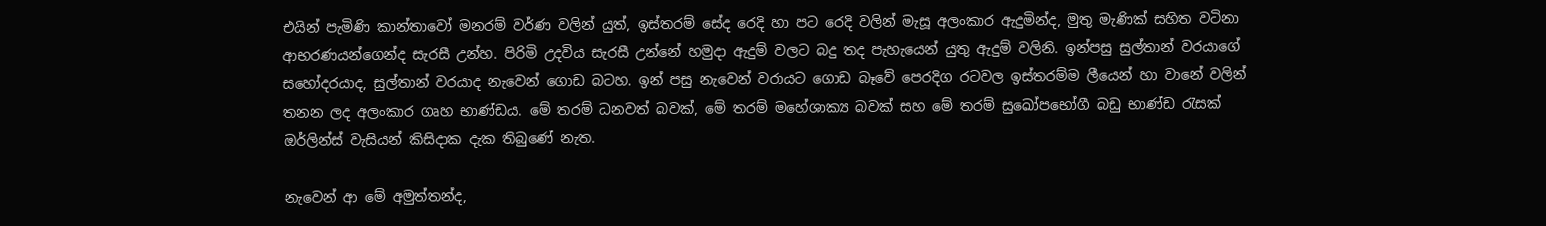එයින් පැමිණි කාන්තාවෝ මනරම් වර්ණ වලින් යුත්, ඉස්තරම් සේද රෙදි හා පට රෙදි වලින් මැසූ අලංකාර ඇදුමින්ද, මුතු මැණික් සහිත වටිනා ආභරණයන්ගෙන්ද සැරසී උන්හ. පිරිමි උදවිය සැරසී උන්නේ හමුදා ඇදුම් වලට බදු තද පැහැයෙන් යුතු ඇදුම් වලිනි. ඉන්පසු සුල්තාන් වරයාගේ සහෝදරයාද, සුල්තාන් වරයාද නැවෙන් ගොඩ බටහ. ඉන් පසු නැවෙන් වරායට ගොඩ බෑවේ පෙරදිග රටවල ඉස්තරම්ම ලීයෙන් හා වානේ වලින් තනන ලද අලංකාර ගෘහ භාණ්ඩය. මේ තරම් ධනවත් බවක්, මේ තරම් මහේශාක්‍ය බවක් සහ මේ තරම් සුඛෝපභෝගී බඩු භාණ්ඩ රැසක් ඔර්ලින්ස් වැසියන් කිසිදාක දැක තිබුණේ නැත.

නැවෙන් ආ මේ අමුත්තන්ද,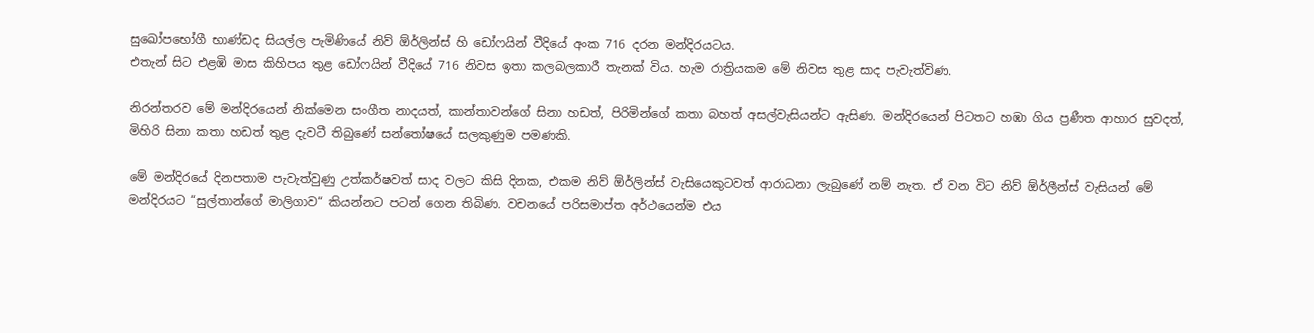සුඛෝපභෝගී භාණ්ඩද සියල්ල පැමිණියේ නිව් ඕර්ලින්ස් හි ඩෝෆයින් වීදියේ අංක 716 දරන මන්දිරයටය.
එතැන් සිට එළඹි මාස කිහිපය තුළ ඩෝෆයින් වීදියේ 716 නිවස ඉතා කලබලකාරී තැනක් විය. හැම රාත්‍රියකම මේ නිවස තුළ සාද පැවැත්විණ.

නිරන්තරව මේ මන්දිරයෙන් නික්මෙන සංගීත නාදයත්, කාන්තාවන්ගේ සිනා හඩත්, පිරිමින්ගේ කතා බහත් අසල්වැසියන්ට ඇසිණ. මන්දිරයෙන් පිටතට හඹා ගිය ප්‍රණීත ආහාර සුවදත්, මිහිරි සිනා කතා හඩත් තුළ දැවටී තිබුණේ සන්තෝෂයේ සලකුණුම පමණකි.

මේ මන්දිරයේ දිනපතාම පැවැත්වුණු උත්කර්ෂවත් සාද වලට කිසි දිනක, එකම නිව් ඕර්ලින්ස් වැසියෙකුටවත් ආරාධනා ලැබුණේ නම් නැත. ඒ වන විට නිව් ඕර්ලීන්ස් වැසියන් මේ මන්දිරයට “සුල්තාන්ගේ මාලිගාව“ කියන්නට පටන් ගෙන තිබිණ. වචනයේ පරිසමාප්ත අර්ථයෙන්ම එය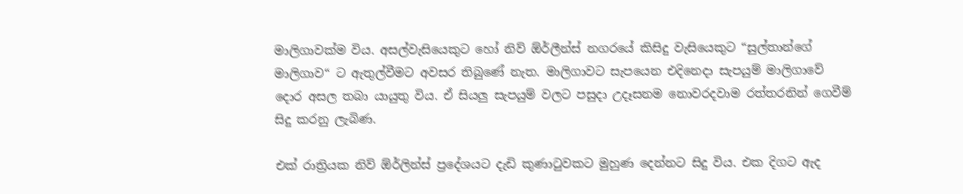මාලිගාවක්ම විය. අසල්වැසියෙකුට හෝ නිව් ඕර්ලීන්ස් නගරයේ කිසිදු වැසියෙකුට “සුල්තාන්ගේ මාලිගාව“ ට ඇතුල්වීමට අවසර තිබුණේ නැත. මාලිගාවට සැපයෙන එදිනෙදා සැපයුම් මාලිගාවේ දොර අසල තබා යායුතු විය. ඒ සියලු සැපයුම් වලට පසුදා උදෑසනම නොවරදවාම රත්තරනින් ගෙවීම් සිදු කරනු ලැබිණ.

එක් රාත්‍රියක නිව් ඕර්ලින්ස් ප්‍රදේශයට දැඩි කුණාටුවකට මුහුණ දෙන්නට සිදු විය. එක දිගට ඇද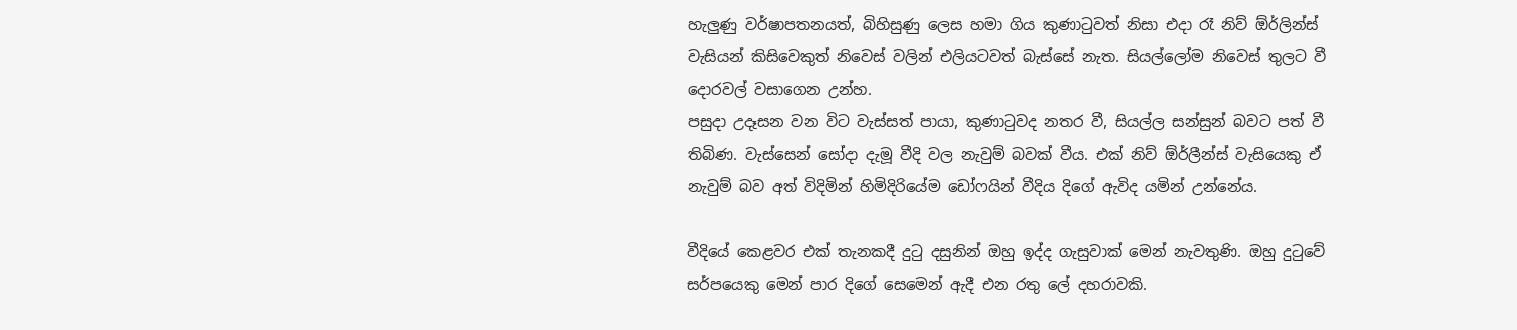හැලුණු වර්ෂාපතනයත්, බිහිසුණු ලෙස හමා ගිය කුණාටුවත් නිසා එදා රෑ නිව් ඕර්ලින්ස් වැසියන් කිසිවෙකුත් නිවෙස් වලින් එලියටවත් බැස්සේ නැත. සියල්ලෝම නිවෙස් තුලට වී දොරවල් වසාගෙන උන්හ.
පසුදා උදෑසන වන විට වැස්සත් පායා, කුණාටුවද නතර වී, සියල්ල සන්සුන් බවට පත් වී තිබිණ. වැස්සෙන් සෝදා දැමූ වීදි වල නැවුම් බවක් වීය. එක් නිව් ඕර්ලීන්ස් වැසියෙකු ඒ නැවුම් බව අත් විදිමින් හිමිදිරියේම ඩෝෆයින් වීදිය දිගේ ඇවිද යමින් උන්නේය.

වීදියේ කෙළවර එක් තැනකදී දුටු දසුනින් ඔහු ඉද්ද ගැසුවාක් මෙන් නැවතුණි. ඔහු දුටුවේ සර්පයෙකු මෙන් පාර දිගේ සෙමෙන් ඇදී එන රතු ලේ දහරාවකි.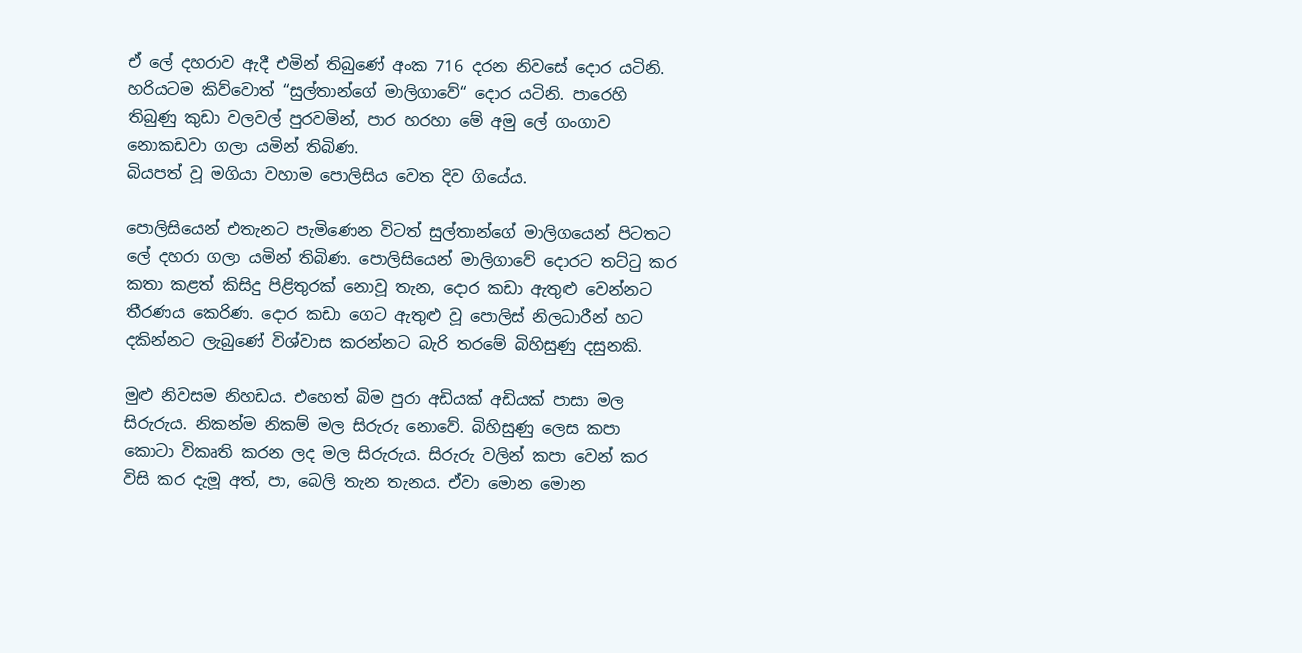ඒ ලේ දහරාව ඇදී එමින් තිබුණේ අංක 716 දරන නිවසේ දොර යටිනි. හරියටම කිව්වොත් “සුල්තාන්ගේ මාලිගාවේ“ දොර යටිනි. පාරෙහි තිබුණු කුඩා වලවල් පුරවමින්, පාර හරහා මේ අමු ලේ ගංගාව නොකඩවා ගලා යමින් තිබිණ.
බියපත් වූ මගියා වහාම පොලිසිය වෙත දිව ගියේය.

පොලිසියෙන් එතැනට පැමිණෙන විටත් සුල්තාන්ගේ මාලිගයෙන් පිටතට ලේ දහරා ගලා යමින් තිබිණ. පොලිසියෙන් මාලිගාවේ දොරට තට්ටු කර කතා කළත් කිසිදු පිළිතුරක් නොවූ තැන, දොර කඩා ඇතුළු වෙන්නට තීරණය කෙරිණ. දොර කඩා ගෙට ඇතුළු වූ පොලිස් නිලධාරීන් හට දකින්නට ලැබුණේ විශ්වාස කරන්නට බැරි තරමේ බිහිසුණු දසුනකි.

මුළු නිවසම නිහඩය. එහෙත් බිම පුරා අඩියක් අඩියක් පාසා මල සිරුරුය. නිකන්ම නිකම් මල සිරුරු නොවේ. බිහිසුණු ලෙස කපා කොටා විකෘති කරන ලද මල සිරුරුය. සිරුරු වලින් කපා වෙන් කර විසි කර දැමූ අත්, පා, බෙලි තැන තැනය. ඒවා මොන මොන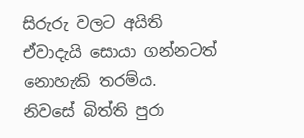සිරුරු වලට අයිති ඒවාදැයි සොයා ගන්නටත් නොහැකි තරම්ය.
නිවසේ බිත්ති පුරා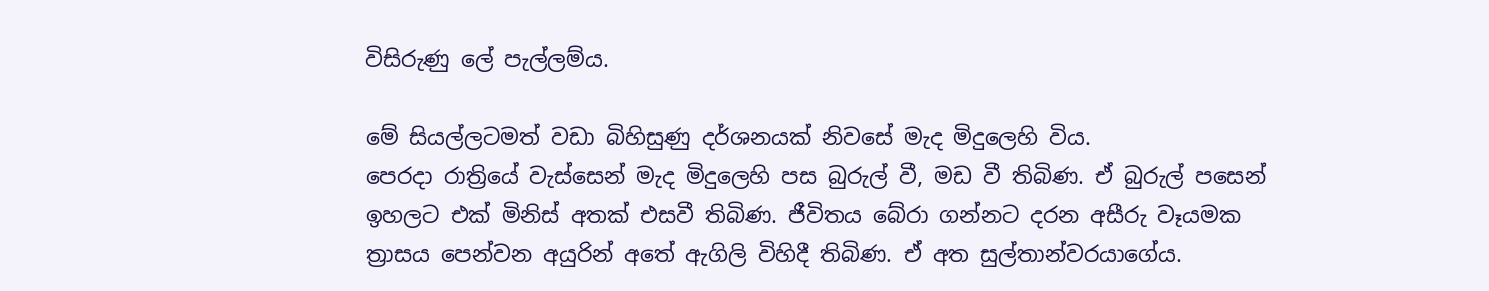විසිරුණු ලේ පැල්ලම්ය.

මේ සියල්ලටමත් වඩා බිහිසුණු දර්ශනයක් නිවසේ මැද මිදුලෙහි විය.
පෙරදා රාත්‍රියේ වැස්සෙන් මැද මිදුලෙහි පස බුරුල් වී, මඩ වී තිබිණ. ඒ බුරුල් පසෙන් ඉහලට එක් මිනිස් අතක් එසවී තිබිණ. ජීවිතය බේරා ගන්නට දරන අසීරු වෑයමක ත්‍රාසය පෙන්වන අයුරින් අතේ ඇගිලි විහිදී තිබිණ. ඒ අත සුල්තාන්වරයාගේය.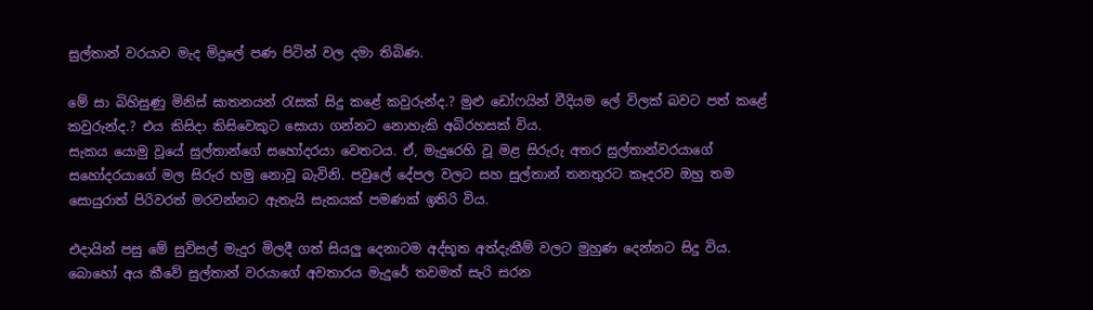සුල්තාන් වරයාව මැද මිදුලේ පණ පිටින් වල දමා තිබිණ.

මේ සා බිහිසුණු මිනිස් ඝාතනයන් රැසක් සිදු කළේ කවුරුන්ද.? මුළු ඩෝෆයින් වීදියම ලේ විලක් බවට පත් කළේ කවුරුන්ද.? එය කිසිදා කිසිවෙකුට සොයා ගන්නට නොහැකි අබිරහසක් විය.
සැකය යොමු වූයේ සුල්තාන්ගේ සහෝදරයා වෙතටය. ඒ, මැදුරෙහි වූ මළ සිරුරු අතර සුල්තාන්වරයාගේ සහෝදරයාගේ මල සිරුර හමු නොවූ බැවිනි. පවුලේ දේපල වලට සහ සුල්තාන් තනතුරට කෑදරව ඔහු තම සොයුරාත් පිරිවරත් මරවන්නට ඇතැයි සැකයක් පමණක් ඉතිරි විය.

එදායින් පසු මේ සුවිසල් මැදුර මිලදී ගත් සියලු දෙනාටම අද්භූත අත්දැකීම් වලට මුහුණ දෙන්නට සිදු විය. බොහෝ අය කීවේ සුල්තාන් වරයාගේ අවතාරය මැදුරේ තවමත් සැරි සරන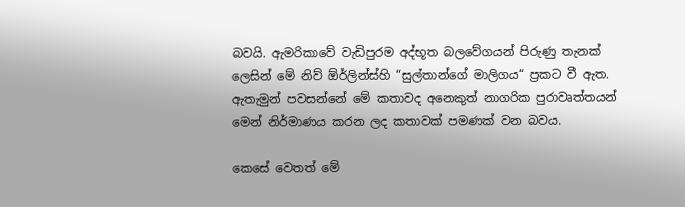බවයි. ඇමරිකාවේ වැඩිපුරම අද්භූත බලවේගයන් පිරුණු තැනක් ලෙසින් මේ නිව් ඕර්ලින්ස්හි “සුල්තාන්ගේ මාලිගය“ ප්‍රකට වී ඇත.
ඇතැමුන් පවසන්නේ මේ කතාවද අනෙකුත් නාගරික පුරාවෘත්තයන් මෙන් නිර්මාණය කරන ලද කතාවක් පමණක් වන බවය.

කෙසේ වෙතත් මේ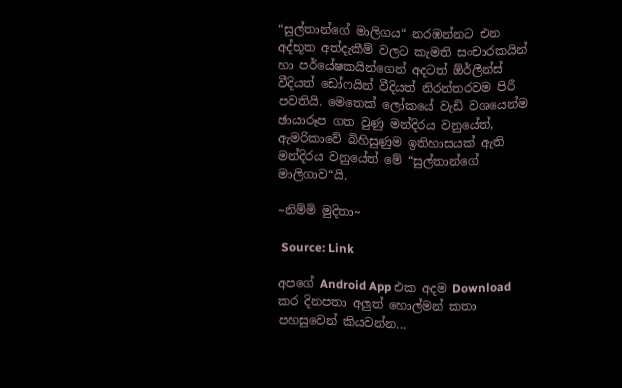“සුල්තාන්ගේ මාලිගය“ නරඹන්නට එන අද්භූත අත්දැකීම් වලට කැමති සංචාරකයින් හා පර්යේෂකයින්ගෙන් අදටත් ඕර්ලීන්ස් වීදියත් ඩෝෆයින් වීදියත් නිරන්තරවම පිරී පවතියි. මෙතෙක් ලෝකයේ වැඩි වශයෙන්ම ඡායාරූප ගත වුණු මන්දිරය වනුයේත්, ඇමරිකාවේ බිහිසුණුම ඉතිහාසයක් ඇති මන්දිරය වනුයේත් මේ “සුල්තාන්ගේ මාලිගාව“යි.

~නිම්මි මුදිතා~

 Source: Link

අපගේ Android App එක අදම Download කර දිනපතා අලුත් හොල්මන් කතා පහසුවෙන් කියවන්න...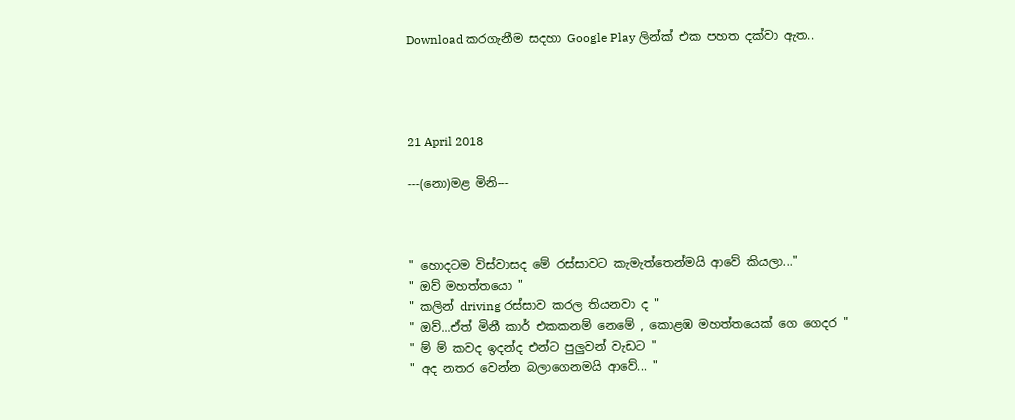Download කරගැනීම සදහා Google Play ලින්ක් එක පහත දක්වා ඇත..




21 April 2018

---(නො)මළ මිනි---



" හොදටම විස්වාසද මේ රස්සාවට කැමැත්තෙන්මයි ආවේ කියලා..."
" ඔව් මහත්තයො "
" කලින් driving රස්සාව කරල තියනවා ද "
" ඔව්...ඒත් මිනී කාර් එකකනම් නෙමේ , කොළඹ මහත්තයෙක් ගෙ ගෙදර "
" ම් ම් කවද ඉදන්ද එන්ට පුලුවන් වැඩට "
" අද නතර වෙන්න බලාගෙනමයි ආවේ... "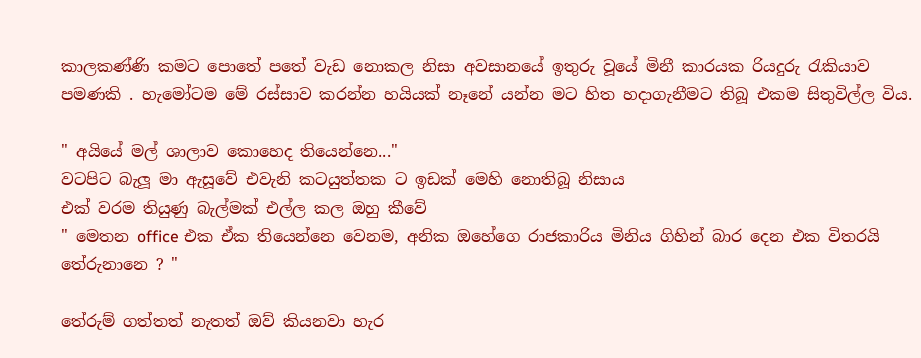කාලකණ්ණි කමට පොතේ පතේ වැඩ නොකල නිසා අවසානයේ ඉතුරු වූයේ මිනී කාරයක රියදුරු රැකියාව පමණකි . හැමෝටම මේ රස්සාව කරන්න හයියක් නෑනේ යන්න මට හිත හදාගැනීමට තිබූ එකම සිතුවිල්ල විය.

" අයියේ මල් ශාලාව කොහෙද තියෙන්නෙ..."
වටපිට බැලූ මා ඇසූවේ එවැනි කටයුත්තක ට ඉඩක් මෙහි නොතිබූ නිසාය
එක් වරම තියුණු බැල්මක් එල්ල කල ඔහු කීවේ
" මෙතන office එක ඒක තියෙන්නෙ වෙනම, අනික ඔහේගෙ රාජකාරිය මිනිය ගිහින් බාර දෙන එක විතරයි තේරුනානෙ ? "

තේරුම් ගත්තත් නැතත් ඔව් කියනවා හැර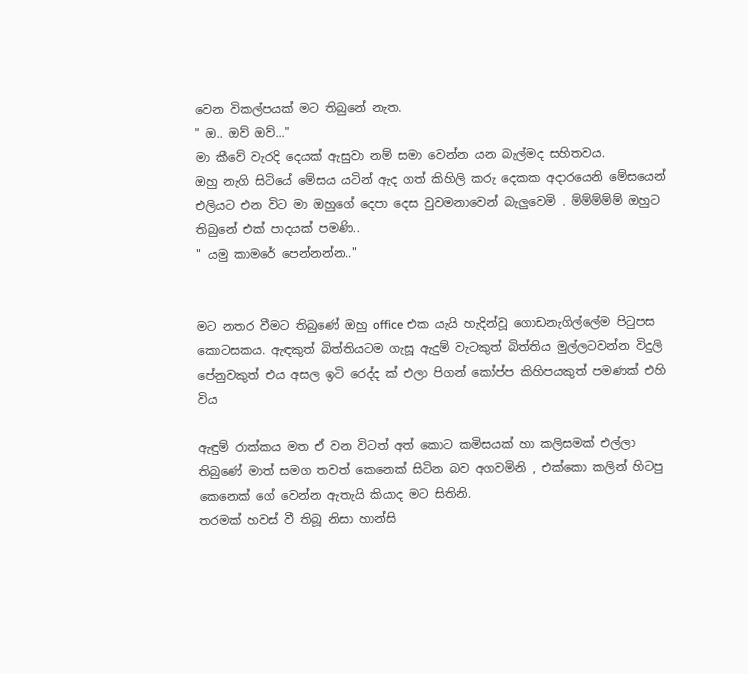වෙන විකල්පයක් මට තිබුනේ නැත.
" ඔ.. ඔව් ඔව්..."
මා කීවේ වැරදි දෙයක් ඇසුවා නම් සමා වෙන්න යන බැල්මද සහිතවය.
ඔහු නැගි සිටියේ මේසය යටින් ඇද ගත් කිහිලි කරු දෙකක අදාරයෙනි මේසයෙන් එලියට එන විට මා ඔහුගේ දෙපා දෙස වුවමනාවෙන් බැලුවෙමි . ම්ම්ම්ම්ම් ඔහුට තිබුනේ එක් පාදයක් පමණි..
" යමු කාමරේ පෙන්නන්න.."


මට නතර වීමට තිබුණේ ඔහු office එක යැයි හැදින්වූ ගොඩනැගිල්ලේම පිටුපස කොටසකය. ඇඳකුත් බිත්තියටම ගැසූ ඇදුම් වැටකුත් බිත්තිය මුල්ලටවන්න විදුලි පේනුවකුත් එය අසල ඉටි රෙද්ද ක් එලා පිගන් කෝප්ප කිහිපයකුත් පමණක් එහි විය

ඇඳුම් රාක්කය මත ඒ වන විටත් අත් කොට කමිසයක් හා කලිසමක් එල්ලා තිබුණේ මාත් සමග තවත් කෙනෙක් සිටින බව අගවමිනි , එක්කො කලින් හිටපු කෙනෙක් ගේ වෙන්න ඇතැයි කියාද මට සිතිනි.
තරමක් හවස් වී තිබූ නිසා හාන්සි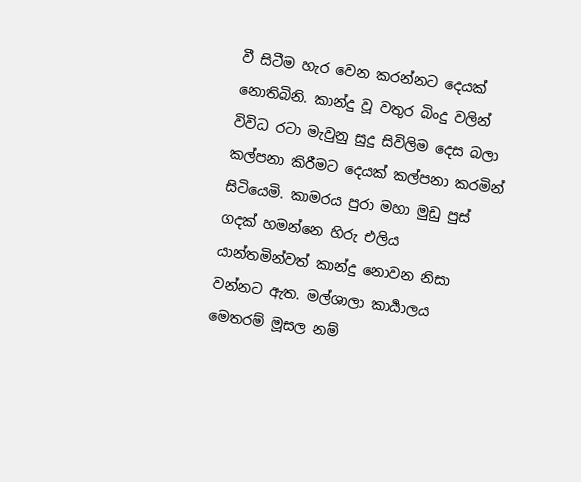වී සිටීම හැර වෙන කරන්නට දෙයක් නොතිබිනි. කාන්දු වූ වතුර බිංදු වලින් විවිධ රටා මැවුනු සුදු සිවිලිම දෙස බලා කල්පනා කිරීමට දෙයක් කල්පනා කරමින් සිටියෙමි. කාමරය පුරා මහා මුඩු පුස් ගදක් හමන්නෙ හිරු එලිය යාන්තමින්වත් කාන්දු නොවන නිසා වන්නට ඇත. මල්ශාලා කාර්‍යාලය මෙතරම් මූසල නම්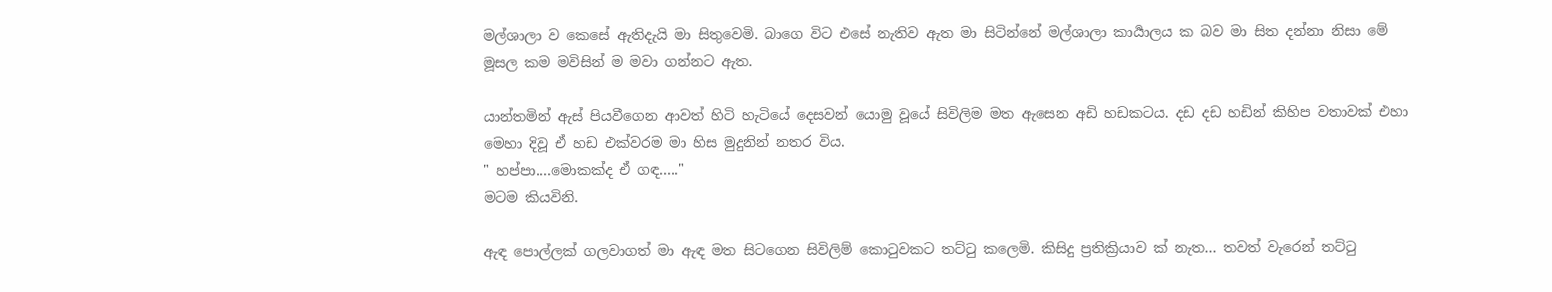මල්ශාලා ව කෙසේ ඇතිදැයි මා සිතුවෙමි. බාගෙ විට එසේ නැතිව ඇත මා සිටින්නේ මල්ශාලා කාර්‍යාලය ක බව මා සිත දන්නා නිසා මේ මූසල කම මවිසින් ම මවා ගන්නට ඇත.

යාන්තමින් ඇස් පියවීගෙන ආවත් හිටි හැටියේ දෙසවන් යොමු වූයේ සිවිලිම මත ඇසෙන අඩි හඩකටය. දඩ දඩ හඩින් කිහිප වතාවක් එහා මෙහා දිවූ ඒ හඩ එක්වරම මා හිස මුදුනින් නතර විය.
" හප්පා....මොකක්ද ඒ ගඳ....."
මටම කියවිනි.

ඇඳ පොල්ලක් ගලවාගත් මා ඇඳ මත සිටගෙන සිවිලිම් කොටුවකට තට්ටු කලෙමි. කිසිදු ප්‍රතික්‍රියාව ක් නැත... තවත් වැරෙන් තට්ටු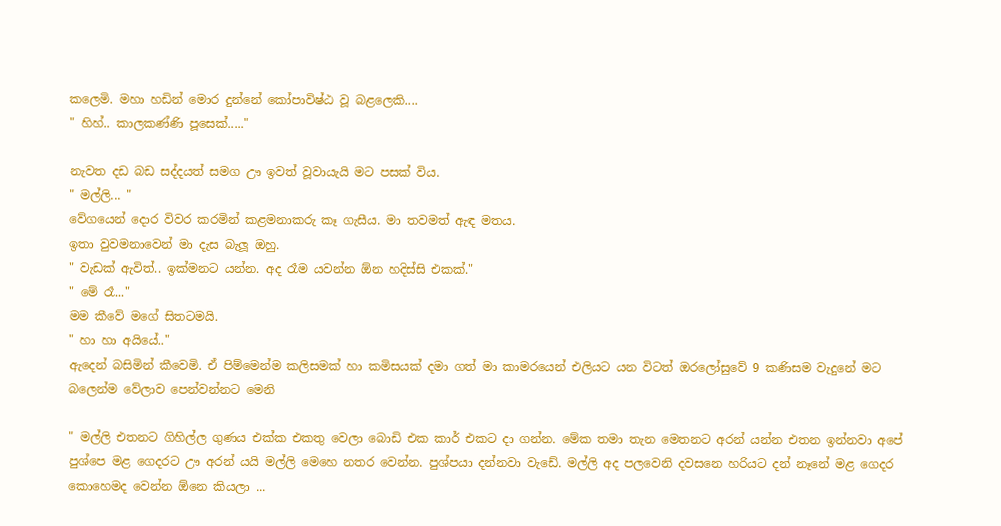කලෙමි. මහා හඩින් මොර දුන්නේ කෝපාවිෂ්ඨ වූ බළලෙකි....
" හිහ්.. කාලකණ්ණි පූසෙක්....."

නැවත දඩ බඩ සද්දයත් සමග ඌ ඉවත් වූවායැයි මට පසක් විය.
" මල්ලි... "
වේගයෙන් දොර විවර කරමින් කළමනාකරු කෑ ගැසීය. මා තවමත් ඇඳ මතය.
ඉතා වුවමනාවෙන් මා දැස බැලූ ඔහු.
" වැඩක් ඇවිත්.. ඉක්මනට යන්න. අද රෑම යවන්න ඕන හදිස්සි එකක්."
" මේ රෑ..."
මම කීවේ මගේ සිතටමයි.
" හා හා අයියේ.."
ඇදෙන් බසිමින් කීවෙමි. ඒ පිම්මෙන්ම කලිසමක් හා කමිසයක් දමා ගත් මා කාමරයෙන් එලියට යන විටත් ඔරලෝසුවේ 9 කණිසම වැදුනේ මට බලෙන්ම වේලාව පෙන්වන්නට මෙනි

" මල්ලි එතනට ගිහිල්ල ගුණය එක්ක එකතු වෙලා බොඩි එක කාර් එකට දා ගන්න. මේක තමා තැන මෙතනට අරන් යන්න එතන ඉන්නවා අපේ පුශ්පෙ මළ ගෙදරට ඌ අරන් යයි මල්ලි මෙහෙ නතර වෙන්න. පුශ්පයා දන්නවා වැඩේ. මල්ලි අද පලවෙනි දවසනෙ හරියට දන් නෑනේ මළ ගෙදර කොහෙමද වෙන්න ඕනෙ කියලා ...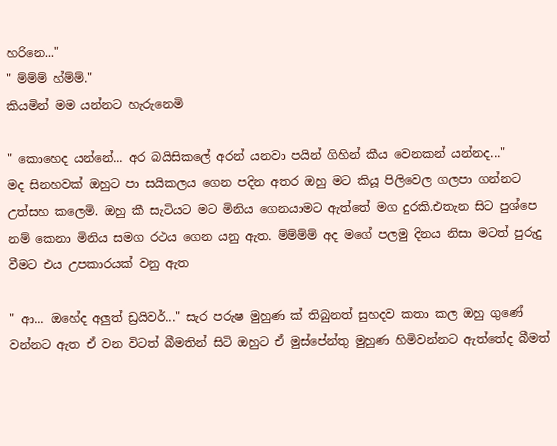හරිනෙ..."
" ම්ම්ම් හ්ම්ම්."
කියමින් මම යන්නට හැරුනෙමි

" කොහෙද යන්නේ... අර බයිසිකලේ අරන් යනවා පයින් ගිහින් කීය වෙනකන් යන්නද..."
මද සිනහවක් ඔහුට පා සයිකලය ගෙන පදින අතර ඔහු මට කියූ පිලිවෙල ගලපා ගන්නට උත්සහ කලෙමි. ඔහු කී සැටියට මට මිනිය ගෙනයාමට ඇත්තේ මග දුරකි.එතැන සිට පුශ්පෙ නම් කෙනා මිනිය සමග රථය ගෙන යනු ඇත. ම්ම්ම්ම් අද මගේ පලමු දිනය නිසා මටත් පුරුදු වීමට එය උපකාරයක් වනු ඇත

" ආ... ඔහේද අලුත් ඩ්‍රයිවර්..." සැර පරුෂ මුහුණ ක් තිබුනත් සුහදව කතා කල ඔහු ගුණේ වන්නට ඇත ඒ වන විටත් බීමතින් සිටි ඔහුට ඒ මුස්පේන්තු මුහුණ හිමිවන්නට ඇත්තේද බීමත්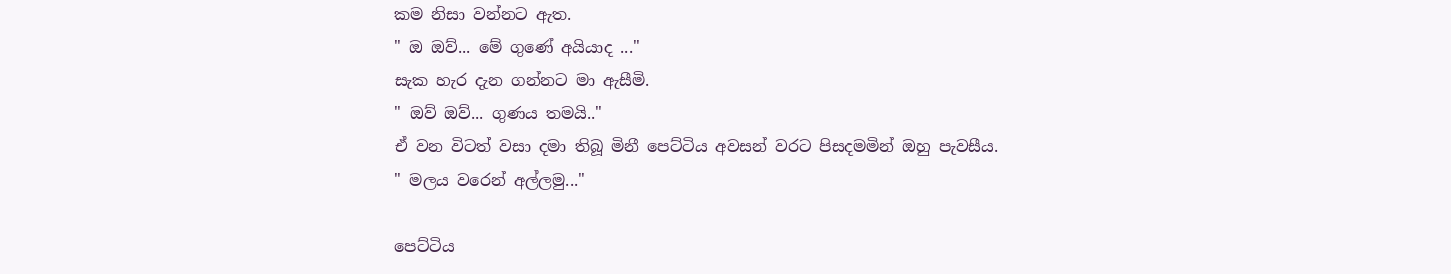කම නිසා වන්නට ඇත.
" ඔ ඔව්... මේ ගුණේ අයියාද ..."
සැක හැර දැන ගන්නට මා ඇසීමි.
" ඔව් ඔව්... ගුණය තමයි.."
ඒ වන විටත් වසා දමා තිබූ මිනී පෙට්ටිය අවසන් වරට පිසදමමින් ඔහු පැවසීය.
" මලය වරෙන් අල්ලමු..."

පෙට්ටිය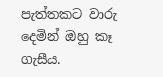පැත්තකට වාරු දෙමින් ඔහු කෑ ගැසීය.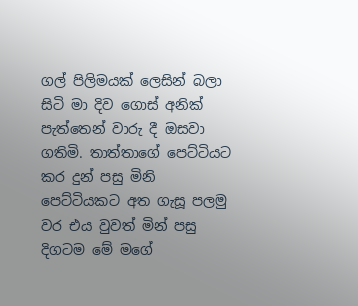ගල් පිලිමයක් ලෙසින් බලා සිටි මා දිව ගොස් අනික් පැත්තෙන් වාරු දී ඔසවා ගතිමි. තාත්තාගේ පෙට්ටියට කර දුන් පසු මිනි පෙට්ටියකට අත ගැසූ පලමු වර එය වුවත් මින් පසු දිගටම මේ මගේ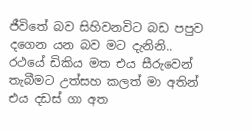ජීවිතේ බව සිහිවනවිට බඩ පපුව දගෙන යන බව මට දැනිනි..
රථයේ ඩිකිය මත එය සීරුවෙන් තැබීමට උත්සහ කලත් මා අතින් එය දඩස් ගා අත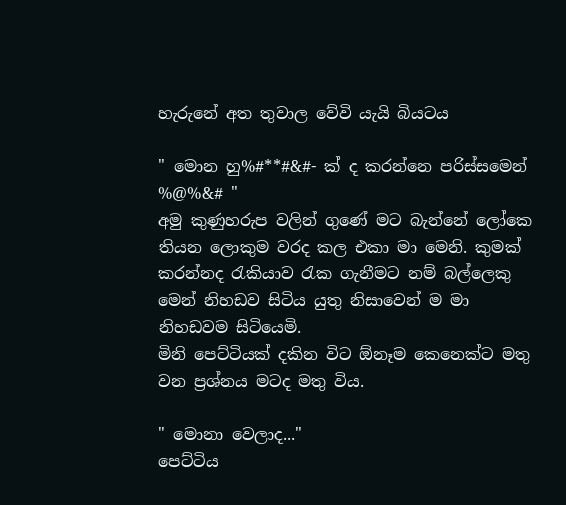හැරුනේ අත තුවාල වේවි යැයි බියටය

" මොන හු%#**#&#- ක් ද කරන්නෙ පරිස්සමෙන් %@%&# "
අමු කුණුහරුප වලින් ගුණේ මට බැන්නේ ලෝකෙ තියන ලොකුම වරද කල එකා මා මෙනි. කුමක් කරන්නද රැකියාව රැක ගැනීමට නම් බල්ලෙකු මෙන් නිහඩව සිටිය යුතු නිසාවෙන් ම මා නිහඩවම සිටියෙමි.
මිනි පෙට්ටියක් දකින විට ඕනෑම කෙනෙක්ට මතු වන ප්‍රශ්නය මටද මතු විය.

" මොනා වෙලාද..."
පෙට්ටිය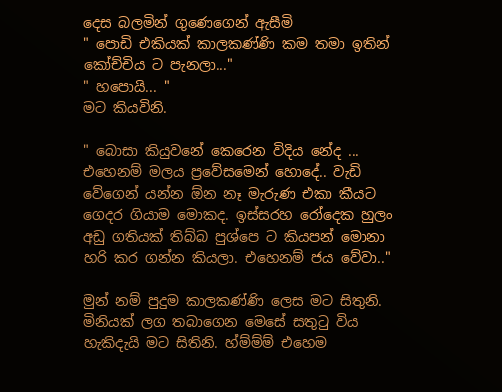දෙස බලමින් ගුණෙගෙන් ඇසීමි
" පොඩි එකියක් කාලකණ්ණි කම තමා ඉතින් කෝච්චිය ට පැනලා..."
" හපොයි... "
මට කියවිනි.

" බොසා කියුවනේ කෙරෙන විදිය නේද ... එහෙනම් මලය ප්‍රවේසමෙන් හොදේ.. වැඩි වේගෙන් යන්න ඕන නෑ මැරුණ එකා කීයට ගෙදර ගියාම මොකද. ඉස්සරහ රෝදෙක හුලං අඩු ගතියක් තිබ්බ පුශ්පෙ ට කියපන් මොනා හරි කර ගන්න කියලා. එහෙනම් ජය වේවා.."

මුන් නම් පුදුම කාලකණ්ණි ලෙස මට සිතුනි. මිනියක් ලග තබාගෙන මෙසේ සතුටු විය හැකිදැයි මට සිතිනි. හ්ම්ම්ම් එහෙම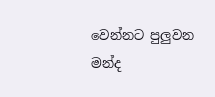වෙන්නට පුලුවන මන්ද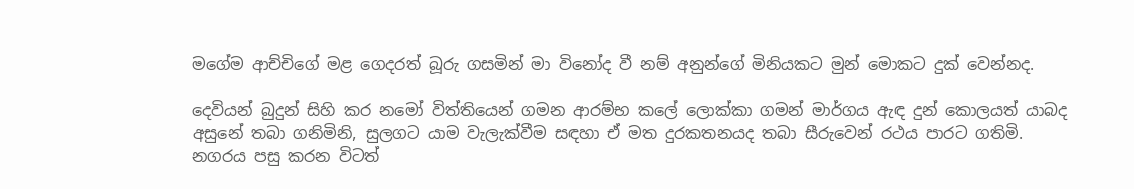මගේම ආච්චිගේ මළ ගෙදරත් බූරු ගසමින් මා විනෝද වී නම් අනුන්ගේ මිනියකට මුන් මොකට දුක් වෙන්නද.

දෙවියන් බුදුන් සිහි කර නමෝ විත්තියෙන් ගමන ආරම්භ කලේ ලොක්කා ගමන් මාර්ගය ඇඳ දුන් කොලයත් යාබද අසුනේ තබා ගනිමිනි, සුලගට යාම වැලැක්වීම සඳහා ඒ මත දුරකතනයද තබා සීරුවෙන් රථය පාරට ගතිමි. නගරය පසු කරන විටත්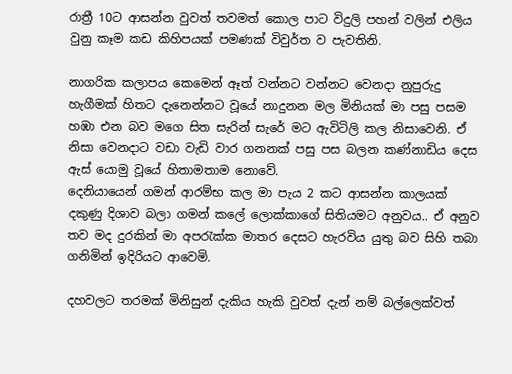රාත්‍රී 10ට ආසන්න වුවත් තවමත් කොල පාට විදුලි පහන් වලින් එලිය වුනු කෑම කඩ කිහිපයක් පමණක් විවුර්ත ව පැවතිනි.

නාගරික කලාපය කෙමෙන් ඈත් වන්නට වන්නට වෙනදා නුපුරුදු හැගීමක් හිතට දැනෙන්නට වූයේ නාදුනන මල මිනියක් මා පසු පසම හඹා එන බව මගෙ සිත සැරින් සැරේ මට ඇවිටිලි කල නිසාවෙනි. ඒ නිසා වෙනදාට වඩා වැඩි වාර ගනනක් පසු පස බලන කණ්නාඩිය දෙස ඇස් යොමු වූයේ හිතාමතාම නොවේ.
දෙනියායෙන් ගමන් ආරම්භ කල මා පැය 2 කට ආසන්න කාලයක් දකුණු දිශාව බලා ගමන් කලේ ලොක්කාගේ සිතියමට අනුවය.. ඒ අනුව තව මද දුරකින් මා අපරැක්ක මාතර දෙසට හැරවිය යුතු බව සිහි තබා ගනිමින් ඉදිරියට ආවෙමි.

දහවලට තරමක් මිනිසුන් දැකිය හැකි වුවත් දැන් නම් බල්ලෙක්වත්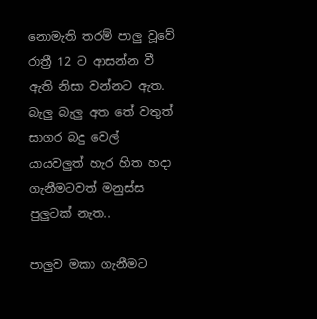නොමැති තරම් පාලු වූවේ රාත්‍රී 12 ට ආසන්න වී ඇති නිසා වන්නට ඇත. බැලු බැලු අත තේ වතුත් සාගර බදු වෙල් යායවලුත් හැර හිත හදා ගැනීමටවත් මනුස්ස පුලුටක් නැත..

පාලුව මකා ගැනීමට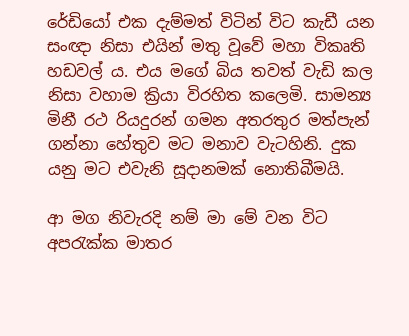රේඩියෝ එක දැම්මත් විටින් විට කැඩී යන සංඥා නිසා එයින් මතු වූවේ මහා විකෘති හඩවල් ය. එය මගේ බිය තවත් වැඩි කල නිසා වහාම ක්‍රියා විරහිත කලෙමි. සාමන්‍ය මිනී රථ රියදුරන් ගමන අතරතුර මත්පැන් ගන්නා හේතුව මට මනාව වැටහිනි. දුක යනු මට එවැනි සූදානමක් නොතිබීමයි.

ආ මග නිවැරදි නම් මා මේ වන විට අපරැක්ක මාතර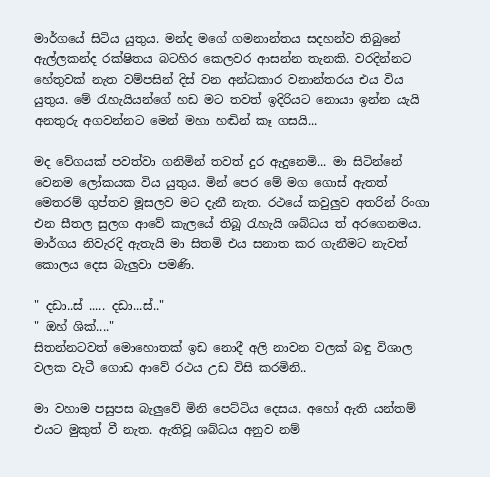මාර්ගයේ සිටිය යුතුය. මන්ද මගේ ගමනාන්තය සදහන්ව තිබුනේ ඇල්ලකන්ද රක්ෂිතය බටහිර කෙලවර ආසන්න තැනකි. වරදින්නට හේතුවක් නැත වම්පසින් දිස් වන අන්ධකාර වනාන්තරය එය විය යුතුය. මේ රැහැයියන්ගේ හඩ මට තවත් ඉදිරියට නොයා ඉන්න යැයි අනතුරු අගවන්නට මෙන් මහා හඬින් කෑ ගසයි...

මද වේගයක් පවත්වා ගනිමින් තවත් දුර ඇදුනෙමි... මා සිටින්නේ වෙනම ලෝකයක විය යුතුය. මින් පෙර මේ මග ගොස් ඇතත් මෙතරම් ගුප්තව මූසලව මට දැනී නැත. රථයේ කවුලුව අතරින් රිංගා එන සීතල සුලග ආවේ කැලයේ තිබූ රැහැයි ශබ්ධය ත් අරගෙනමය. මාර්ගය නිවැරදි ඇතැයි මා සිතමි එය සනාත කර ගැනීමට නැවත් කොලය දෙස බැලුවා පමණි.

" දඩා..ස් ..... දඩා...ස්.."
" ඔහ් ශික්...."
සිතන්නටවත් මොහොතක් ඉඩ නොදී අලි නාවන වලක් බඳු විශාල වලක වැටී ගොඩ ආවේ රථය උඩ විසි කරමිනි..

මා වහාම පසුපස බැලුවේ මිනි පෙට්ටිය දෙසය. අහෝ ඇති යන්තම් එයට මුකුත් වී නැත. ඇතිවූ ශබ්ධය අනුව නම්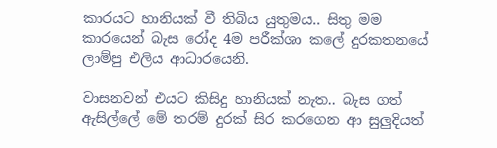කාරයට හානියක් වී තිබිය යුතුමය.. සිතු මම කාරයෙන් බැස රෝද 4ම පරීක්ශා කලේ දුරකතනයේ ලාම්පු එලිය ආධාරයෙනි.

වාසනවන් එයට කිසිදු හානියක් නැත.. බැස ගත් ඇසිල්ලේ මේ තරම් දුරක් සිර කරගෙන ආ සුලුදියත්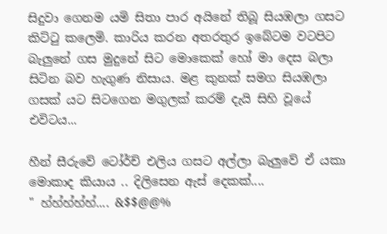සිදුවා ගෙනම යමි සිතා පාර අයිනේ තිබූ සියඹලා ගසට කිට්ටු කලෙමි. කාරිය කරන අතරතුර ඉබේටම වටපිට බැලුනේ ගස මුදුනේ සිට මොකෙක් හෝ මා දෙස බලා සිටින බව හැගුණ නිසාය. මළ කුනක් සමග සියඹලා ගසක් යට සිටගෙන මගුලක් කරම් දැයි සිහි වූයේ එවිටය...

හීන් සීරුවේ ටෝර්ච් එලිය ගසට අල්ලා බැලුවේ ඒ යකා මොකාද කියාය .. දිලිසෙන ඇස් දෙකක්....
" හ්හ්හ්හ්හ්.... &$$@@%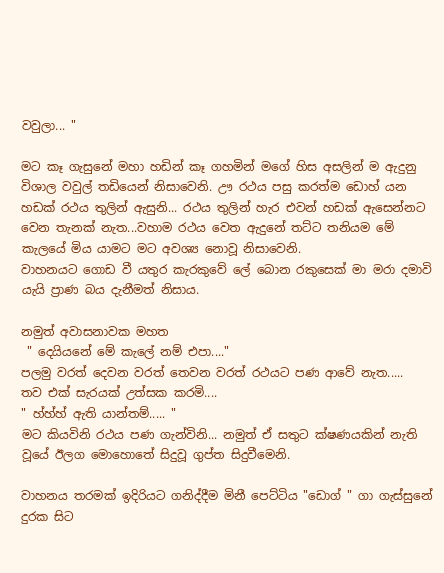වවුලා... "

මට කෑ ගැසුනේ මහා හඩින් කෑ ගහමින් මගේ හිස අසලින් ම ඇදුනු විශාල වවුල් තඩියෙන් නිසාවෙනි. ඌ රථය පසු කරත්ම ඩොහ් යන හඩක් රථය තුලින් ඇසුනි... රථය තුලින් හැර එවන් හඩක් ඇසෙන්නට වෙන තැනක් නැත...වහාම රථය වෙත ඇදුනේ තට්ට තනියම මේ කැලයේ මිය යාමට මට අවශ්‍ය නොවූ නිසාවෙනි.
වාහනයට ගොඩ වී යතුර කැරකුවේ ලේ බොන රකුසෙක් මා මරා දමාවි යැයි ප්‍රාණ බය දැනීමත් නිසාය.

නමුත් අවාසනාවක මහත
 " දෙයියනේ මේ කැලේ නම් එපා...."
පලමු වරත් දෙවන වරත් තෙවන වරත් රථයට පණ ආවේ නැත.....
තව එක් සැරයක් උත්සක කරමි....
" හ්හ්හ් ඇති යාන්තම්..... "
මට කියවිනි රථය පණ ගැන්විනි... නමුත් ඒ සතුට ක්ෂණයකින් නැති වූයේ ඊලග මොහොතේ සිදුවූ ගුප්ත සිදුවීමෙනි.

වාහනය තරමක් ඉදිරියට ගනිද්දීම මිනී පෙට්ටිය "ඩොග් " ගා ගැස්සුනේ දුරක සිට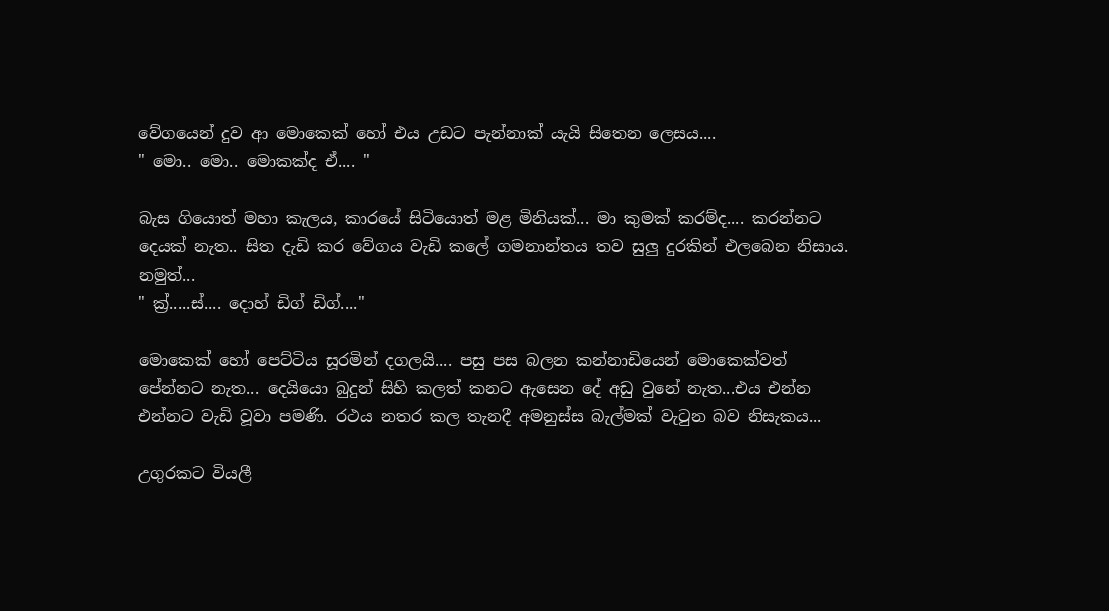වේගයෙන් දුව ආ මොකෙක් හෝ එය උඩට පැන්නාක් යැයි සිතෙන ලෙසය....
" මො.. මො.. මොකක්ද ඒ.... "

බැස ගියොත් මහා කැලය, කාරයේ සිටියොත් මළ මිනියක්... මා කුමක් කරම්ද.... කරන්නට දෙයක් නැත.. සිත දැඩි කර වේගය වැඩි කලේ ගමනාන්තය තව සුලු දුරකින් එලබෙන නිසාය. නමුත්...
" ක්‍ර්.....ස්.... දොහ් ඩිග් ඩිග්...."

මොකෙක් හෝ පෙට්ටිය සූරමින් දගලයි.... පසු පස බලන කන්නාඩියෙන් මොකෙක්වත් පේන්නට නැත... දෙයියො බුදුන් සිහි කලත් කනට ඇසෙන දේ අඩු වුනේ නැත...එය එන්න එන්නට වැඩි වූවා පමණි. රථය නතර කල තැනදී අමනුස්ස බැල්මක් වැටුන බව නිසැකය...

උගුරකට වියලී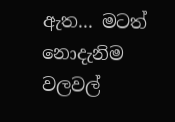ඇත... මටත් නොදැනිම වලවල්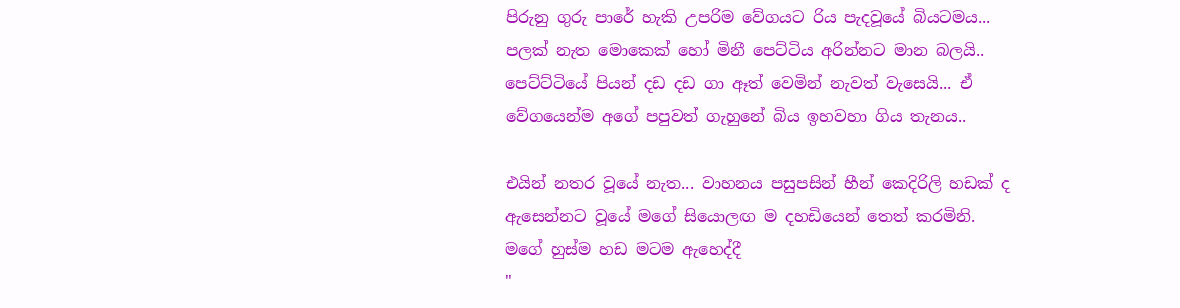පිරුනු ගුරු පාරේ හැකි උපරිම වේගයට රිය පැදවූයේ බියටමය... පලක් නැත මොකෙක් හෝ මිනී පෙට්ටිය අරින්නට මාන බලයි.. පෙට්ට්ටියේ පියන් දඩ දඩ ගා ඈත් වෙමින් නැවත් වැසෙයි... ඒ වේගයෙන්ම අගේ පපුවත් ගැහුනේ බිය ඉහවහා ගිය තැනය..

එයින් නතර වූයේ නැත... වාහනය පසුපසින් හීන් කෙදිරිලි හඩක් ද ඇසෙන්නට වූයේ මගේ සියොලඟ ම දහඩියෙන් තෙත් කරමිනි. මගේ හුස්ම හඩ මටම ඇහෙද්දී
"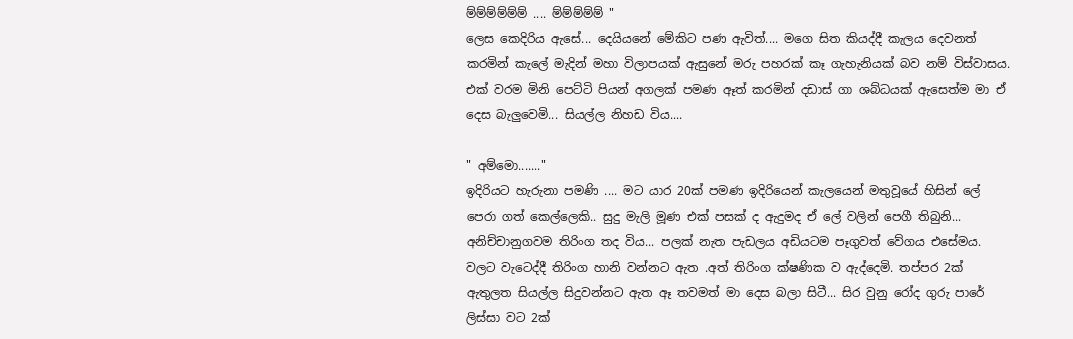ම්ම්ම්ම්ම්ම් .... ම්ම්ම්ම්ම් "
ලෙස කෙදිරිය ඇසේ... දෙයියනේ මේකිට පණ ඇවිත්.... මගෙ සිත කියද්දී කැලය දෙවනත් කරමින් කැලේ මැදින් මහා විලාපයක් ඇසුනේ මරු පහරක් කෑ ගැහැනියක් බව නම් විස්වාසය. එක් වරම මිනි පෙට්ටි පියන් අගලක් පමණ ඈත් කරමින් දඩාස් ගා ශබ්ධයක් ඇසෙත්ම මා ඒ දෙස බැලුවෙමි... සියල්ල නිහඩ විය....

" අම්මො......."
ඉදිරියට හැරුනා පමණි .... මට යාර 20ක් පමණ ඉදිරියෙන් කැලයෙන් මතුවූයේ හිසින් ලේ පෙරා ගත් කෙල්ලෙකි.. සුදු මැලි මූණ එක් පසක් ද ඇදුමද ඒ ලේ වලින් පෙගී තිබුනි... අනිච්චානුගවම තිරිංග තද විය... පලක් නැත පැඩලය අඩියටම පෑගුවත් වේගය එසේමය. වලට වැටෙද්දී තිරිංග හානි වන්නට ඇත .අත් තිරිංග ක්ෂණික ව ඇද්දෙමි. තප්පර 2ක් ඇතුලත සියල්ල සිදුවන්නට ඇත ඈ තවමත් මා දෙස බලා සිටී... සිර වුනු රෝද ගුරු පාරේ ලිස්සා වට 2ක්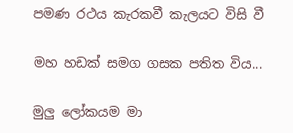පමණ රථය කැරකවී කැලයට විසි වී

මහ හඩක් සමග ගසක පතිත විය...

මුලු ලෝකයම මා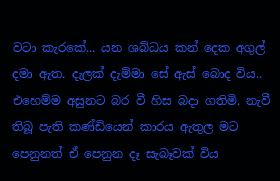වටා කැරකේ... යන ශබ්ධය කන් දෙක අගුල් දමා ඇත. දැලක් දැම්මා සේ ඇස් බොද විය.. එහෙම්ම අසුනට බර වී හිස බදා ගතිමි. නැවී තිබූ පැති කණ්ඩියෙන් කාරය ඇතුල මට පෙනුනත් ඒ පෙනුන දෑ සැබෑවක් විය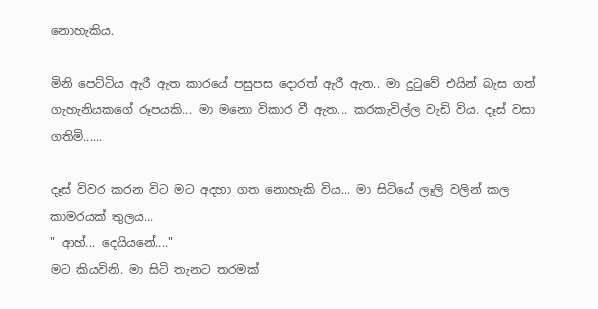නොහැකිය.

මිනි පෙට්ටිය ඇරී ඇත කාරයේ පසුපස දොරත් ඇරී ඇත.. මා දුටුවේ එයින් බැස ගත් ගැහැනියකගේ රූපයකි... මා මනො විකාර වී ඇත... කරකැවිල්ල වැඩි විය. දෑස් වසා ගතිමි......

දෑස් විවර කරන විට මට අදහා ගත නොහැකි විය... මා සිටියේ ලෑලි වලින් කල කාමරයක් තුලය...
" ආහ්... දෙයියනේ...."
මට කියවිනි. මා සිටි තැනට තරමක්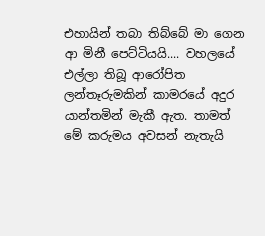එහායින් තබා තිබ්බේ මා ගෙන ආ මිනී පෙට්ටියයි.... වහලයේ එල්ලා තිබූ ආරෝපිත ලන්තෑරුමකින් කාමරයේ අදුර යාන්තමින් මැකී ඇත. තාමත් මේ කරුමය අවසන් නැතැයි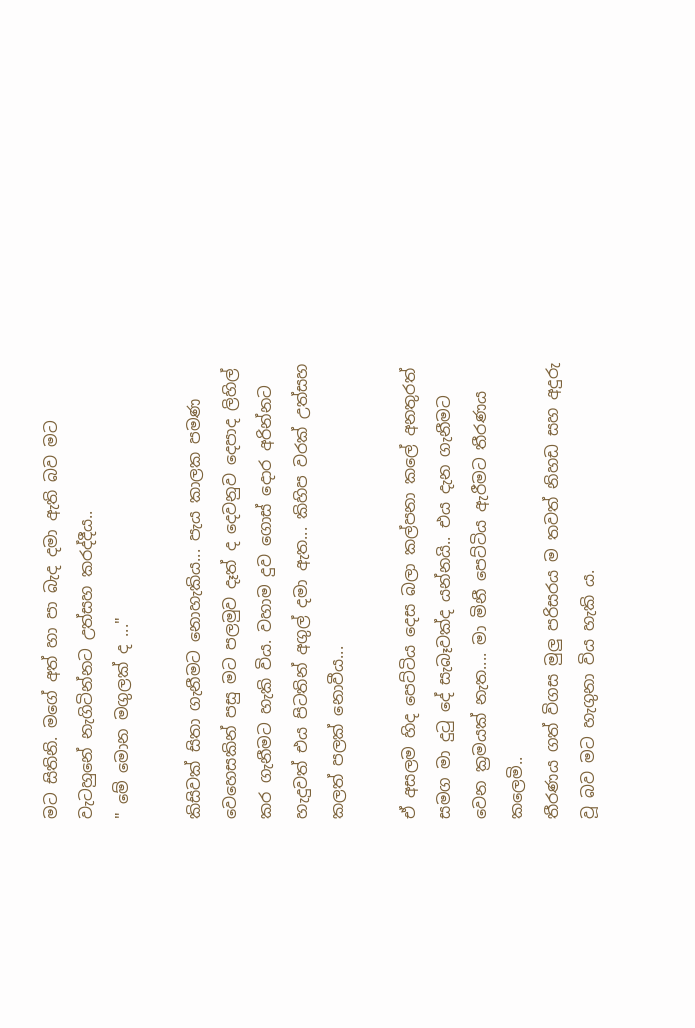මට සිතිනි. මගේ අත් හා පා බැද දමා ඇති බව මට වැටහුනේ නැගිටින්නට උත්සහ කරද්දීය..
" මේ මොන මගුලක් ද ..."

කිසිවක් සිතා ගැනීමට නොහැකිය... පැය කාලක පමණ වෙහෙසකින් පසු මට පලමුව දෑත් ද දෙවනුව දෙපාද ලිහිල් කර ගැනීමට හැකි විය. වහාම දුව ගොස් දොර අරින්නට හැදුවත් එය පිටතින් අගුල් දමා ඇත... කිහිප වරක් උත්සහ කලත් පලක් නොවීය...

ඒ අසලම හිද පෙට්ටිය දෙස බලා කල්පනා කලේ අනතුරත් සමග මා දුටු දේ සැබෑවක්ද යන්නයි.. එය දැන ගැනීමට වෙන ක්‍රමයක් නැත.... මා මිනී පෙට්ටිය ඇරීමට තීරණය කලෙමි..
තීරණය ගත් විගස මුලු පරිසරය ම තවත් නිහඩ සහ අදුරු වූ බව මට හැගුනා විය හැකි ය.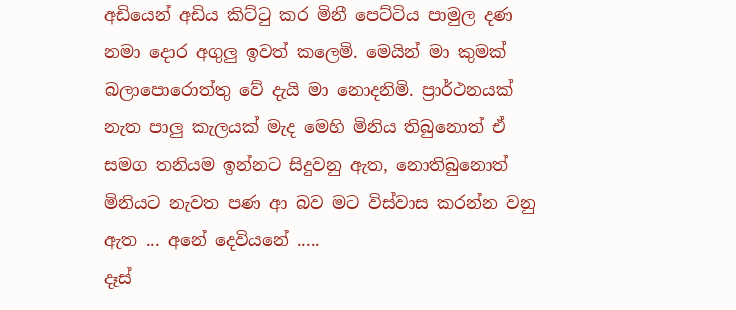අඩියෙන් අඩිය කිට්ටු කර මිනී පෙට්ටිය පාමුල දණ නමා දොර අගුලු ඉවත් කලෙමි. මෙයින් මා කුමක් බලාපොරොත්තු වේ දැයි මා නොදනිමි. ප්‍රාර්ථනයක් නැත පාලු කැලයක් මැද මෙහි මිනිය තිබුනොත් ඒ සමග තනියම ඉන්නට සිදුවනු ඇත, නොතිබුනොත් මිනියට නැවත පණ ආ බව මට විස්වාස කරන්න වනු ඇත ... අනේ දෙවියනේ .....
දෑස්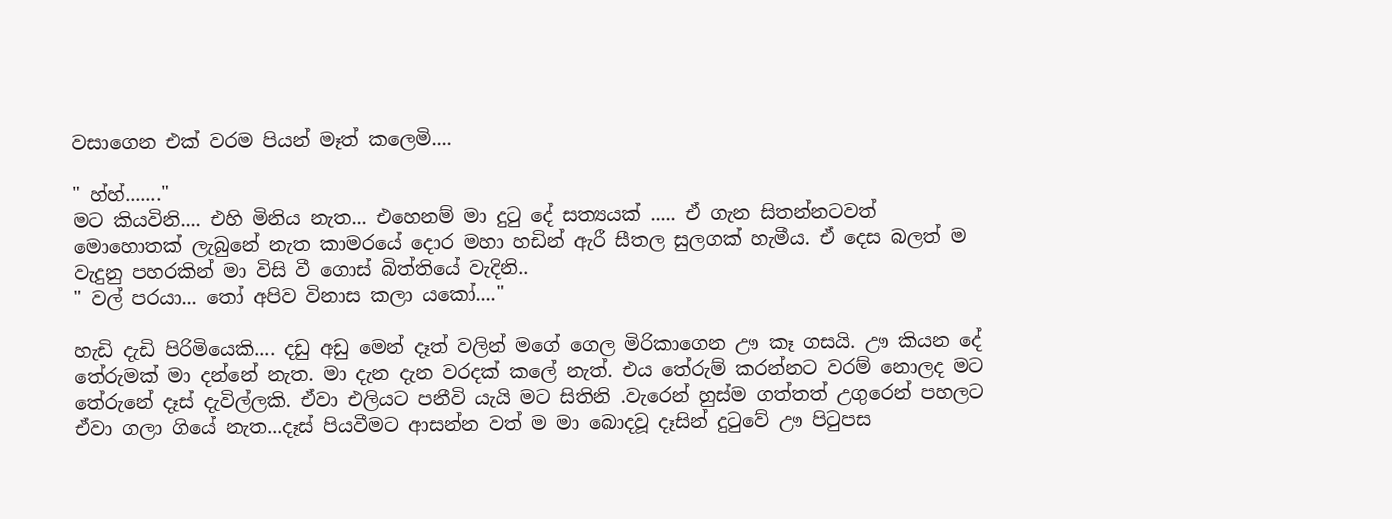වසාගෙන එක් වරම පියන් මෑත් කලෙමි....

" හ්හ්......."
මට කියවිනි.... එහි මිනිය නැත... එහෙනම් මා දුටු දේ සත්‍යයක් ..... ඒ ගැන සිතන්නටවත් මොහොතක් ලැබුනේ නැත කාමරයේ දොර මහා හඩින් ඇරී සීතල සුලගක් හැමීය. ඒ දෙස බලත් ම වැදුනු පහරකින් මා විසි වී ගොස් බිත්තියේ වැදිනි..
" වල් පරයා... තෝ අපිව විනාස කලා යකෝ...."

හැඩි දැඩි පිරිමියෙකි.... දඩු අඩු මෙන් දෑත් වලින් මගේ ගෙල මිරිකාගෙන ඌ කෑ ගසයි. ඌ කියන දේ තේරුමක් මා දන්නේ නැත. මා දැන දැන වරදක් කලේ නැත්. එය තේරුම් කරන්නට වරම් නොලද මට තේරුනේ දෑස් දැවිල්ලකි. ඒවා එලියට පනීවි යැයි මට සිතිනි .වැරෙන් හුස්ම ගත්තත් උගුරෙන් පහලට ඒවා ගලා ගියේ නැත...දෑස් පියවීමට ආසන්න වත් ම මා බොදවූ දෑසින් දුටුවේ ඌ පිටුපස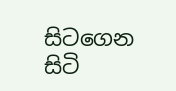සිටගෙන සිටි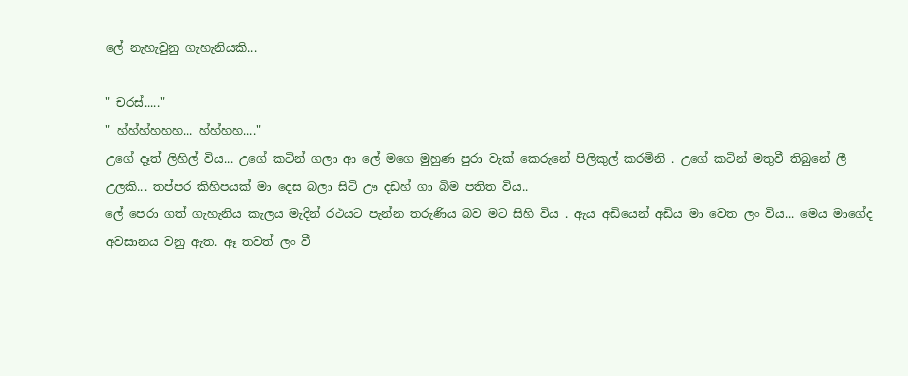ලේ නැහැවුනු ගැහැනියකි...

" චරස්....."
" හ්හ්හ්හහහ... හ්හ්හහ...."
උගේ දෑත් ලිහිල් විය... උගේ කටින් ගලා ආ ලේ මගෙ මුහුණ පුරා වැක් කෙරුනේ පිලිකුල් කරමිනි . උගේ කටින් මතුවී තිබුනේ ලී උලකි... තප්පර කිහිපයක් මා දෙස බලා සිටි ඌ දඩහ් ගා බිම පතිත විය..
ලේ පෙරා ගත් ගැහැනිය කැලය මැදින් රථයට පැන්න තරුණිය බව මට සිහි විය . ඇය අඩියෙන් අඩිය මා වෙත ලං විය... මෙය මාගේද අවසානය වනු ඇත. ඈ තවත් ලං වී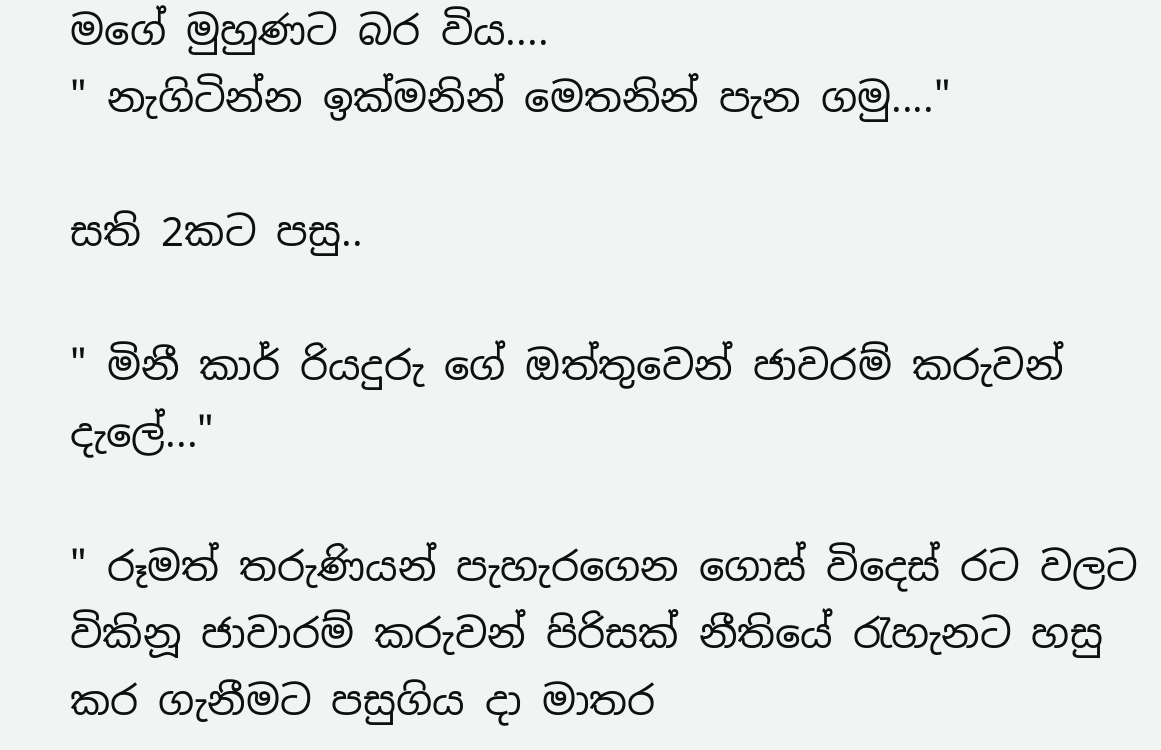මගේ මුහුණට බර විය....
" නැගිටින්න ඉක්මනින් මෙතනින් පැන ගමු...."

සති 2කට පසු..

" මිනී කාර් රියදුරු ගේ ඔත්තුවෙන් ජාවරම් කරුවන් දැලේ..."

" රූමත් තරුණියන් පැහැරගෙන ගොස් විදෙස් රට වලට විකිනූ ජාවාරම් කරුවන් පිරිසක් නීතියේ රැහැනට හසු කර ගැනීමට පසුගිය දා මාතර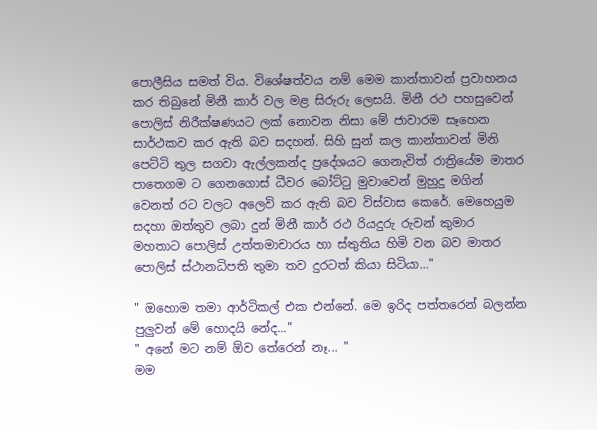පොලීසිය සමත් විය. විශේෂත්වය නම් මෙම කාන්තාවන් ප්‍රවාහනය කර තිබුනේ මිනී කාර් වල මළ සිරුරු ලෙසයි. මිනී රථ පහසුවෙන් පොලිස් නිරීක්ෂණයට ලක් නොවන නිසා මේ ජාවාරම සෑහෙන සාර්ථකව කර ඇති බව සදහන්. සිහි සුන් කල කාන්තාවන් මිනි පෙට්ටි තුල සගවා ඇල්ලකන්ද ප්‍රදේශයට ගෙනැවිත් රාත්‍රියේම මාතර පාතෙගම ට ගෙනගොස් ධීවර බෝට්ටු මුවාවෙන් මුහුදු මගින් වෙනත් රට වලට අලෙවි කර ඇති බව විස්වාස කෙරේ. මෙහෙයුම සදහා ඔත්තුව ලබා දුන් මිනී කාර් රථ රියදුරු රුවන් කුමාර මහතාට පොලිස් උත්තමාචාරය හා ස්තුතිය හිමි වන බව මාතර පොලිස් ස්ථානධිපති තුමා තව දුරටත් කියා සිටියා..."

" ඔහොම තමා ආර්ටිකල් එක එන්නේ. මෙ ඉරිද පත්තරෙන් බලන්න පුලුවන් මේ හොදයි නේද..."
" අනේ මට නම් ඕව තේරෙන් නෑ... "
මම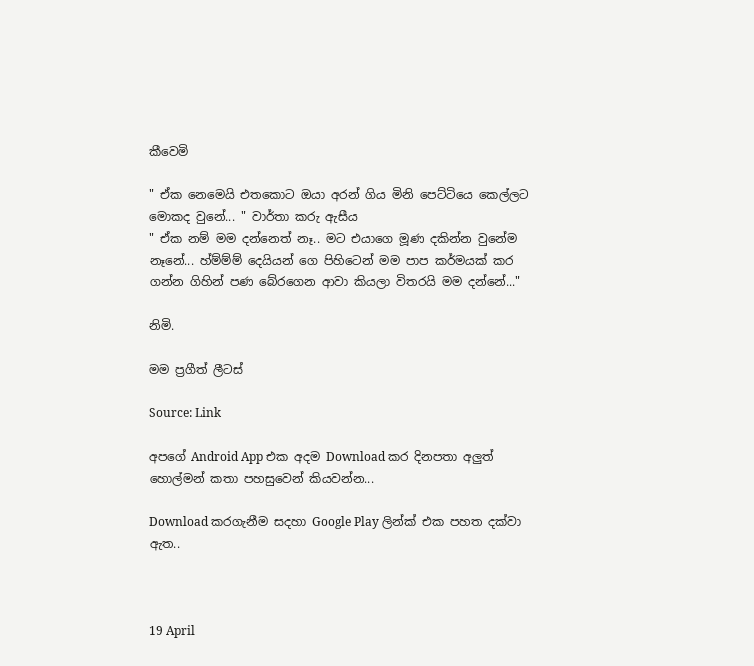කීවෙමි

" ඒක නෙමෙයි එතකොට ඔයා අරන් ගිය මිනි පෙට්ටියෙ කෙල්ලට මොකද වුනේ... " වාර්තා කරු ඇසීය
" ඒක නම් මම දන්නෙත් නෑ.. මට එයාගෙ මූණ දකින්න වුනේම නෑනේ... හ්ම්ම්ම් දෙයියන් ගෙ පිහිටෙන් මම පාප කර්මයක් කර ගන්න ගිහින් පණ බේරගෙන ආවා කියලා විතරයි මම දන්නේ..."

නිමි.

මම ප්‍රගීත් ලීටස්

Source: Link

අපගේ Android App එක අදම Download කර දිනපතා අලුත් හොල්මන් කතා පහසුවෙන් කියවන්න...

Download කරගැනීම සදහා Google Play ලින්ක් එක පහත දක්වා ඇත..



19 April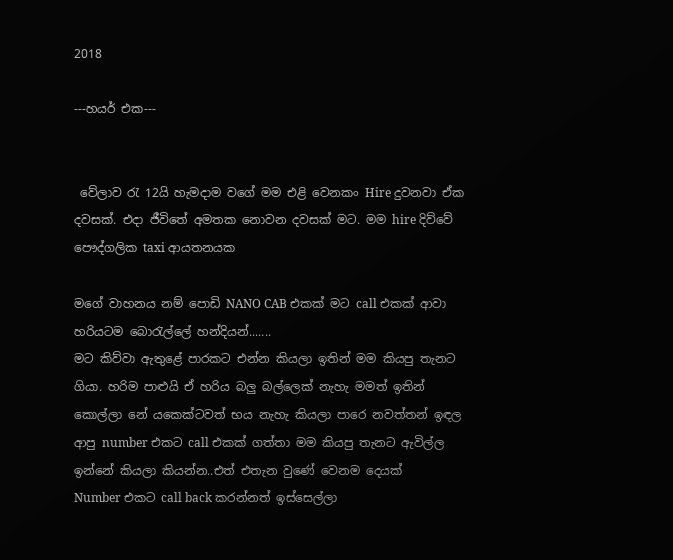2018

---හයර් එක---


 වේලාව රැ 12යි හැමදාම වගේ මම එළි වෙනකං Hire දුවනවා ඒක දවසක්. එදා ජීවිතේ අමතක නොවන දවසක් මට. මම hire දිව්වේ පෞද්ගලික taxi ආයතනයක

මගේ වාහනය නම් පොඩි NANO CAB එකක් මට call එකක් ආවා හරියටම බොරැල්ලේ හන්දියන්.......
මට කිව්වා ඇතුළේ පාරකට එන්න කියලා ඉතින් මම කියපු තැනට ගියා. හරිම පාළුයි ඒ හරිය බලු බල්ලෙක් නැහැ මමත් ඉතින් කොල්ලා නේ යකෙක්ටවත් භය නැහැ කියලා පාරෙ නවත්තන් ඉඳල ආපු number එකට call එකක් ගත්තා මම කියපු තැනට ඇවිල්ල ඉන්නේ කියලා කියන්න..එත් එතැන වුණේ වෙනම දෙයක්
Number එකට call back කරන්නත් ඉස්සෙල්ලා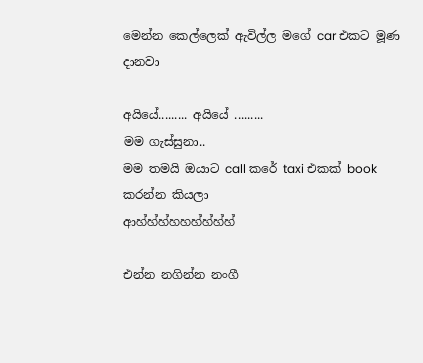මෙන්න කෙල්ලෙක් ඇවිල්ල මගේ car එකට මූණ දානවා

අයියේ......... අයියේ .........
මම ගැස්සුනා..
මම තමයි ඔයාට call කරේ taxi එකක් book කරන්න කියලා
ආහ්හ්හ්හහහ්හ්හ්හ්

එන්න නගින්න නංගී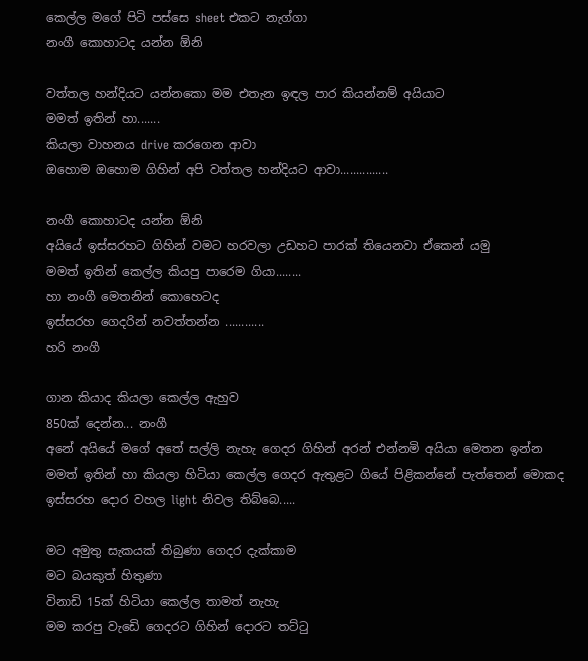කෙල්ල මගේ පිටි පස්සෙ sheet එකට නැග්ගා
නංගී කොහාටද යන්න ඕනි

වත්තල හන්දියට යන්නකො මම එතැන ඉඳල පාර කියන්නම් අයියාට
මමත් ඉතින් හා.......
කියලා වාහනය drive කරගෙන ආවා
ඔහොම ඔහොම ගිහින් අපි වත්තල හන්දියට ආවා...............

නංගී කොහාටද යන්න ඕනි
අයියේ ඉස්සරහට ගිහින් වමට හරවලා උඩහට පාරක් තියෙනවා ඒකෙන් යමු
මමත් ඉතින් කෙල්ල කියපු පාරෙම ගියා........
හා නංගී මෙතනින් කොහෙටද
ඉස්සරහ ගෙදරින් නවත්තන්න ............
හරි නංගී

ගාන කියාද කියලා කෙල්ල ඇහුව
850ක් දෙන්න... නංගී
අනේ අයියේ මගේ අතේ සල්ලි නැහැ ගෙදර ගිහින් අරන් එන්නමි අයියා මෙතන ඉන්න
මමත් ඉතින් හා කියලා හිටියා කෙල්ල ගෙදර ඇතුළට ගියේ පිළිකන්නේ පැත්තෙන් මොකද ඉස්සරහ දොර වහල light නිවල තිබ්බෙ.....

මට අමුතු සැකයක් තිබුණා ගෙදර දැක්කාම
මට බයකුත් හිතුණා
විනාඩි 15ක් හිටියා කෙල්ල තාමත් නැහැ
මම කරපු වැඩෙි ගෙදරට ගිහින් දොරට තට්ටු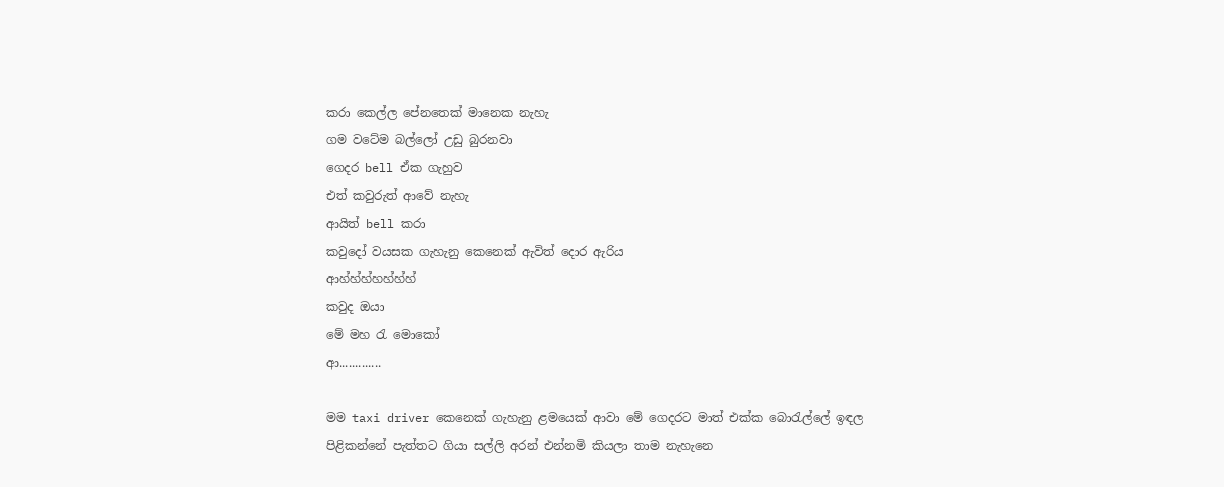කරා කෙල්ල පේනතෙක් මානෙක නැහැ
ගම වටේම බල්ලෝ උඩු බුරනවා
ගෙදර bell ඒක ගැහුව
එත් කවුරුත් ආවේ නැහැ
ආයිත් bell කරා
කවුදෝ වයසක ගැහැනු කෙනෙක් ඇවිත් දොර ඇරිය
ආහ්හ්හ්හහ්හ්හ්
කවුද ඔයා
මේ මහ රැ මොකෝ
ආ.............

මම taxi driver කෙනෙක් ගැහැනු ළමයෙක් ආවා මේ ගෙදරට මාත් එක්ක බොරැල්ලේ ඉඳල
පිළිකන්නේ පැත්තට ගියා සල්ලි අරන් එන්නමි කියලා තාම නැහැනෙ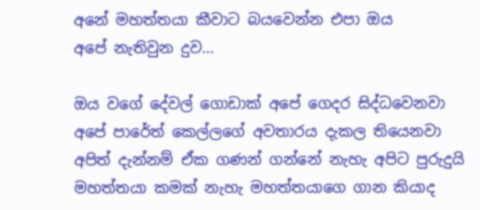අනේ මහත්තයා කීවාට බයවෙන්න එපා ඔය
අපේ නැතිවුන දුව...

ඔය වගේ දේවල් ගොඩාක් අපේ ගෙදර සිද්ධවෙනවා අපේ පාරේත් කෙල්ලගේ අවතාරය දැකල තියෙනවා
අපිත් දැන්නම් ඒක ගණන් ගන්නේ නැහැ අපිට පුරුදුයි මහත්තයා කමක් නැහැ මහත්තයාගෙ ගාන කියාද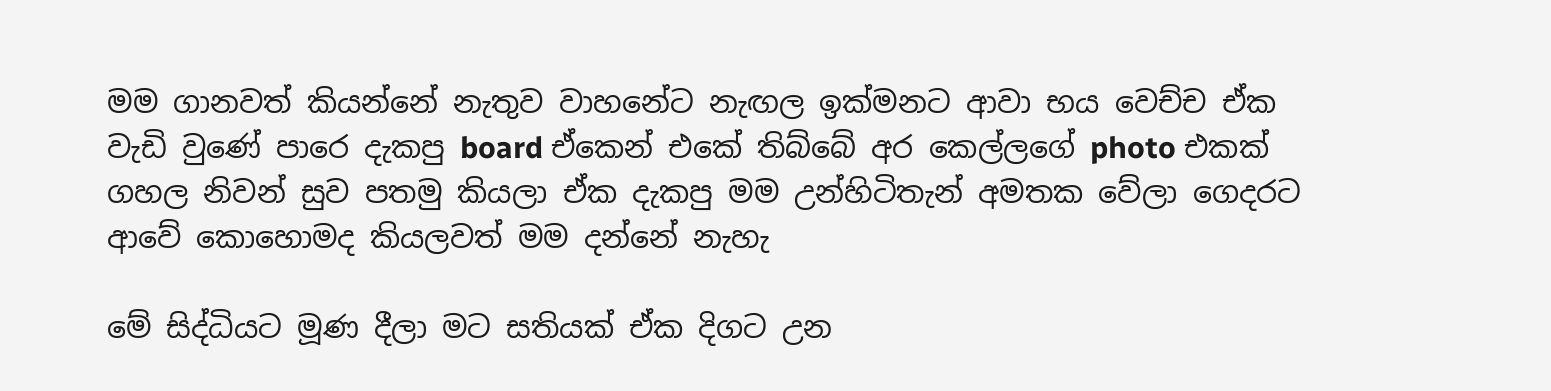මම ගානවත් කියන්නේ නැතුව වාහනේට නැඟල ඉක්මනට ආවා භය වෙච්ච ඒක වැඩි වුණේ පාරෙ දැකපු board ඒකෙන් එකේ තිබ්බේ අර කෙල්ලගේ photo එකක් ගහල නිවන් සුව පතමු කියලා ඒක දැකපු මම උන්හිටිතැන් අමතක වේලා ගෙදරට ආවේ කොහොමද කියලවත් මම දන්නේ නැහැ

මේ සිද්ධියට මූණ දීලා මට සතියක් ඒක දිගට උන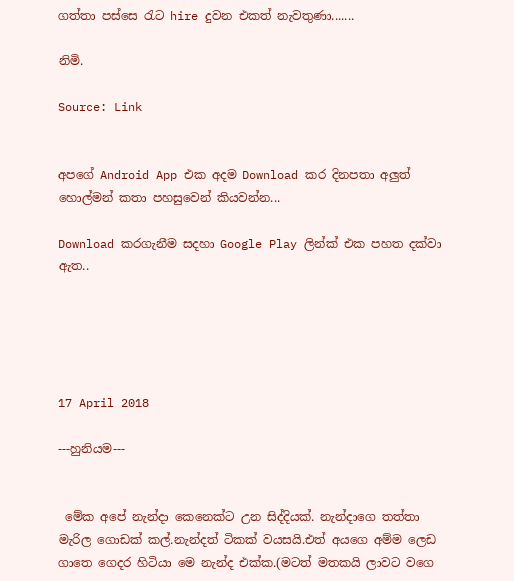ගත්තා පස්සෙ රැට hire දුවන එකත් නැවතුණා.......

නිමි.

Source: Link


අපගේ Android App එක අදම Download කර දිනපතා අලුත් හොල්මන් කතා පහසුවෙන් කියවන්න...

Download කරගැනීම සදහා Google Play ලින්ක් එක පහත දක්වා ඇත..





17 April 2018

---හුනියම---


 මේක අපේ නැන්දා කෙනෙක්ට උන සිද්දියක්. නැන්දාගෙ තත්තා මැරිල ගොඩක් කල්.නැන්දත් ටිකක් වයසයි.එත් අයගෙ අම්ම ලෙඩ ගාතෙ ගෙදර හිටියා මෙ නැන්ද එක්ක.(මටත් මතකයි ලාවට වගෙ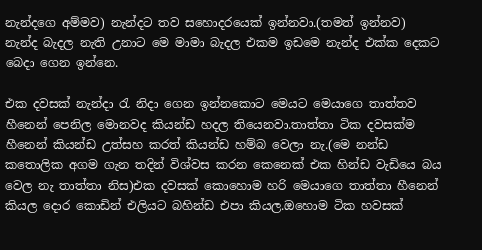නැන්දගෙ අම්මව) නැන්දට තව සහොදරයෙක් ඉන්නවා.(තමත් ඉන්නව) නැන්ද බැදල නැති උනාට මෙ මාමා බැදල එකම ඉඩමෙ නැන්ද එක්ක දෙකට බෙදා ගෙන ඉන්නෙ.

එක දවසක් නැන්දා රැ නිදා ගෙන ඉන්නකොට මෙයට මෙයාගෙ තාත්තව හීනෙන් පෙනිල මොනවද කියන්ඩ හදල තියෙනවා.තාත්තා ටික දවසක්ම හීනෙන් කියන්ඩ උත්සහ කරත් කියන්ඩ හම්බ වෙලා නැ.(මෙ නන්ඩ කතොලික අගම ගැන තදින් විශ්වස කරන කෙනෙක් එක හින්ඩ වැඩියෙ බය වෙල නැ තාත්තා නිස)එක දවසක් කොහොම හරි මෙයාගෙ තාත්තා හීනෙන් කියල දොර කොඩින් එලියට බහින්ඩ එපා කියල.ඔහොම ටික හවසක්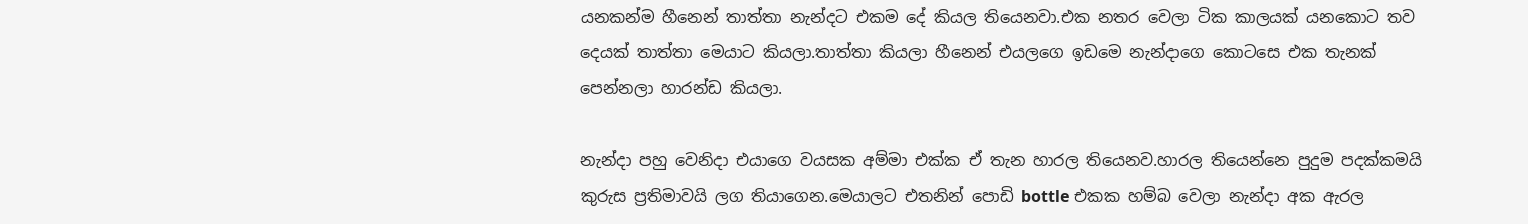යනකන්ම හීනෙන් තාත්තා නැන්දට එකම දේ කියල තියෙනවා.එක නතර වෙලා ටික කාලයක් යනකොට තව දෙයක් තාත්තා මෙයාට කියලා.තාත්තා කියලා හීනෙන් එයලගෙ ඉඩමෙ නැන්දාගෙ කොටසෙ එක තැනක් පෙන්නලා හාරන්ඩ කියලා.

නැන්දා පහු වෙනිදා එයාගෙ වයසක අම්මා එක්ක ඒ තැන හාරල තියෙනව.හාරල තියෙන්නෙ පුදුම පදක්කමයි කුරුස ප්‍රතිමාවයි ලග තියාගෙන.මෙයාලට එතනින් පොඩි bottle එකක හම්බ වෙලා නැන්දා අක ඇරල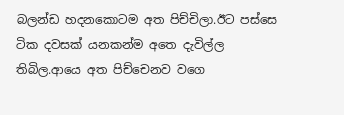බලන්ඩ හදනකොටම අත පිච්චිලා.ඊට පස්සෙ ටික දවසක් යනකන්ම අතෙ දැවිල්ල තිබිල.ආයෙ අත පිච්චෙනව වගෙ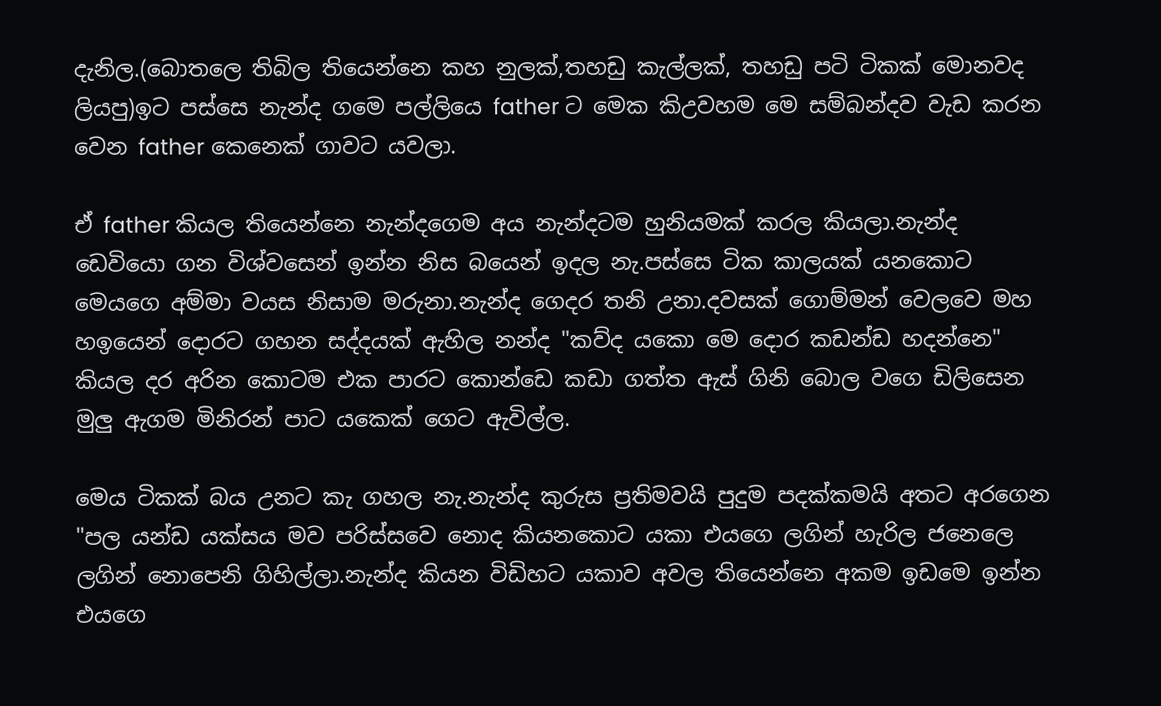දැනිල.(බොතලෙ තිබිල තියෙන්නෙ කහ නුලක්,තහඩු කැල්ලක්, තහඩු පටි ටිකක් මොනවද ලියපු)ඉට පස්සෙ නැන්ද ගමෙ පල්ලියෙ father ට මෙක කිඋවහම මෙ සම්බන්දව වැඩ කරන වෙන father කෙනෙක් ගාවට යවලා.

ඒ father කියල තියෙන්නෙ නැන්දගෙම අය නැන්දටම හුනියමක් කරල කියලා.නැන්ද ඩෙවියො ගන විශ්වසෙන් ඉන්න නිස බයෙන් ඉදල නැ.පස්සෙ ටික කාලයක් යනකොට මෙයගෙ අම්මා වයස නිසාම මරුනා.නැන්ද ගෙදර තනි උනා.දවසක් ගොම්මන් වෙලවෙ මහ හඉයෙන් දොරට ගහන සද්දයක් ඇහිල නන්ද "කව්ද යකො මෙ දොර කඩන්ඩ හදන්නෙ" කියල දර අරින කොටම එක පාරට කොන්ඩෙ කඩා ගත්ත ඇස් ගිනි බොල වගෙ ඩිලිසෙන මුලු ඇගම මිනිරන් පාට යකෙක් ගෙට ඇවිල්ල.

මෙය ටිකක් බය උනට කැ ගහල නැ.නැන්ද කුරුස ප්‍රතිමවයි පුදුම පදක්කමයි අතට අරගෙන "පල යන්ඩ යක්සය මව පරිස්සවෙ නොද කියනකොට යකා එයගෙ ලගින් හැරිල ජනෙලෙ ලගින් නොපෙනි ගිහිල්ලා.නැන්ද කියන විඩිහට යකාව අවල තියෙන්නෙ අකම ඉඩමෙ ඉන්න එයගෙ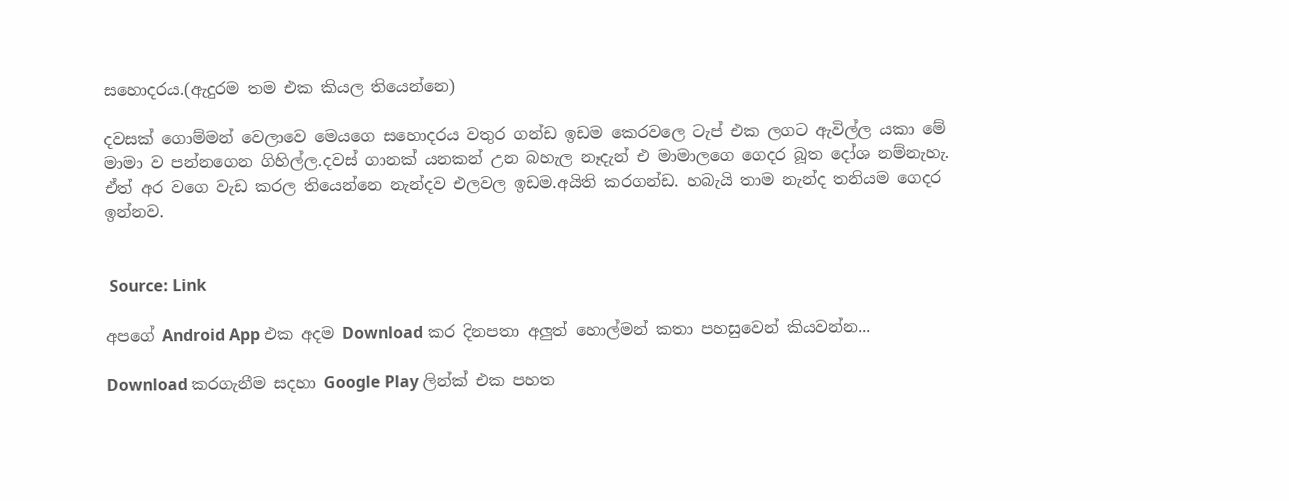සහොදරය.(ඇදුරම තම එක කියල තියෙන්නෙ)

දවසක් ගොම්මන් වෙලාවෙ මෙයගෙ සහොදරය වතුර ගන්ඩ ඉඩම කෙරවලෙ ටැප් එක ලගට ඇවිල්ල යකා මේ මාමා ව පන්නගෙන ගිහිල්ල.දවස් ගානක් යනකන් උන බහැල නෑදැන් එ මාමාලගෙ ගෙදර බූත දෝශ නම්නැහැ. ඒත් අර වගෙ වැඩ කරල තියෙන්නෙ නැන්දව එලවල ඉඩම.අයිති කරගන්ඩ. හබැයි තාම නැන්ද තනියම ගෙදර ඉන්නව.


 Source: Link

අපගේ Android App එක අදම Download කර දිනපතා අලුත් හොල්මන් කතා පහසුවෙන් කියවන්න...

Download කරගැනීම සදහා Google Play ලින්ක් එක පහත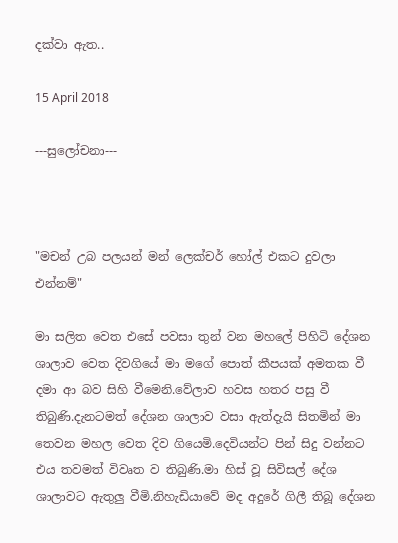දක්වා ඇත..

15 April 2018

---සුලෝචනා---



"මචන් උබ පලයන් මන් ලෙක්චර් හෝල් එකට දුවලා එන්නම්"

මා සලිත වෙත එසේ පවසා තුන් වන මහලේ පිහිටි දේශන ශාලාව වෙත දිවගියේ මා මගේ පොත් කීපයක් අමතක වී දමා ආ බව සිහි වීමෙනි.වේලාව හවස හතර පසු වී තිබුණි.දැනටමත් දේශන ශාලාව වසා ඇත්දැයි සිතමින් මා තෙවන මහල වෙත දිව ගියෙමි.දෙවියන්ට පින් සිදු වන්නට එය තවමත් විවෘත ව තිබුණි.මා හිස් වූ සිවිසල් දේශ ශාලාවට ඇතුලු වීමි.නිහැඩියාවේ මද අදුරේ ගිලී තිබූ දේශන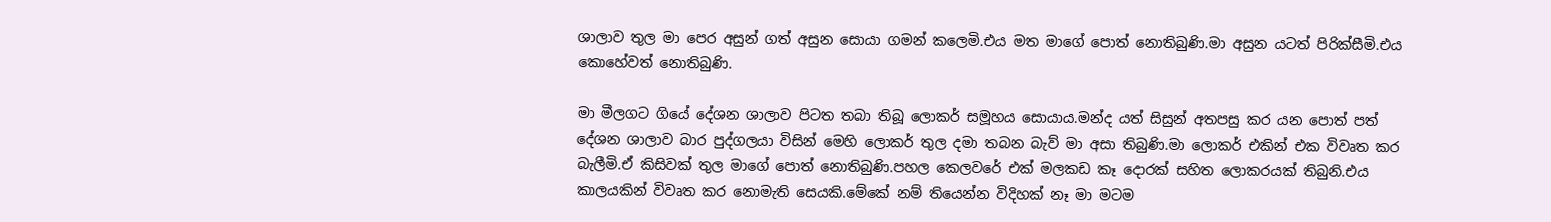ශාලාව තුල මා පෙර අසුන් ගත් අසුන සොයා ගමන් කලෙමි.එය මත මාගේ පොත් නොතිබුණි.මා අසුන යටත් පිරික්සීමි.එය කොහේවත් නොතිබුණි.

මා මීලගට ගියේ දේශන ශාලාව පිටත තබා තිබූ ලොකර් සමූහය සොයාය.මන්ද යත් සිසුන් අතපසු කර යන පොත් පත් දේශන ශාලාව බාර පුද්ගලයා විසින් මෙහි ලොකර් තුල දමා තබන බැව් මා අසා තිබුණි.මා ලොකර් එකින් එක විවෘත කර බැලීමි.ඒ කිසිවක් තුල මාගේ පොත් නොතිබුණි.පහල කෙලවරේ එක් මලකඩ කෑ දොරක් සහිත ලොකරයක් තිබුනි.එය කාලයකින් විවෘත කර නොමැති සෙයකි.මේකේ නම් තියෙන්න විදිහක් නෑ මා මටම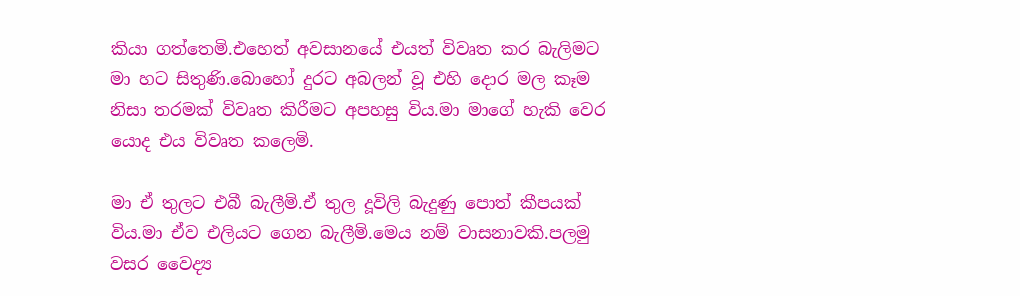කියා ගත්තෙමි.එහෙත් අවසානයේ එයත් විවෘත කර බැලිමට මා හට සිතුණි.බොහෝ දුරට අබලන් වූ එහි දොර මල කෑම නිසා තරමක් විවෘත කිරීමට අපහසු විය.මා මාගේ හැකි වෙර යොද එය විවෘත කලෙමි.

මා ඒ තුලට එබී බැලීමි.ඒ තුල දූවිලි බැදුණු පොත් කීපයක් විය.මා ඒව එලියට ගෙන බැලීමි.මෙය නම් වාසනාවකි.පලමු වසර වෛද්‍ය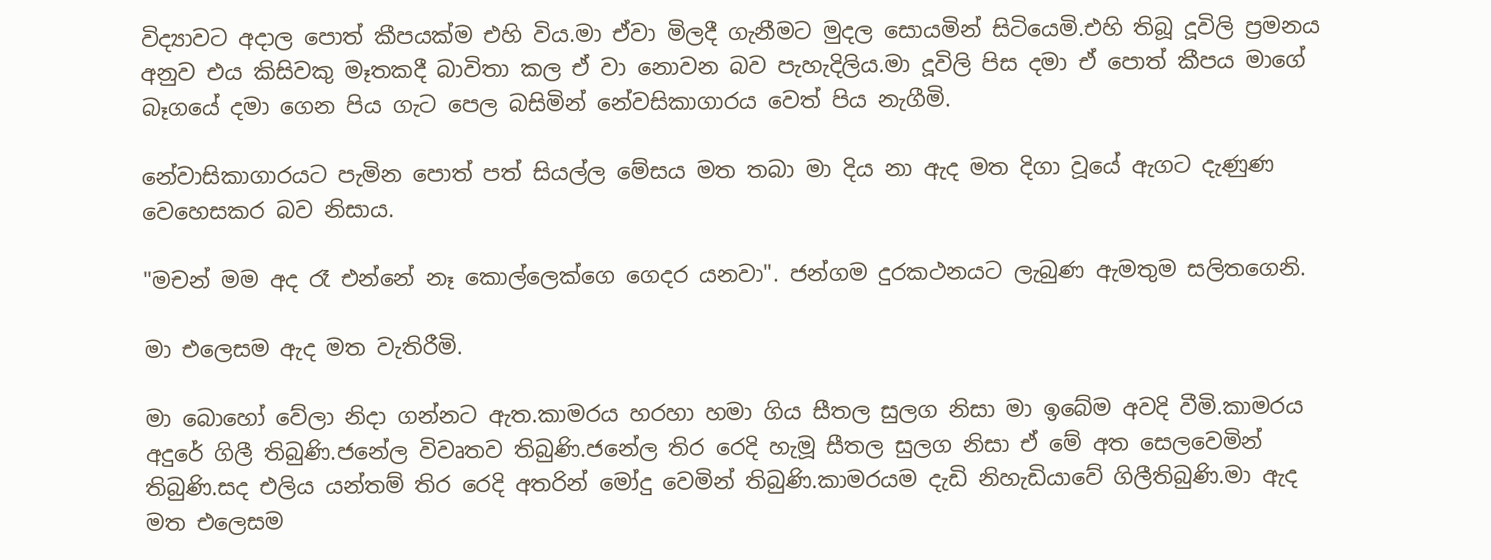විද්‍යාවට අදාල පොත් කීපයක්ම එහි විය.මා ඒවා මිලදී ගැනීමට මුදල සොයමින් සිටියෙමි.එහි තිබූ දූවිලි ප්‍රමනය අනුව එය කිසිවකු මෑතකදී බාවිතා කල ඒ වා නොවන බව පැහැදිලිය.මා දූවිලි පිස දමා ඒ පොත් කීපය මාගේ බෑගයේ දමා ගෙන පිය ගැට පෙල බසිමින් නේවසිකාගාරය වෙත් පිය නැගීමි.

නේවාසිකාගාරයට පැමින පොත් පත් සියල්ල මේසය මත තබා මා දිය නා ඇද මත දිගා වූයේ ඇගට දැණුණ වෙහෙසකර බව නිසාය.

"මචන් මම අද රෑ එන්නේ නෑ කොල්ලෙක්ගෙ ගෙදර යනවා". ජන්ගම දුරකථනයට ලැබුණ ඇමතුම සලිතගෙනි.

මා එලෙසම ඇද මත වැතිරීමි.

මා බොහෝ වේලා නිදා ගන්නට ඇත.කාමරය හරහා හමා ගිය සීතල සුලග නිසා මා ඉබේම අවදි වීමි.කාමරය අදුරේ ගිලී තිබුණි.ජනේල විවෘතව තිබුණි.ජනේල තිර රෙදි හැමූ සීතල සුලග නිසා ඒ මේ අත සෙලවෙමින් තිබුණි.සද එලිය යන්තම් තිර රෙදි අතරින් මෝදු වෙමින් තිබුණි.කාමරයම දැඩි නිහැඩියාවේ ගිලීතිබුණි.මා ඇද මත එලෙසම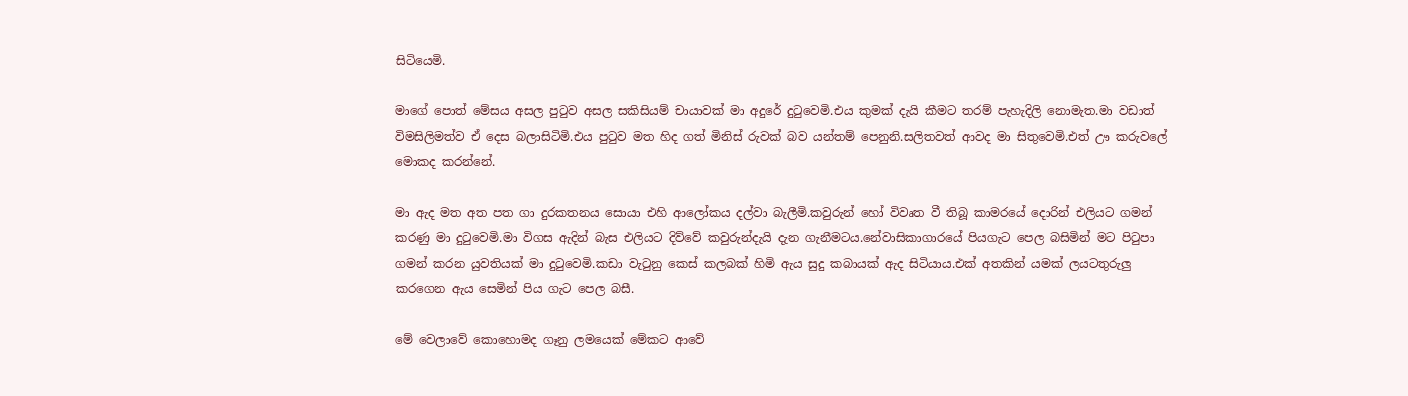සිටියෙමි.

මාගේ පොත් මේසය අසල පුටුව අසල සකිසියම් චායාවක් මා අදුරේ දුටුවෙමි.එය කුමක් දැයි කීමට තරම් පැහැදිලි නොමැත.මා වඩාත් විමසිලිමත්ව ඒ දෙස බලාසිටිමි.එය පුටුව මත හිද ගත් මිනිස් රුවක් බව යන්තම් පෙනුනි.සලිතවත් ආවද මා සිතුවෙමි.එත් ඌ කරුවලේ මොකද කරන්නේ.

මා ඇද මත අත පත ගා දුරකතනය සොයා එහි ආලෝකය දල්වා බැලීමි.කවුරුන් හෝ විවෘත වී තිබූ කාමරයේ දොරින් එලියට ගමන් කරණු මා දුටුවෙමි.මා විගස ඇදින් බැස එලියට දිව්වේ කවුරුන්දැයි දැන ගැනීමටය.නේවාසිකාගාරයේ පියගැට පෙල බසිමින් මට පිටුපා ගමන් කරන යුවතියක් මා දුටුවෙමි.කඩා වැටුනු කෙස් කලබක් හිමි ඇය සුදු කබායක් ඇද සිටියාය.එක් අතකින් යමක් ලයටතුරුලු කරගෙන ඇය සෙමින් පිය ගැට පෙල බසී.

මේ වෙලාවේ කොහොමද ගෑනු ලමයෙක් මේකට ආවේ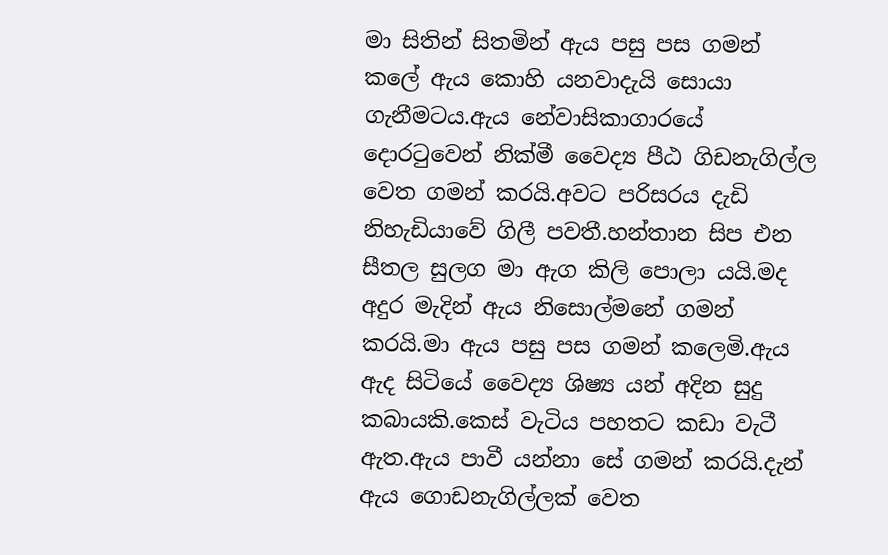මා සිතින් සිතමින් ඇය පසු පස ගමන් කලේ ඇය කොහි යනවාදැයි සොයා ගැනීමටය.ඇය නේවාසිකාගාරයේ දොරටුවෙන් නික්මී වෛද්‍ය පීඨ ගිඩනැගිල්ල වෙත ගමන් කරයි.අවට පරිසරය දැඩි නිහැඩියාවේ ගිලී පවතී.හන්තාන සිප එන සීතල සුලග මා ඇග කිලි පොලා යයි.මද අදුර මැදින් ඇය නිසොල්මනේ ගමන් කරයි.මා ඇය පසු පස ගමන් කලෙමි.ඇය ඇද සිටියේ වෛද්‍ය ශිෂ්‍ය යන් අදින සුදු කබායකි.කෙස් වැටිය පහතට කඩා වැටී ඇත.ඇය පාවී යන්නා සේ ගමන් කරයි.දැන් ඇය ගොඩනැගිල්ලක් වෙත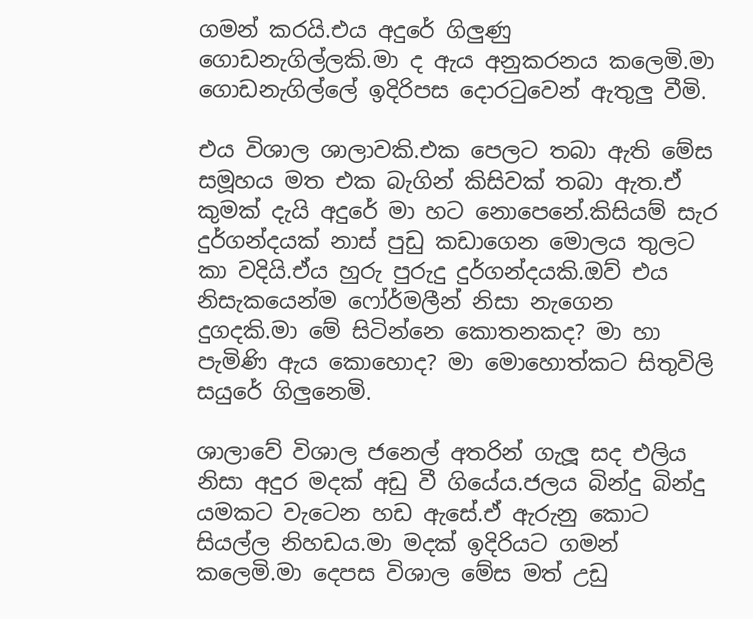ගමන් කරයි.එය අදුරේ ගිලුණු ගොඩනැගිල්ලකි.මා ද ඇය අනුකරනය කලෙමි.මා ගොඩනැගිල්ලේ ඉදිරිපස දොරටුවෙන් ඇතුලු වීමි.

එය විශාල ශාලාවකි.එක පෙලට තබා ඇති මේස සමූහය මත එක බැගින් කිසිවක් තබා ඇත.ඒ කුමක් දැයි අදුරේ මා හට නොපෙනේ.කිසියම් සැර දුර්ගන්දයක් නාස් පුඩු කඩාගෙන මොලය තුලට කා වදියි.ඒය හුරු පුරුදු දුර්ගන්දයකි.ඔව් එය නිසැකයෙන්ම ෆෝර්මලීන් නිසා නැගෙන දුගදකි.මා මේ සිටින්නෙ කොතනකද? මා හා පැමිණි ඇය කොහොද? මා මොහොත්කට සිතුවිලි සයුරේ ගිලුනෙමි.

ශාලාවේ විශාල ජනෙල් අතරින් ගැලූ සද එලිය නිසා අදුර මදක් අඩු වී ගියේය.ජලය බින්දු බින්දු යමකට වැටෙන හඩ ඇසේ.ඒ ඇරුනු කොට සියල්ල නිහඩය.මා මදක් ඉදිරියට ගමන් කලෙමි.මා දෙපස විශාල මේස මත් උඩු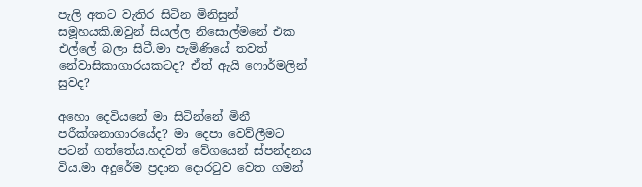පැලි අතට වැතිර සිටින මිනිසුන් සමූහයකි.ඔවුන් සියල්ල නිසොල්මනේ එක එල්ලේ බලා සිටී.මා පැමිණියේ තවත් නේවාසිකාගාරයකටද? ඒත් ඇයි ෆොර්මලින් සුවද?

අහො දෙවියනේ මා සිටින්නේ මිනී පරීක්ශනාගාරයේද? මා දෙපා වෙව්ලීමට පටන් ගත්තේය.හදවත් වේගයෙන් ස්පන්දනය විය.මා අදුරේම ප්‍රදාන දොරටුව වෙත ගමන්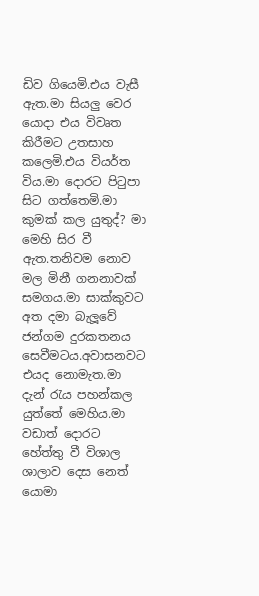ඩිව ගියෙමි.එය වැසී ඇත.මා සියලු වෙර යොදා එය විවෘත කිරීමට උතසාහ කලෙමි.එය වියර්ත විය.මා දොරට පිටුපා සිට ගත්තෙමි.මා කුමක් කල යුතුද්? මා මෙහි සිර වී ඇත.තනිවම නොව මල මිනී ගනනාවක් සමගය.මා සාක්කුවට අත දමා බැලූවේ ජන්ගම දුරකතනය සෙවීමටය.අවාසනවට එයද නොමැත.මා දැන් රැය පහන්කල යුත්තේ මෙහිය.මා වඩාත් දොරට හේත්තු වී විශාල ශාලාව දෙස නෙත් යොමා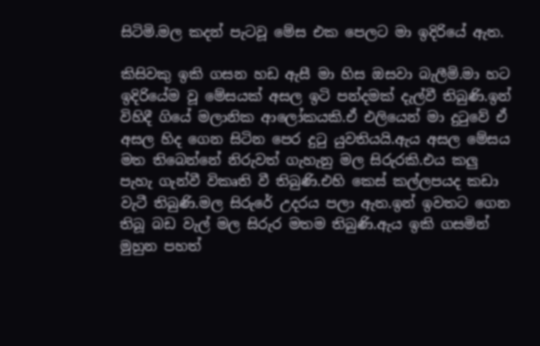සිටිමි.මල කදන් පැටවූ මේස එක පෙලට මා ඉදිරියේ ඇත.

කිසිවකු ඉකි ගසන හඩ ඇසී මා හිස ඔසවා බැලීමි.මා හට ඉදිරියේම වූ මේසයක් අසල ඉටි පන්දමක් දැල්වී තිබුණි.ඉන් විහිදී ගියේ මලානික ආලෝකයකි.ඒ එලියෙන් මා දුටුවේ ඒ අසල හිද ගෙන සිටින පෙර දුටු යුවතියයි.ඇය අසල මේසය මත තිබෙන්නේ නිරුවත් ගැහැනු මල සිරුරකි.එය කලු පැහැ ගැන්වී විකෘති වී තිබුණි.එහි කෙස් කල්ලපයද කඩා වැටී තිබුණි.මල සිරුරේ උදරය පලා ඇත.ඉන් ඉවතට ගෙන තිබූ බඩ වැල් මල සිරුර මතම තිබුණි.ඇය ඉකි ගසමින් මුහුන පහත්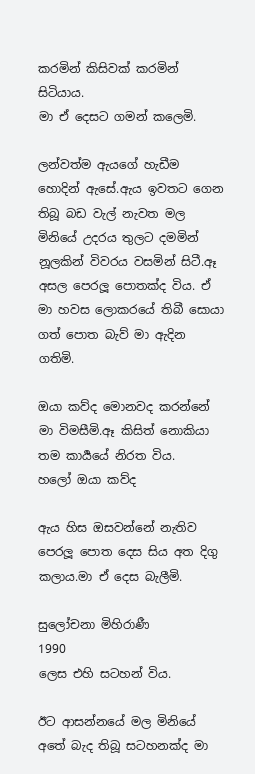කරමින් කිසිවක් කරමින් සිටියාය.
මා ඒ දෙසට ගමන් කලෙමි.

ලන්වත්ම ඇයගේ හැඩීම හොදින් ඇසේ.ඇය ඉවතට ගෙන තිබූ බඩ වැල් නැවත මල මිනියේ උදරය තුලට දමමින් නූලකින් විවරය වසමින් සිටී.ඈ අසල පෙරලූ පොතක්ද විය. ඒ මා හවස ලොකරයේ තිබී සොයා ගත් පොත බැව් මා ඇදින ගතිමි.

ඔයා කව්ද මොනවද කරන්නේ
මා විමසීමි.ඈ කිසිත් නොකියා තම කාර්‍යයේ නිරත විය.
හලෝ ඔයා කව්ද

ඇය හිස ඔසවන්නේ නැතිව පෙරලූ පොත දෙස සිය අත දිගු කලාය.මා ඒ දෙස බැලීමි.

සුලෝචනා මිහිරාණී
1990
ලෙස එහි සටහන් විය.

ඊට ආසන්නයේ මල මිනියේ අතේ බැද තිබූ සටහනක්ද මා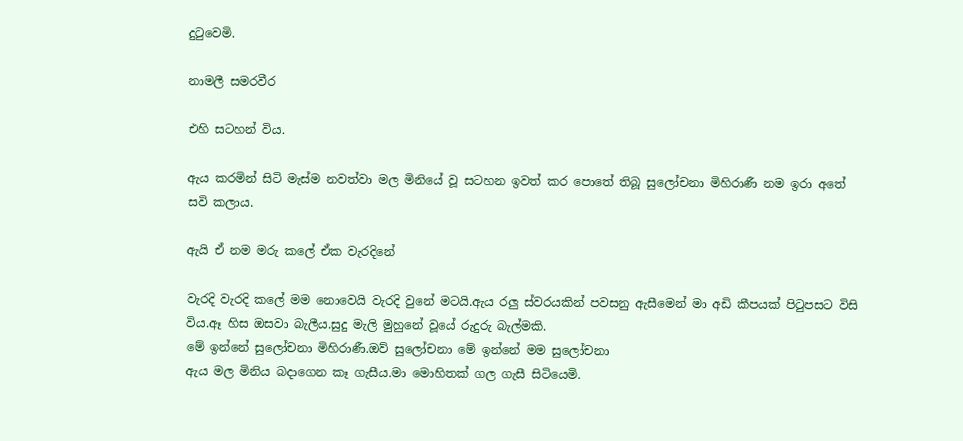දුටුවෙමි.

නාමලී සමරවීර

එහි සටහන් විය.

ඇය කරමින් සිටි මැස්ම නවත්වා මල මිනියේ වූ සටහන ඉවත් කර පොතේ තිබූ සුලෝචනා මිහිරාණී නම ඉරා අතේ සවි කලාය.

ඇයි ඒ නම මරු කලේ ඒක වැරදිනේ

වැරදි වැරදි කලේ මම නොවෙයි වැරදි වුනේ මටයි.ඇය රලු ස්වරයකින් පවසනු ඇසීමෙන් මා අඩි කීපයක් පිටුපසට විසි විය.ඈ හිස ඔසවා බැලීය.සුදු මැලි මුහුනේ වූයේ රුදුරු බැල්මකි.
මේ ඉන්නේ සුලෝචනා මිහිරාණී.ඔව් සුලෝචනා මේ ඉන්නේ මම සුලෝචනා
ඇය මල මිනිය බදාගෙන කෑ ගැසීය.මා මොහිතක් ගල ගැසී සිටියෙමි.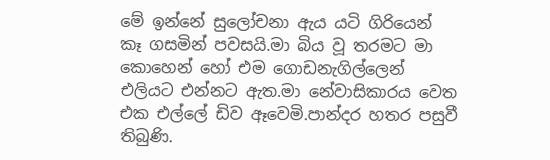මේ ඉන්නේ සුලෝචනා ඇය යටි ගිරියෙන් කෑ ගසමින් පවසයි.මා බිය වූ තරමට මා කොහෙන් හෝ එම ගොඩනැගිල්ලෙන් එලියට එන්නට ඇත.මා නේවාසිකාරය වෙත එක එල්ලේ ඩිව ඈවෙමි.පාන්දර හතර පසුවී තිබුණි.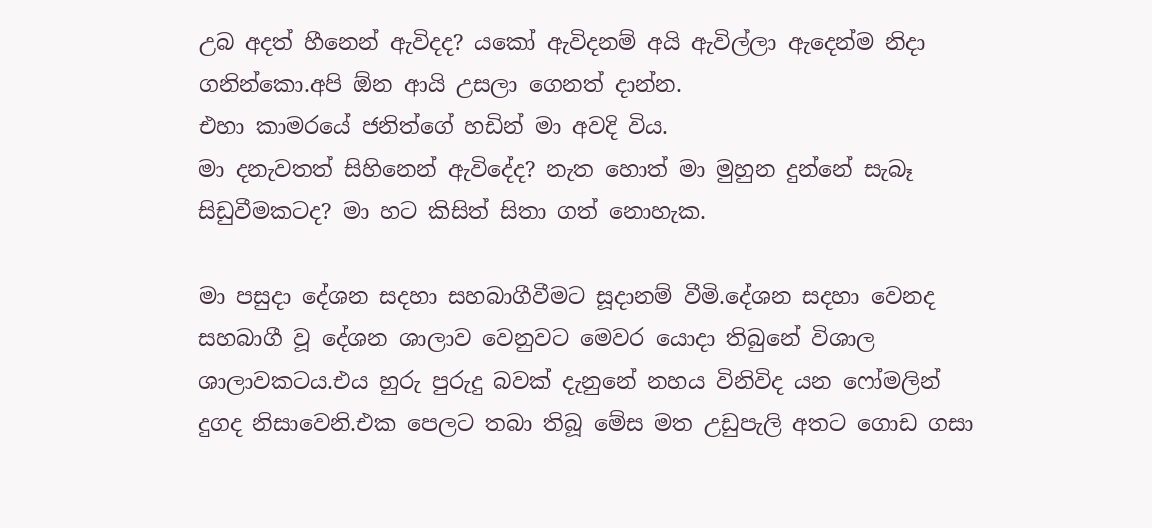උබ අදත් හීනෙන් ඇවිදද? යකෝ ඇවිදනම් අයි ඇවිල්ලා ඇදෙන්ම නිදා ගනින්කො.අපි ඕන ආයි උසලා ගෙනත් දාන්න.
එහා කාමරයේ ජනිත්ගේ හඩින් මා අවදි විය.
මා දනැවතත් සිහිනෙන් ඇවිදේද? නැත හොත් මා මුහුන දුන්නේ සැබෑ සිඩුවීමකටද? මා හට කිසිත් සිතා ගත් නොහැක.

මා පසුදා දේශන සදහා සහබාගීවීමට සූදානම් වීමි.දේශන සදහා වෙනද සහබාගී වූ දේශන ශාලාව වෙනුවට මෙවර යොදා තිබුනේ විශාල ශාලාවකටය.එය හුරු පුරුදු බවක් දැනුනේ නහය විනිවිද යන ෆෝමලින් දුගද නිසාවෙනි.එක පෙලට තබා තිබූ මේස මත උඩුපැලි අතට ගොඩ ගසා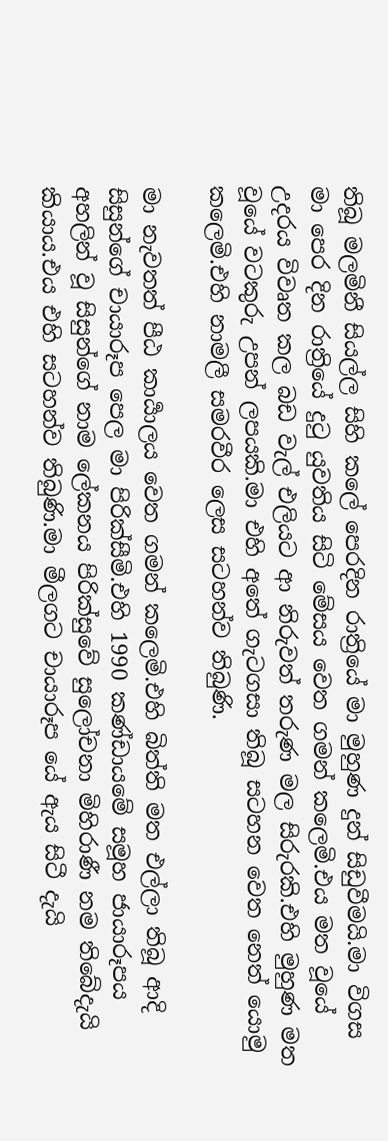තිබූ මලමිනී සියල්ල සිහි කලේ පෙරදින රාත්‍රියේ මා මුහුණ දුන් සිඩුවීමයි.මා විගස මා පෙර දින රාත්‍රියේ දුටු යුවතිය සිටි මේසය වෙත ගමන් කලෙමි.එය මත වූයේ උදරය විවෘත කල බඩ වැල් එලියට ආ නිරුවත් තරුණ මල සිරුරකි.එහි මුහුණ මත වූයේ වටකුරු උපන් ලපයකි.මා එහි අතේ ගැටගසා තිබූ සටහන වෙත නෙත් යොමු කලෙමි.එහි නාමලී සමරවීර ලෙස සටහන්ව තිබුණි.

මා නැවතත් පීඨ කාර්‍යාලය වෙත ගමන් කලෙමි.එහි බිත්ති මත එල්ලා තිබූ ආදි සිසුන්ගේ චායාරූප පෙල මා පිරික්සීමි.එහි 1990 කණ්ඩායමේ සමූහ ජායාරූපය අහලින් වූ සිසුන්ගේ නාම ලේකනය පිරික්සුවේ සුලෝචනා මිහිරාණී නම තිබේදැයි කියාය.එය එහි සටහන්ව තිබුණි.මා මීලගට චායාරූප යේ ඇය සිටී දැයි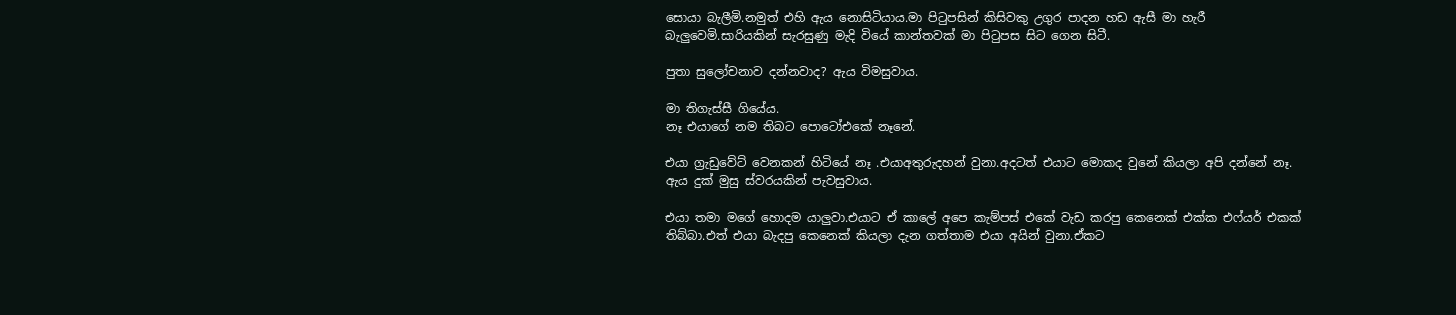සොයා බැලීමි.නමුත් එහි ඇය නොසිටියාය.මා පිටුපසින් කිසිවකු උගුර පාදන හඩ ඇසී මා හැරී බැලුවෙමි.සාරියකින් සැරසුණු මැදි වියේ කාන්තවක් මා පිටුපස සිට ගෙන සිටී.

පුතා සුලෝචනාව දන්නවාද? ඇය විමසුවාය.

මා තිගැස්සී ගියේය.
නෑ එයාගේ නම තිබට පොටෝඑකේ නෑනේ.

එයා ග්‍රැඩුවේට් වෙනකන් හිටියේ නෑ .එයාඅතුරුදහන් වුනා.අදටත් එයාට මොකද වුනේ කියලා අපි දන්නේ නෑ.
ඇය දුක් මුසු ස්වරයකින් පැවසුවාය.

එයා තමා මගේ හොදම යාලුවා.එයාට ඒ කාලේ අපෙ කැම්පස් එකේ වැඩ කරපු කෙනෙක් එක්ක එෆ්යර් එකක් තිබ්බා.එත් එයා බැදපු කෙනෙක් කියලා දැන ගත්තාම එයා අයින් වුනා.ඒකට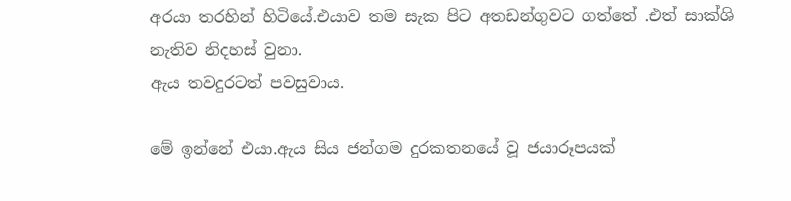අරයා තරහින් හිටියේ.එයාව තම සැක පිට අතඩන්ගුවට ගත්තේ .එත් සාක්ශි නැතිව නිදහස් වුනා.
ඇය තවදුරටත් පවසුවාය.

මේ ඉන්නේ එයා.ඇය සිය ජන්ගම දුරකතනයේ වූ ජයාරූපයක්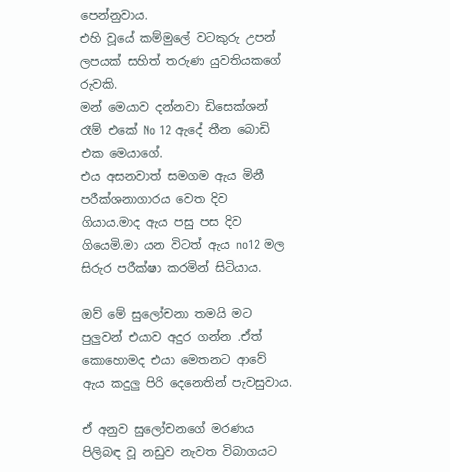පෙන්නුවාය.
එහි වූයේ කම්මුලේ වටකුරු උපන් ලපයක් සහිත් තරුණ යුවතියකගේ රුවකි.
මන් මෙයාව දන්නවා ඩිසෙක්ශන් රෑම් එකේ No 12 ඇදේ තීන බොඩි එක මෙයාගේ.
එය අසනවාත් සමගම ඇය මිනී පරීක්ශනාගාරය වෙත දිව ගියාය.මාද ඇය පසු පස දිව ගියෙමි.මා යන විටත් ඇය no12 මල සිරුර පරීක්ෂා කරමින් සිටියාය.

ඔව් මේ සුලෝචනා තමයි මට පුලුවන් එයාව අදුර ගන්න .ඒත් කොහොමද එයා මෙතනට ආවේ ඇය කදුලු පිරි දෙනෙතින් පැවසුවාය.

ඒ අනුව සුලෝචනගේ මරණය පිලිබඳ වූ නඩුව නැවත විබාගයට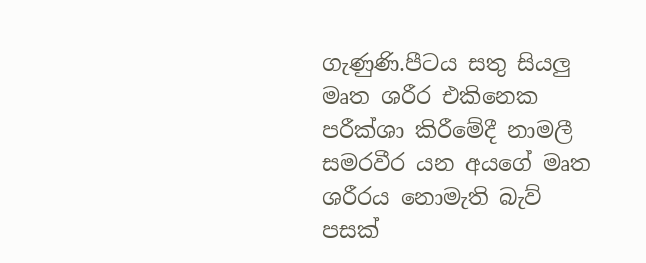ගැණුණි.පීටය සතු සියලු මෘත ශරීර එකිනෙක පරීක්ශා කිරීමේදී නාමලී සමරවීර යන අයගේ මෘත ශරීරය නොමැති බැව් පසක්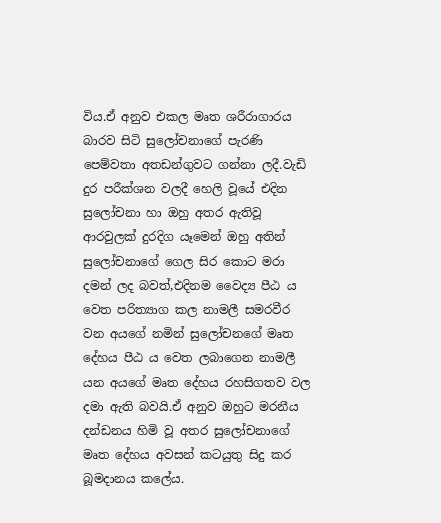විය.ඒ අනුව එකල මෘත ශරීරාගාරය බාරව සිටි සුලෝචනාගේ පැරණි පෙම්වතා අතඩන්ගුවට ගන්නා ලදී.වැඩි දුර පරීක්ශන වලදී හෙලි වූයේ එදින සුලෝචනා හා ඔහු අතර ඇතිවූ ආරවුලක් දුරදිග යෑමෙන් ඔහු අතින් සුලෝචනාගේ ගෙල සිර කොට මරා දමන් ලද බවත්,එදිනම වෛද්‍ය පීඨ ය වෙත පරිත්‍යාග කල නාමලී සමරවීර වන අයගේ නමින් සුලෝචනගේ මෘත දේහය පීඨ ය වෙත ලබාගෙන නාමලී යන අයගේ මෘත දේහය රහසිගතව වල දමා ඇති බවයි.ඒ අනුව ඔහුට මරනීය දන්ඩනය හිමි වූ අතර සුලෝචනාගේ මෘත දේහය අවසන් කටයුතු සිදු කර බූමදානය කලේය.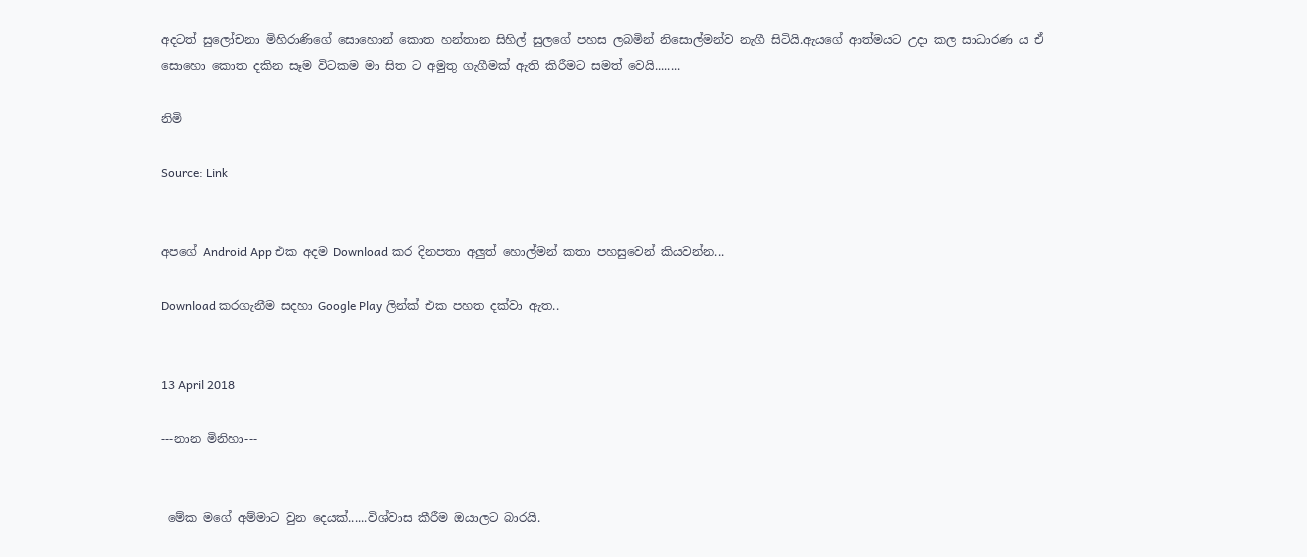අදටත් සුලෝචනා මිහිරාණිගේ සොහොන් කොත හන්තාන සිහිල් සුලගේ පහස ලබමින් නිසොල්මන්ව නැගී සිටියි.ඇයගේ ආත්මයට උදා කල සාධාරණ ය ඒ සොහො කොත දකින සෑම විටකම මා සිත ට අමුතු ගැගීමක් ඇති කිරීමට සමත් වෙයි........

නිමි

Source: Link


අපගේ Android App එක අදම Download කර දිනපතා අලුත් හොල්මන් කතා පහසුවෙන් කියවන්න...

Download කරගැනීම සදහා Google Play ලින්ක් එක පහත දක්වා ඇත..


13 April 2018

---නාන මිනිහා---


 මේක මගේ අම්මාට වුන දෙයක්......විශ්වාස කීරීම ඔයාලට බාරයි.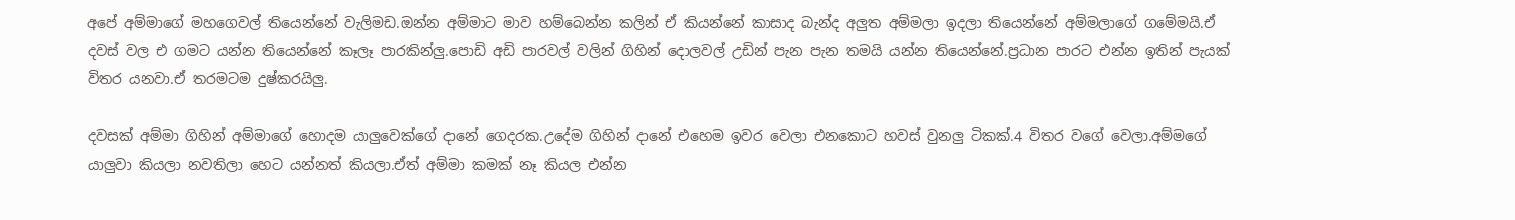අපේ අම්මාගේ මහගෙවල් තියෙන්නේ වැලිමඩ.ඔන්න අම්මාට මාව හම්බෙන්න කලින් ඒ කියන්නේ කාසාද බැන්ද අලුත අම්මලා ඉදලා තියෙන්නේ අම්මලාගේ ගමේමයි.ඒ දවස් වල එ ගමට යන්න තියෙන්නේ කෑලෑ පාරකින්ලු.පොඩි අඩි පාරවල් වලින් ගිහින් දොලවල් උඩින් පැන පැන තමයි යන්න තියෙන්නේ.ප්‍රධාන පාරට එන්න ඉතින් පැයක් විතර යනවා.ඒ තරමටම දුෂ්කරයිලු.

දවසක් අම්මා ගිහින් අම්මාගේ හොදම යාලුවෙක්ගේ දානේ ගෙදරක.උදේම ගිහින් දානේ එහෙම ඉවර වෙලා එනකොට හවස් වුනලු ටිකක්.4 විතර වගේ වෙලා.අම්මගේ යාලුවා කියලා නවතිලා හෙට යන්නත් කියලා.ඒත් අම්මා කමක් නෑ කියල එන්න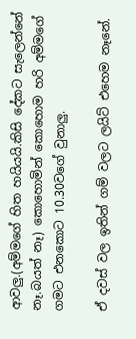ආවලු.(අම්මගේ හිත හයියයි.කිසි දේකට සැලෙන්නේ නෑ.බයත් නෑ) කොහොමින් කොහොම හරි අම්මගේ ගමට එනකොට 10.30වගේ වුනාලු.

ඒ දවස් වල ඉතින් ගම් වලට ලයිට් එහෙම නෑනේ.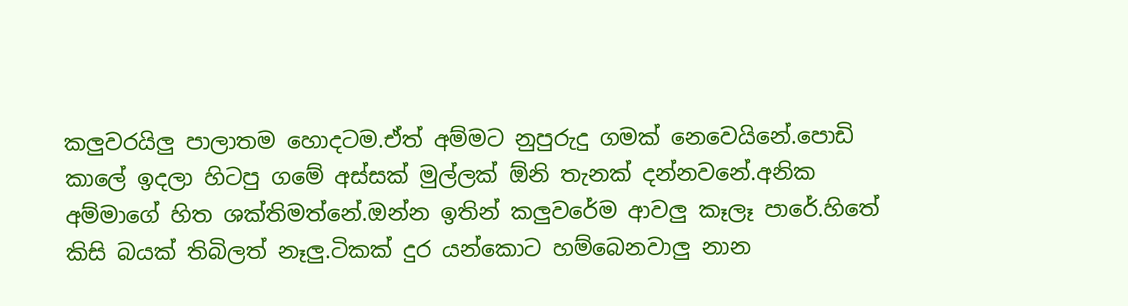කලුවරයිලු පාලාතම හොදටම.ඒත් අම්මට නුපුරුදු ගමක් නෙවෙයිනේ.පොඩි කාලේ ඉදලා හිටපු ගමේ අස්සක් මුල්ලක් ඕනි තැනක් දන්නවනේ.අනික අම්මාගේ හිත ශක්තිමත්නේ.ඔන්න ඉතින් කලුවරේම ආවලු කෑලෑ පාරේ.හිතේ කිසි බයක් තිබිලත් නෑලු.ටිකක් දුර යන්කොට හම්බෙනවාලු නාන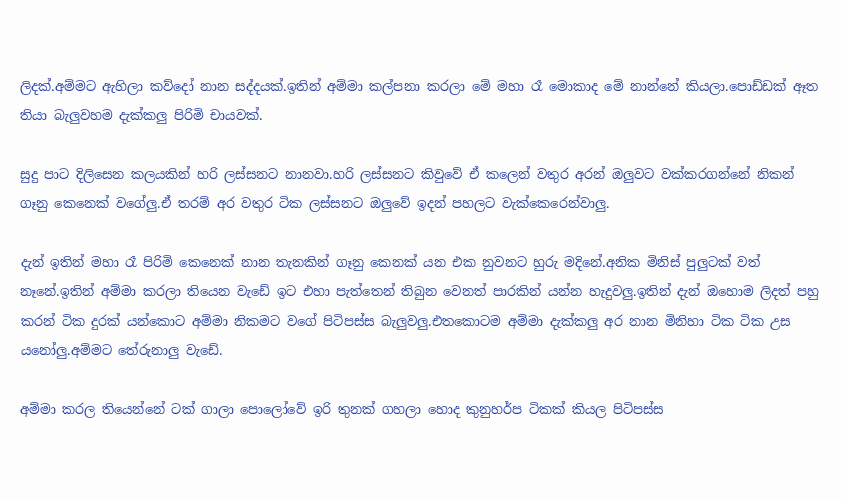ලිදක්.අම්මට ඇහිලා කව්දෝ නාන සද්දයක්.ඉතින් අම්මා කල්පනා කරලා මේ මහා රෑ මොකාද මේ නාන්නේ කියලා.පොඩ්ඩක් ඈත තියා බැලුවහම දැක්කලු පිරිමි චායවක්.

සුදු පාට දිලිසෙන කලයකින් හරි ලස්සනට නානවා.හරි ලස්සනට කිවුවේ ඒ කලෙන් වතුර අරන් ඔලුවට වක්කරගන්නේ නිකන් ගෑනු කෙනෙක් වගේලු.ඒ තරම් අර වතුර ටික ලස්සනට ඔලුවේ ඉදන් පහලට වැක්කෙරෙන්වාලු.

දැන් ඉතින් මහා රෑ පිරිමි කෙනෙක් නාන තැනකින් ගෑනු කෙනක් යන එක නුවනට හුරු මදිනේ.අනික මිනිස් පුලුටක් වත් නෑනේ.ඉතින් අම්මා කරලා තියෙන වැඩේ ඉට එහා පැත්තෙන් තිබුන වෙනත් පාරකින් යන්න හැදුවලු.ඉතින් දැන් ඔහොම ලිදත් පහු කරන් ටික දුරක් යන්කොට අම්මා නිකමට වගේ පිටිපස්ස බැලුවලු.එතකොටම අම්මා දැක්කලු අර නාන මිනිහා ටික ටික උස යනෝලු.අම්මට තේරුනාලු වැඩේ.

අම්මා කරල තියෙන්නේ ටක් ගාලා පොලෝවේ ඉරි තුනක් ගහලා හොද කුනුහර්ප ටිකක් කියල පිටිපස්ස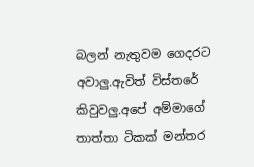බලන් නැතුවම ගෙදරට අවාලු.ඇවිත් විස්තරේ කිවුවලු.අපේ අම්මාගේ තාත්තා ටිකක් මන්තර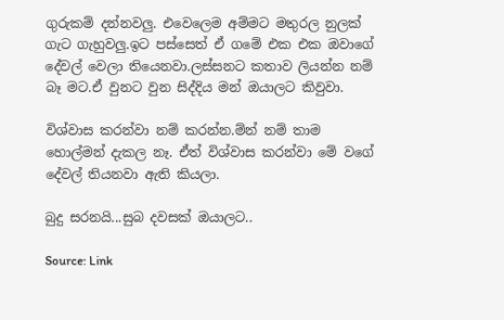ගුරුකම් දන්නවලු. එවෙලෙම අම්මට මතුරල නුලක් ගැට ගැහුවලු.ඉට පස්සෙත් ඒ ගමේ එක එක ඔවාගේ දේවල් වෙලා තියෙනවා.ලස්සනට කතාව ලියන්න නම් බෑ මට.ඒ වුනට වුන සිද්දිය මන් ඔයාලට කිවුවා.

විශ්වාස කරන්වා නම් කරන්න.ම්න් නම් තාම හොල්මන් දැකල නෑ. ඒත් විශ්වාස කරන්වා මේ වගේ දේවල් තියනවා ඇති කියලා.

බුදු සරනයි...සුබ දවසක් ඔයාලට..

Source: Link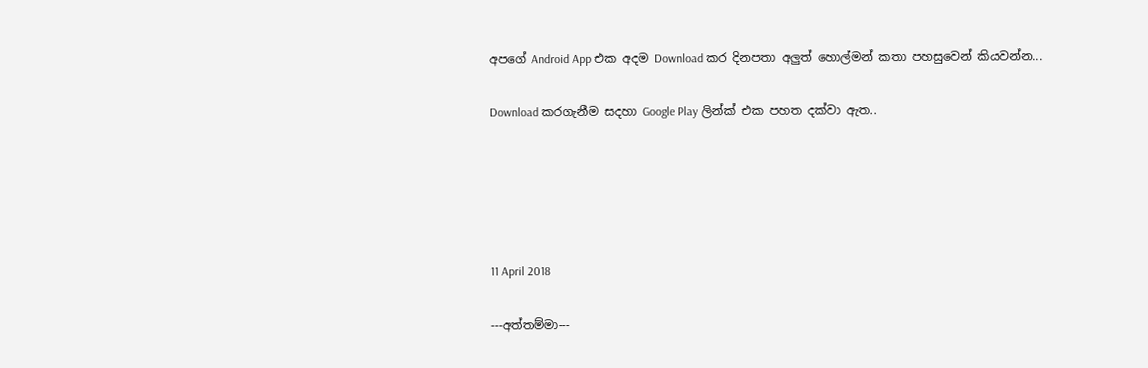අපගේ Android App එක අදම Download කර දිනපතා අලුත් හොල්මන් කතා පහසුවෙන් කියවන්න...

Download කරගැනීම සදහා Google Play ලින්ක් එක පහත දක්වා ඇත..





11 April 2018

---අත්තම්මා---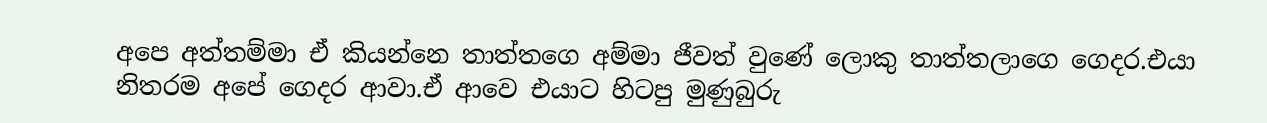අපෙ අත්තම්මා ඒ කියන්නෙ තාත්තගෙ අම්මා ජීවත් වුණේ ලොකු තාත්තලාගෙ ගෙදර.එයා නිතරම අපේ ගෙදර ආවා.ඒ ආවෙ එයාට හිටපු මුණුබුරු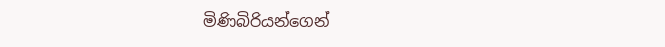මිණිබිරියන්ගෙන්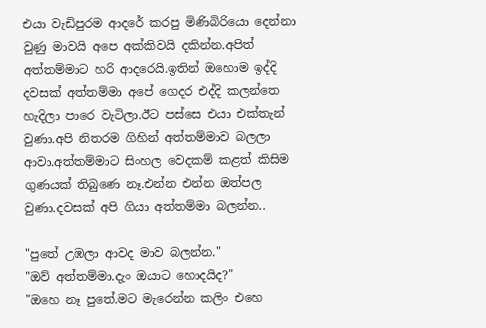එයා වැඩිපුරම ආදරේ කරපු මිණිබිරියො දෙන්නා වුණු මාවයි අපෙ අක්කිවයි දකින්න.අපිත් අත්තම්මාට හරි ආදරෙයි.ඉතින් ඔහොම ඉද්දි දවසක් අත්තම්මා අපේ ගෙදර එද්දි කලන්තෙ හැදිලා පාරෙ වැටිලා.ඊට පස්සෙ එයා එක්තැන් වුණා.අපි නිතරම ගිහින් අත්තම්මාව බලලා ආවා.අත්තම්මාට සිංහල වෙදකම් කළත් කිසිම ගුණයක් තිබුණෙ නෑ.එන්න එන්න ඔත්පල වුණා.දවසක් අපි ගියා අත්තම්මා බලන්න..

"පුතේ උඹලා ආවද මාව බලන්න."
"ඔව් අත්තම්මා.දැං ඔයාට හොදයිද?"
"ඔහෙ නෑ පුතේ.මට මැරෙන්න කලිං එහෙ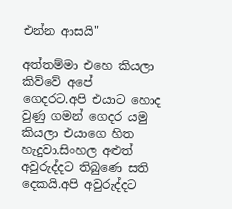එන්න ආසයි"

අත්තම්මා එහෙ කියලා කිව්වේ අපේ ගෙදරට.අපි එයාට හොද වුණු ගමන් ගෙදර යමු කියලා එයාගෙ හිත හැදුවා.සිංහල අළුත් අවුරුද්දට තිබුණෙ සති දෙකයි.අපි අවුරුද්දට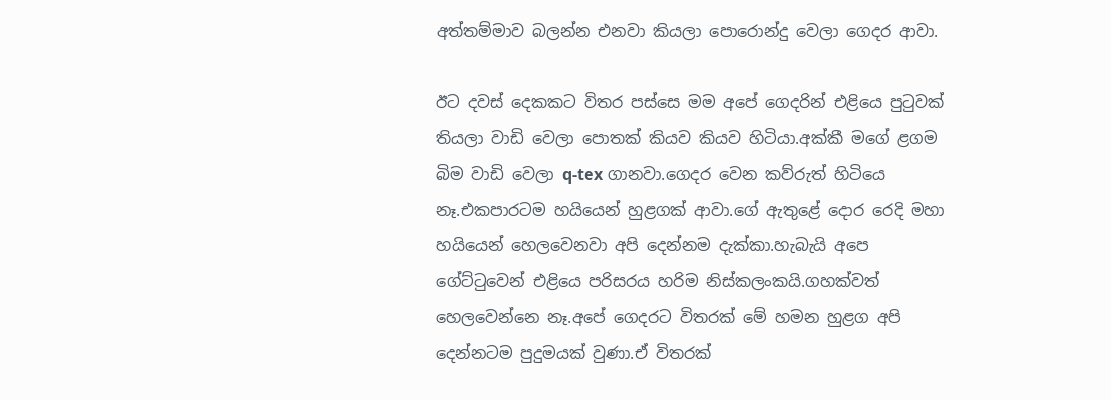අත්තම්මාව බලන්න එනවා කියලා පොරොන්දු වෙලා ගෙදර ආවා.

ඊට දවස් දෙකකට විතර පස්සෙ මම අපේ ගෙදරින් එළියෙ පුටුවක් තියලා වාඩි වෙලා පොතක් කියව කියව හිටියා.අක්කී මගේ ළගම බිම වාඩි වෙලා q-tex ගානවා.ගෙදර වෙන කව්රුත් හිටියෙ නෑ.එකපාරටම හයියෙන් හුළගක් ආවා.ගේ ඇතුළේ දොර රෙදි මහා හයියෙන් හෙලවෙනවා අපි දෙන්නම දැක්කා.හැබැයි අපෙ ගේට්ටුවෙන් එළියෙ පරිසරය හරිම නිස්කලංකයි.ගහක්වත් හෙලවෙන්නෙ නෑ.අපේ ගෙදරට විතරක් මේ හමන හුළග අපි දෙන්නටම පුදුමයක් වුණා.ඒ විතරක්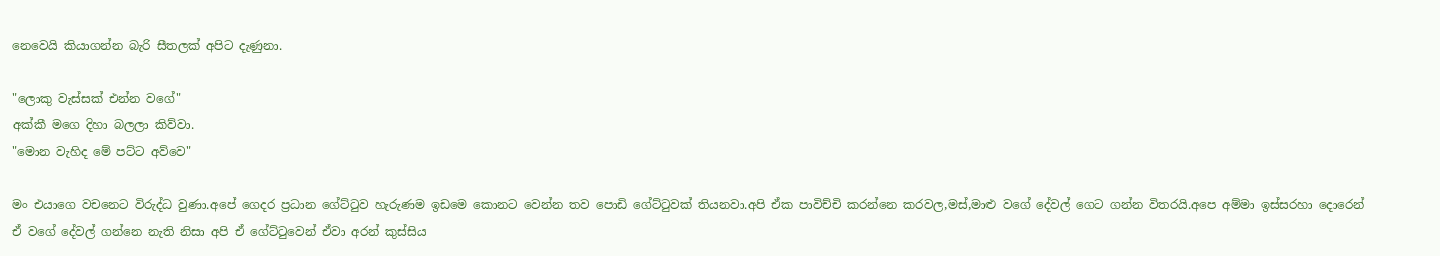නෙවෙයි කියාගන්න බැරි සීතලක් අපිට දැණුනා.

"ලොකු වැස්සක් එන්න වගේ"
අක්කී මගෙ දිහා බලලා කිව්වා.
"මොන වැහිද මේ පට්ට අව්වෙ"

මං එයාගෙ වචනෙට විරුද්ධ වුණා.අපේ ගෙදර ප්‍රධාන ගේට්ටුව හැරුණම ඉඩමෙ කොනට වෙන්න තව පොඩි ගේට්ටුවක් තියනවා.අපි ඒක පාවිච්චි කරන්නෙ කරවල,මස්,මාළු වගේ දේවල් ගෙට ගන්න විතරයි.අපෙ අම්මා ඉස්සරහා දොරෙන් ඒ වගේ දේවල් ගන්නෙ නැති නිසා අපි ඒ ගේට්ටුවෙන් ඒවා අරන් කුස්සිය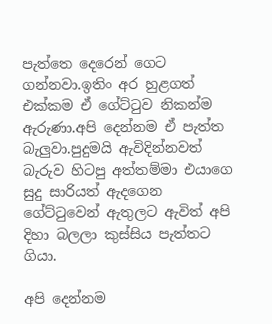පැත්තෙ දෙරෙන් ගෙට ගන්නවා.ඉතිං අර හුළගත් එක්කම ඒ ගේට්ටුව නිකන්ම ඇරුණා.අපි දෙන්නම ඒ පැත්ත බැලුවා.පුදුමයි ඇවිදින්නවත් බැරුව හිටපු අත්තම්මා එයාගෙ සුදු සාරියත් ඇදගෙන ගේට්ටුවෙන් ඇතුලට ඇවිත් අපි දිහා බලලා කුස්සිය පැත්තට ගියා.

අපි දෙන්නම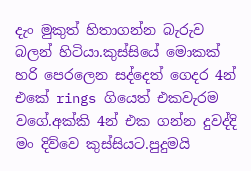දැං මුකුත් හිතාගන්න බැරුව බලන් හිටියා.කුස්සියේ මොකක් හරි පෙරලෙන සද්දෙත් ගෙදර 4න් එකේ rings ගියෙත් එකවැරම වගේ.අක්කි 4න් එක ගන්න දුවද්දි මං දිව්වෙ කුස්සියට.පුදුමයි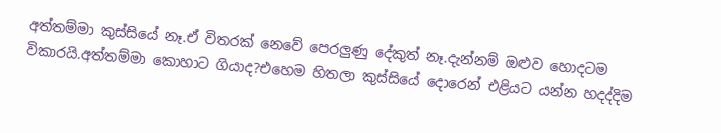අත්තම්මා කුස්සියේ නෑ.ඒ විතරක් නෙවේ පෙරලුණු දේකුත් නෑ.දැන්නම් ඔළුව හොදටම විකාරයි.අත්තම්මා කොහාට ගියාද?එහෙම හිතලා කුස්සියේ දොරෙන් එළියට යන්න හදද්දිම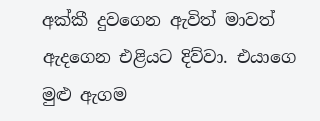අක්කී දුවගෙන ඇවිත් මාවත් ඇදගෙන එළියට දිව්වා. එයාගෙ මුළු ඇගම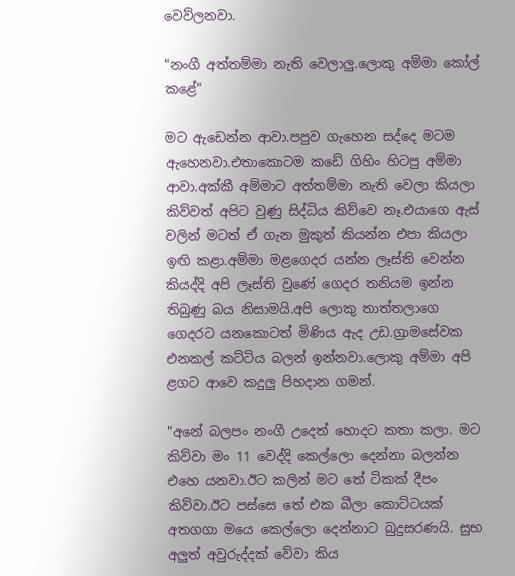වෙව්ලනවා.

"නංගී අත්තම්මා නැති වෙලාලු.ලොකු අම්මා කෝල් කළේ"

මට ඇඩෙන්න ආවා.පපුව ගැහෙන සද්දෙ මටම ඇහෙනවා.එතාකොටම කඩේ ගිහිං හිටපු අම්මා ආවා.අක්කී අම්මාට අත්තම්මා නැති වෙලා කියලා කිව්වත් අපිට වුණු සිද්ධිය කිව්වෙ නෑ.එයාගෙ ඇස් වලින් මටත් ඒ ගැන මුකුත් කියන්න එපා කියලා ඉඟි කළා.අම්මා මළගෙදර යන්න ලෑස්ති වෙන්න කියද්දි අපි ලෑස්ති වුණේ ගෙදර තනියම ඉන්න තිබුණු බය නිසාමයි.අපි ලොකු තාත්තලාගෙ ගෙදරට යනකොටත් මිණිය ඇද උඩ.ග්‍රාමසේවක එනකල් කට්ටිය බලන් ඉන්නවා.ලොකු අම්මා අපි ළගට ආවෙ කදුලු පිහදාන ගමන්.

"අනේ බලපං නංගී උදෙත් හොදට කතා කලා. මට කිව්වා මං 11 වෙද්දි කෙල්ලො දෙන්නා බලන්න එහෙ යනවා.ඊට කලින් මට තේ ටිකක් දීපං කිව්වා.ඊට පස්සෙ තේ එක බීලා කොට්ටයක් අතගගා මයෙ කෙල්ලො දෙන්නාට බුදුසරණයි. සුභ අලුත් අවුරුද්දක් වේවා කිය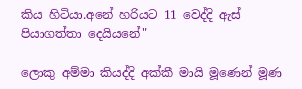කිය හිටියා.අනේ හරියට 11 වෙද්දි ඇස් පියාගත්තා දෙයියනේ"

ලොකු අම්මා කියද්දි අක්කී මායි මූණෙන් මූණ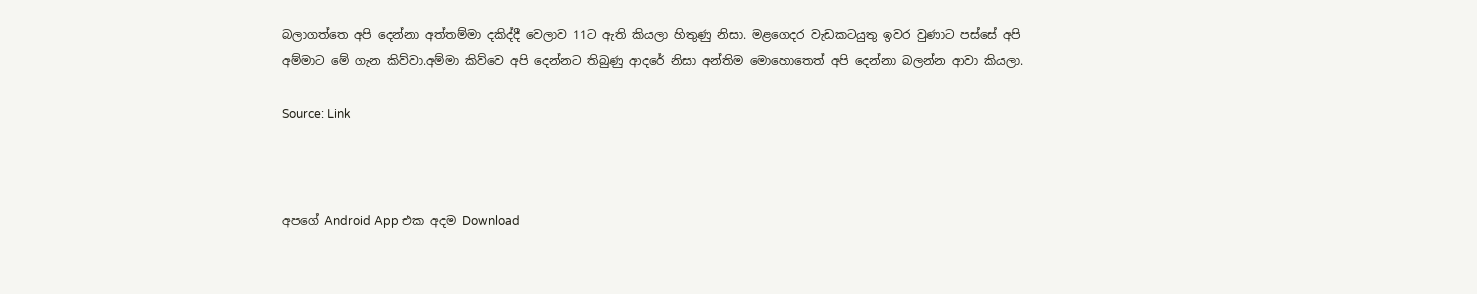බලාගත්තෙ අපි දෙන්නා අත්තම්මා දකිද්දී වෙලාව 11ට ඇති කියලා හිතුණු නිසා. මළගෙදර වැඩකටයුතු ඉවර වුණාට පස්සේ අපි අම්මාට මේ ගැන කිව්වා.අම්මා කිව්වෙ අපි දෙන්නට තිබුණු ආදරේ නිසා අන්තිම මොහොතෙත් අපි දෙන්නා බලන්න ආවා කියලා.

Source: Link



අපගේ Android App එක අදම Download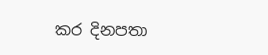කර දිනපතා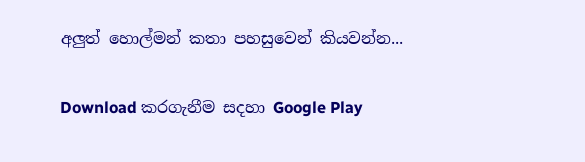අලුත් හොල්මන් කතා පහසුවෙන් කියවන්න...

Download කරගැනීම සදහා Google Play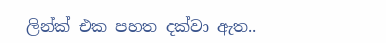ලින්ක් එක පහත දක්වා ඇත..